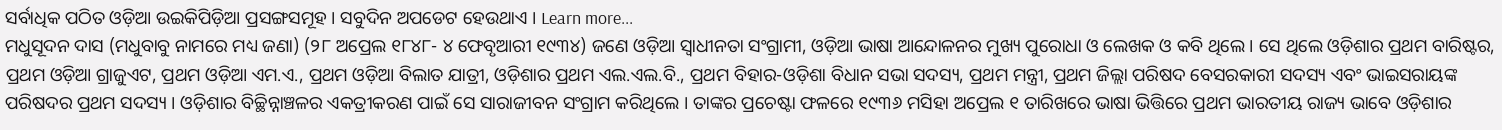ସର୍ବାଧିକ ପଠିତ ଓଡ଼ିଆ ଉଇକିପିଡ଼ିଆ ପ୍ରସଙ୍ଗସମୂହ । ସବୁଦିନ ଅପଡେଟ ହେଉଥାଏ । Learn more...
ମଧୁସୂଦନ ଦାସ (ମଧୁବାବୁ ନାମରେ ମଧ୍ୟ ଜଣା) (୨୮ ଅପ୍ରେଲ ୧୮୪୮- ୪ ଫେବୃଆରୀ ୧୯୩୪) ଜଣେ ଓଡ଼ିଆ ସ୍ୱାଧୀନତା ସଂଗ୍ରାମୀ, ଓଡ଼ିଆ ଭାଷା ଆନ୍ଦୋଳନର ମୁଖ୍ୟ ପୁରୋଧା ଓ ଲେଖକ ଓ କବି ଥିଲେ । ସେ ଥିଲେ ଓଡ଼ିଶାର ପ୍ରଥମ ବାରିଷ୍ଟର, ପ୍ରଥମ ଓଡ଼ିଆ ଗ୍ରାଜୁଏଟ, ପ୍ରଥମ ଓଡ଼ିଆ ଏମ.ଏ., ପ୍ରଥମ ଓଡ଼ିଆ ବିଲାତ ଯାତ୍ରୀ, ଓଡ଼ିଶାର ପ୍ରଥମ ଏଲ.ଏଲ.ବି., ପ୍ରଥମ ବିହାର-ଓଡ଼ିଶା ବିଧାନ ସଭା ସଦସ୍ୟ, ପ୍ରଥମ ମନ୍ତ୍ରୀ, ପ୍ରଥମ ଜିଲ୍ଲା ପରିଷଦ ବେସରକାରୀ ସଦସ୍ୟ ଏବଂ ଭାଇସରାୟଙ୍କ ପରିଷଦର ପ୍ରଥମ ସଦସ୍ୟ । ଓଡ଼ିଶାର ବିଚ୍ଛିନ୍ନାଞ୍ଚଳର ଏକତ୍ରୀକରଣ ପାଇଁ ସେ ସାରାଜୀବନ ସଂଗ୍ରାମ କରିଥିଲେ । ତାଙ୍କର ପ୍ରଚେଷ୍ଟା ଫଳରେ ୧୯୩୬ ମସିହା ଅପ୍ରେଲ ୧ ତାରିଖରେ ଭାଷା ଭିତ୍ତିରେ ପ୍ରଥମ ଭାରତୀୟ ରାଜ୍ୟ ଭାବେ ଓଡ଼ିଶାର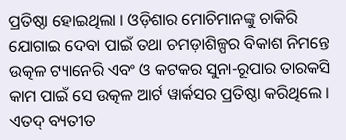ପ୍ରତିଷ୍ଠା ହୋଇଥିଲା । ଓଡ଼ିଶାର ମୋଚିମାନଙ୍କୁ ଚାକିରି ଯୋଗାଇ ଦେବା ପାଇଁ ତଥା ଚମଡ଼ାଶିଳ୍ପର ବିକାଶ ନିମନ୍ତେ ଉତ୍କଳ ଟ୍ୟାନେରି ଏବଂ ଓ କଟକର ସୁନା-ରୂପାର ତାରକସି କାମ ପାଇଁ ସେ ଉତ୍କଳ ଆର୍ଟ ୱାର୍କସର ପ୍ରତିଷ୍ଠା କରିଥିଲେ । ଏତଦ୍ ବ୍ୟତୀତ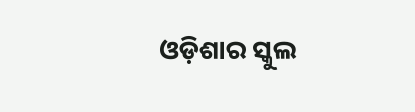ଓଡ଼ିଶାର ସ୍କୁଲ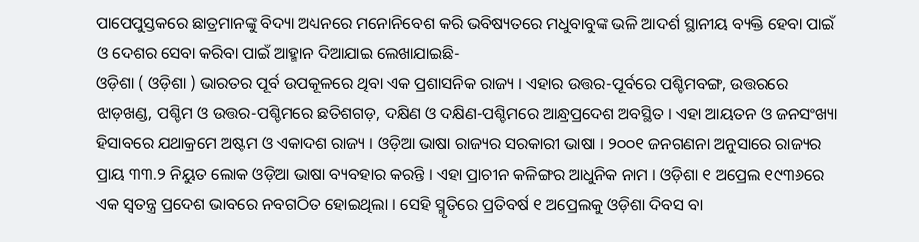ପାପେପୁସ୍ତକରେ ଛାତ୍ରମାନଙ୍କୁ ବିଦ୍ୟା ଅଧ୍ୟନରେ ମନୋନିବେଶ କରି ଭବିଷ୍ୟତରେ ମଧୁବାବୁଙ୍କ ଭଳି ଆଦର୍ଶ ସ୍ଥାନୀୟ ବ୍ୟକ୍ତି ହେବା ପାଇଁ ଓ ଦେଶର ସେବା କରିବା ପାଇଁ ଆହ୍ମାନ ଦିଆଯାଇ ଲେଖାଯାଇଛି-
ଓଡ଼ିଶା ( ଓଡ଼ିଶା ) ଭାରତର ପୂର୍ବ ଉପକୂଳରେ ଥିବା ଏକ ପ୍ରଶାସନିକ ରାଜ୍ୟ । ଏହାର ଉତ୍ତର-ପୂର୍ବରେ ପଶ୍ଚିମବଙ୍ଗ, ଉତ୍ତରରେ ଝାଡ଼ଖଣ୍ଡ, ପଶ୍ଚିମ ଓ ଉତ୍ତର-ପଶ୍ଚିମରେ ଛତିଶଗଡ଼, ଦକ୍ଷିଣ ଓ ଦକ୍ଷିଣ-ପଶ୍ଚିମରେ ଆନ୍ଧ୍ରପ୍ରଦେଶ ଅବସ୍ଥିତ । ଏହା ଆୟତନ ଓ ଜନସଂଖ୍ୟା ହିସାବରେ ଯଥାକ୍ରମେ ଅଷ୍ଟମ ଓ ଏକାଦଶ ରାଜ୍ୟ । ଓଡ଼ିଆ ଭାଷା ରାଜ୍ୟର ସରକାରୀ ଭାଷା । ୨୦୦୧ ଜନଗଣନା ଅନୁସାରେ ରାଜ୍ୟର ପ୍ରାୟ ୩୩.୨ ନିୟୁତ ଲୋକ ଓଡ଼ିଆ ଭାଷା ବ୍ୟବହାର କରନ୍ତି । ଏହା ପ୍ରାଚୀନ କଳିଙ୍ଗର ଆଧୁନିକ ନାମ । ଓଡ଼ିଶା ୧ ଅପ୍ରେଲ ୧୯୩୬ରେ ଏକ ସ୍ୱତନ୍ତ୍ର ପ୍ରଦେଶ ଭାବରେ ନବଗଠିତ ହୋଇଥିଲା । ସେହି ସ୍ମୃତିରେ ପ୍ରତିବର୍ଷ ୧ ଅପ୍ରେଲକୁ ଓଡ଼ିଶା ଦିବସ ବା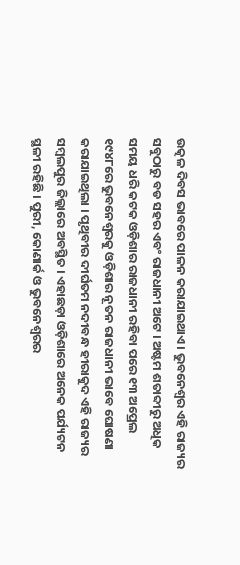ଉତ୍କଳ ଦିବସ ଭାବରେ ପାଳନ କରାଯାଇଥାଏ । ଭୁବନେଶ୍ୱର ଏହି ରାଜ୍ୟର ସବୁଠାରୁ ବଡ ସହର ଏବଂ ରାଜଧାନୀ ଅଟେ । ଅଷ୍ଟମ ଶତାବ୍ଦୀରୁ ଅଧିକ ସମୟ ଧରି କଟକ ଓଡ଼ିଶାର ରାଜଧାନୀ ରହିବା ପରେ ୧୩ ଅପ୍ରେଲ ୧୯୪୮ରେ ଭୁବନେଶ୍ୱରକୁ ଓଡ଼ିଶାର ନୂତନ ରାଜଧାନୀ ଭାବେ ଘୋଷଣା କରାଯାଇଥିଲା । ପୃଥିବୀର ଦୀର୍ଘତମ ନଦୀବନ୍ଧ ହୀରାକୁଦ ଏହି ରାଜ୍ୟର ସମ୍ବଲପୁର ଜିଲ୍ଲାରେ ଅବସ୍ଥିତ । ଏହାଛଡ଼ା ଓଡ଼ିଶାରେ ଅନେକ ପର୍ଯ୍ୟଟନ ସ୍ଥଳୀ ରହିଛି । ପୁରୀ, କୋଣାର୍କ ଓ ଭୁବନେଶ୍ୱରର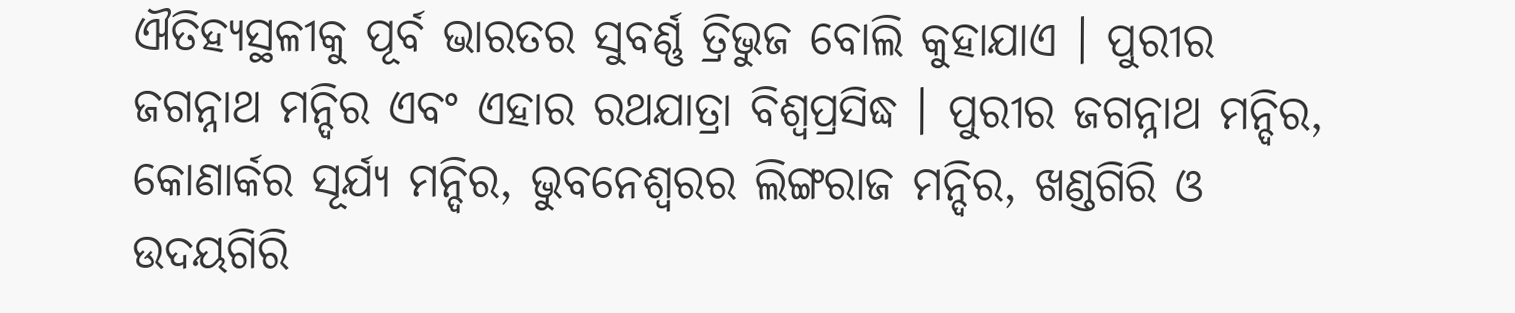ଐତିହ୍ୟସ୍ଥଳୀକୁ ପୂର୍ବ ଭାରତର ସୁବର୍ଣ୍ଣ ତ୍ରିଭୁଜ ବୋଲି କୁହାଯାଏ । ପୁରୀର ଜଗନ୍ନାଥ ମନ୍ଦିର ଏବଂ ଏହାର ରଥଯାତ୍ରା ବିଶ୍ୱପ୍ରସିଦ୍ଧ । ପୁରୀର ଜଗନ୍ନାଥ ମନ୍ଦିର, କୋଣାର୍କର ସୂର୍ଯ୍ୟ ମନ୍ଦିର, ଭୁବନେଶ୍ୱରର ଲିଙ୍ଗରାଜ ମନ୍ଦିର, ଖଣ୍ଡଗିରି ଓ ଉଦୟଗିରି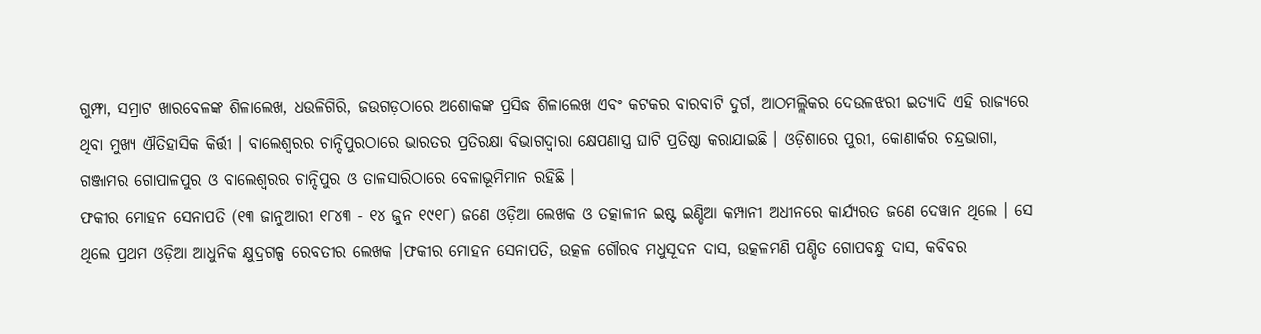ଗୁମ୍ଫା, ସମ୍ରାଟ ଖାରବେଳଙ୍କ ଶିଳାଲେଖ, ଧଉଳିଗିରି, ଜଉଗଡ଼ଠାରେ ଅଶୋକଙ୍କ ପ୍ରସିଦ୍ଧ ଶିଳାଲେଖ ଏବଂ କଟକର ବାରବାଟି ଦୁର୍ଗ, ଆଠମଲ୍ଲିକର ଦେଉଳଝରୀ ଇତ୍ୟାଦି ଏହି ରାଜ୍ୟରେ ଥିବା ମୁଖ୍ୟ ଐତିହାସିକ କିର୍ତ୍ତୀ । ବାଲେଶ୍ୱରର ଚାନ୍ଦିପୁରଠାରେ ଭାରତର ପ୍ରତିରକ୍ଷା ବିଭାଗଦ୍ୱାରା କ୍ଷେପଣାସ୍ତ୍ର ଘାଟି ପ୍ରତିଷ୍ଠା କରାଯାଇଛି । ଓଡ଼ିଶାରେ ପୁରୀ, କୋଣାର୍କର ଚନ୍ଦ୍ରଭାଗା, ଗଞ୍ଜାମର ଗୋପାଳପୁର ଓ ବାଲେଶ୍ୱରର ଚାନ୍ଦିପୁର ଓ ତାଳସାରିଠାରେ ବେଳାଭୂମିମାନ ରହିଛି ।
ଫକୀର ମୋହନ ସେନାପତି (୧୩ ଜାନୁଆରୀ ୧୮୪୩ - ୧୪ ଜୁନ ୧୯୧୮) ଜଣେ ଓଡ଼ିଆ ଲେଖକ ଓ ତତ୍କାଳୀନ ଇଷ୍ଟ ଇଣ୍ଡିଆ କମ୍ପାନୀ ଅଧୀନରେ କାର୍ଯ୍ୟରତ ଜଣେ ଦେୱାନ ଥିଲେ । ସେ ଥିଲେ ପ୍ରଥମ ଓଡ଼ିଆ ଆଧୁନିକ କ୍ଷୁଦ୍ରଗଳ୍ପ ରେବତୀର ଲେଖକ ।ଫକୀର ମୋହନ ସେନାପତି, ଉତ୍କଳ ଗୌରବ ମଧୁସୂଦନ ଦାସ, ଉତ୍କଳମଣି ପଣ୍ଡିତ ଗୋପବନ୍ଧୁ ଦାସ, କବିବର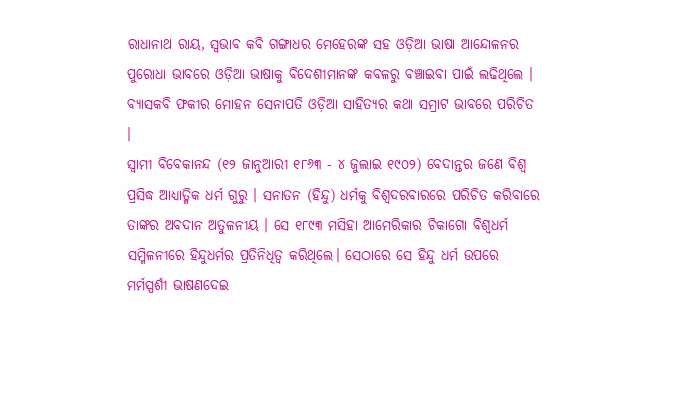ରାଧାନାଥ ରାୟ, ସ୍ୱଭାବ କବି ଗଙ୍ଗାଧର ମେହେରଙ୍କ ସହ ଓଡ଼ିଆ ଭାଷା ଆନ୍ଦୋଳନର ପୁରୋଧା ଭାବରେ ଓଡ଼ିଆ ଭାଷାକୁ ବିଦେଶୀମାନଙ୍କ କବଳରୁ ବଞ୍ଚାଇବା ପାଇଁ ଲଢିଥିଲେ । ବ୍ୟାସକବି ଫକୀର ମୋହନ ସେନାପତି ଓଡ଼ିଆ ସାହିତ୍ୟର କଥା ସମ୍ରାଟ ଭାବରେ ପରିଚିତ ।
ସ୍ୱାମୀ ବିବେକାନନ୍ଦ (୧୨ ଜାନୁଆରୀ ୧୮୬୩ - ୪ ଜୁଲାଇ ୧୯୦୨) ବେଦାନ୍ତର ଜଣେ ବିଶ୍ୱ ପ୍ରସିଦ୍ଧ ଆଧ୍ୟାତ୍ମିକ ଧର୍ମ ଗୁରୁ । ସନାତନ (ହିନ୍ଦୁ) ଧର୍ମକୁ ବିଶ୍ୱଦରବାରରେ ପରିଚିତ କରିବାରେ ତାଙ୍କର ଅବଦାନ ଅତୁଳନୀୟ । ସେ ୧୮୯୩ ମସିହା ଆମେରିକାର ଚିକାଗୋ ବିଶ୍ୱଧର୍ମ ସମ୍ମିଳନୀରେ ହିନ୍ଦୁଧର୍ମର ପ୍ରତିନିଧିତ୍ୱ କରିଥିଲେ। ସେଠାରେ ସେ ହିନ୍ଦୁ ଧର୍ମ ଉପରେ ମର୍ମସ୍ପର୍ଶୀ ଭାଷଣଦେଇ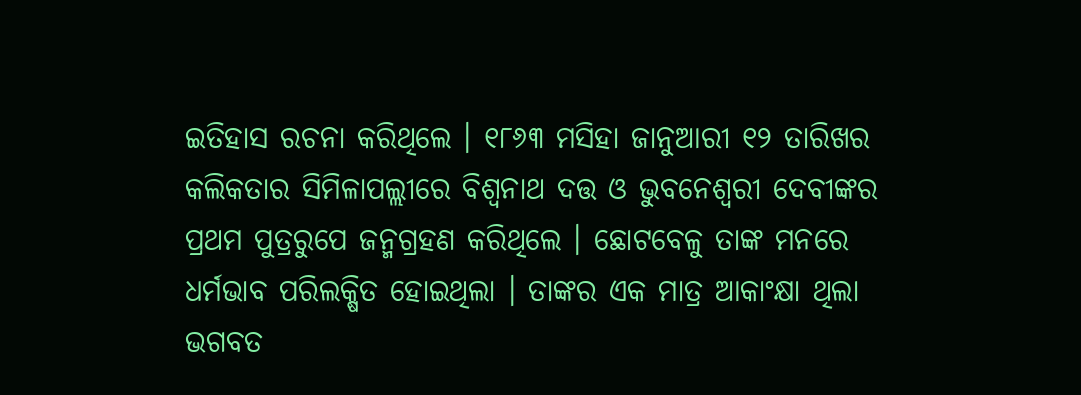ଇତିହାସ ରଚନା କରିଥିଲେ । ୧୮୬୩ ମସିହା ଜାନୁଆରୀ ୧୨ ତାରିଖର କଲିକତାର ସିମିଳାପଲ୍ଲୀରେ ବିଶ୍ୱନାଥ ଦତ୍ତ ଓ ଭୁବନେଶ୍ୱରୀ ଦେବୀଙ୍କର ପ୍ରଥମ ପୁତ୍ରରୁପେ ଜନ୍ମଗ୍ରହଣ କରିଥିଲେ । ଛୋଟବେଳୁ ତାଙ୍କ ମନରେ ଧର୍ମଭାବ ପରିଲକ୍ଷିତ ହୋଇଥିଲା । ତାଙ୍କର ଏକ ମାତ୍ର ଆକାଂକ୍ଷା ଥିଲା ଭଗବତ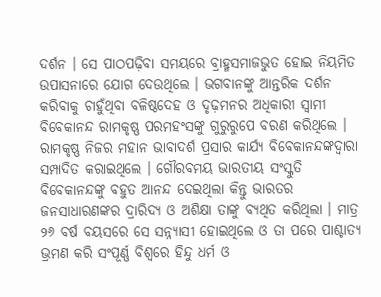ଦର୍ଶନ । ସେ ପାଠପଢ଼ିବା ସମୟରେ ବ୍ରାହ୍ମସମାଜଭୁତ ହୋଇ ନିୟମିତ ଉପାସନାରେ ଯୋଗ ଦେଉଥିଲେ । ଭଗବାନଙ୍କୁ ଆନ୍ତରିକ ଦର୍ଶନ କରିବାକୁ ଚାହୁଁଥିବା ବଳିଷ୍ଠଦେହ ଓ ଦୃଢ଼ମନର ଅଧିକାରୀ ସ୍ୱାମୀ ବିବେକାନନ୍ଦ ରାମକୃଷ୍ଣ ପରମହଂସଙ୍କୁ ଗୁରୁରୁପେ ବରଣ କରିଥିଲେ । ରାମକୃଷ୍ଣ ନିଜର ମହାନ ଭାବାଦର୍ଶ ପ୍ରସାର କାର୍ଯ୍ୟ ବିବେକାନନ୍ଦଙ୍କଦ୍ୱାରା ସମ୍ପାଦିତ କରାଇଥିଲେ । ଗୌରବମୟ ଭାରତୀୟ ସଂସ୍କୁତି ବିବେକାନନ୍ଦଙ୍କୁ ବହୁତ ଆନନ୍ଦ ଦେଇଥିଲା କିନ୍ତୁ ଭାରତର ଜନସାଧାରଣଙ୍କର ଦ୍ରାରିଦ୍ୟ ଓ ଅଶିକ୍ଷା ତାଙ୍କୁ ବ୍ୟଥିତ କରିଥିଲା । ମାତ୍ର ୨୬ ବର୍ଷ ବୟସରେ ସେ ସନ୍ନ୍ୟାସୀ ହୋଇଥିଲେ ଓ ତା ପରେ ପାଶ୍ଚାତ୍ୟ ଭ୍ରମଣ କରି ସଂପୂର୍ଣ୍ଣ ବିଶ୍ୱରେ ହିନ୍ଦୁ ଧର୍ମ ଓ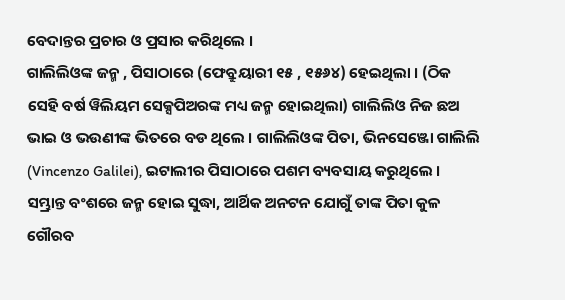ବେଦାନ୍ତର ପ୍ରଚାର ଓ ପ୍ରସାର କରିଥିଲେ ।
ଗାଲିଲିଓଙ୍କ ଜନ୍ମ , ପିସାଠାରେ (ଫେବ୍ରୁୟାରୀ ୧୫ , ୧୫୬୪) ହେଇଥିଲା । (ଠିକ ସେହି ବର୍ଷ ୱିଲିୟମ ସେକ୍ସପିଅରଙ୍କ ମଧ୍ୟ ଜନ୍ମ ହୋଇଥିଲା) ଗାଲିଲିଓ ନିଜ ଛଅ ଭାଇ ଓ ଭଉଣୀଙ୍କ ଭିତରେ ବଡ ଥିଲେ । ଗାଲିଲିଓଙ୍କ ପିତା, ଭିନସେଞ୍ଜୋ ଗାଲିଲି (Vincenzo Galilei), ଇଟାଲୀର ପିସାଠାରେ ପଶମ ବ୍ୟବସାୟ କରୁଥିଲେ । ସମ୍ଭ୍ରାନ୍ତ ବଂଶରେ ଜନ୍ମ ହୋଇ ସୁଦ୍ଧା, ଆର୍ଥିକ ଅନଟନ ଯୋଗୁଁ ତାଙ୍କ ପିତା କୁଳ ଗୌରବ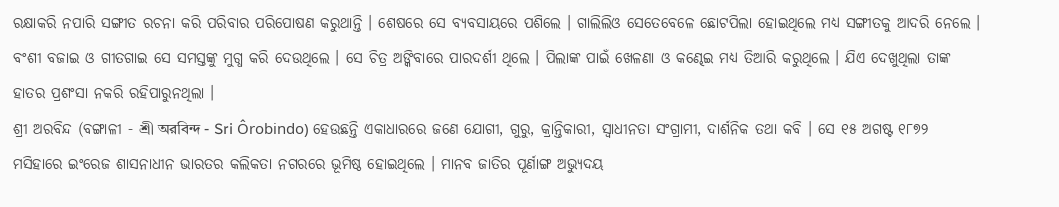ରକ୍ଷାକରି ନପାରି ସଙ୍ଗୀତ ରଚନା କରି ପରିବାର ପରିପୋଷଣ କରୁଥାନ୍ତି । ଶେଷରେ ସେ ବ୍ୟବସାୟରେ ପଶିଲେ । ଗାଲିଲିଓ ସେତେବେଳେ ଛୋଟପିଲା ହୋଇଥିଲେ ମଧ୍ୟ ସଙ୍ଗୀତକୁ ଆଦରି ନେଲେ । ବଂଶୀ ବଜାଇ ଓ ଗୀତଗାଇ ସେ ସମସ୍ତଙ୍କୁ ମୁଗ୍ଧ କରି ଦେଉଥିଲେ । ସେ ଚିତ୍ର ଅଙ୍କିବାରେ ପାରଦର୍ଶୀ ଥିଲେ । ପିଲାଙ୍କ ପାଇଁ ଖେଳଣା ଓ କଣ୍ଢେଇ ମଧ୍ୟ ତିଆରି କରୁଥିଲେ । ଯିଏ ଦେଖୁଥିଲା ତାଙ୍କ ହାତର ପ୍ରଶଂସା ନକରି ରହିପାରୁନଥିଲା ।
ଶ୍ରୀ ଅରବିନ୍ଦ (ବଙ୍ଗାଳୀ - শ্রী অরবিন্দ - Sri Ôrobindo) ହେଉଛନ୍ତି ଏକାଧାରରେ ଜଣେ ଯୋଗୀ, ଗୁରୁ, କ୍ରାନ୍ତିକାରୀ, ସ୍ୱାଧୀନତା ସଂଗ୍ରାମୀ, ଦାର୍ଶନିକ ତଥା କବି । ସେ ୧୫ ଅଗଷ୍ଟ ୧୮୭୨ ମସିହାରେ ଇଂରେଜ ଶାସନାଧୀନ ଭାରତର କଲିକତା ନଗରରେ ଭୂମିଷ୍ଠ ହୋଇଥିଲେ । ମାନବ ଜାତିର ପୂର୍ଣାଙ୍ଗ ଅଭ୍ୟୁଦୟ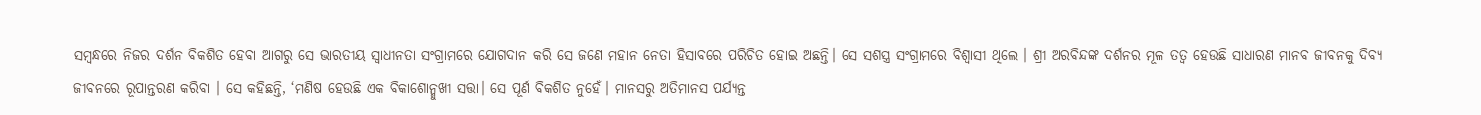ସମ୍ବନ୍ଧରେ ନିଜର ଦର୍ଶନ ବିକଶିତ ହେବା ଆଗରୁ ସେ ଭାରତୀୟ ସ୍ୱାଧୀନତା ସଂଗ୍ରାମରେ ଯୋଗଦାନ କରି ସେ ଜଣେ ମହାନ ନେତା ହିସାବରେ ପରିଚିତ ହୋଇ ଅଛନ୍ତି। ସେ ସଶସ୍ତ୍ର ସଂଗ୍ରାମରେ ବିଶ୍ୱାସୀ ଥିଲେ । ଶ୍ରୀ ଅରବିନ୍ଦଙ୍କ ଦର୍ଶନର ମୂଳ ତତ୍ୱ ହେଉଛି ସାଧାରଣ ମାନବ ଜୀବନକୁ ଦିବ୍ୟ ଜୀବନରେ ରୂପାନ୍ତରଣ କରିବା । ସେ କହିଛନ୍ତି, ‘ମଣିଷ ହେଉଛି ଏକ ବିକାଶୋନ୍ମୁଖୀ ସତ୍ତା। ସେ ପୂର୍ଣ ବିକଶିତ ନୁହେଁ। ମାନସରୁ ଅତିମାନସ ପର୍ଯ୍ୟନ୍ତ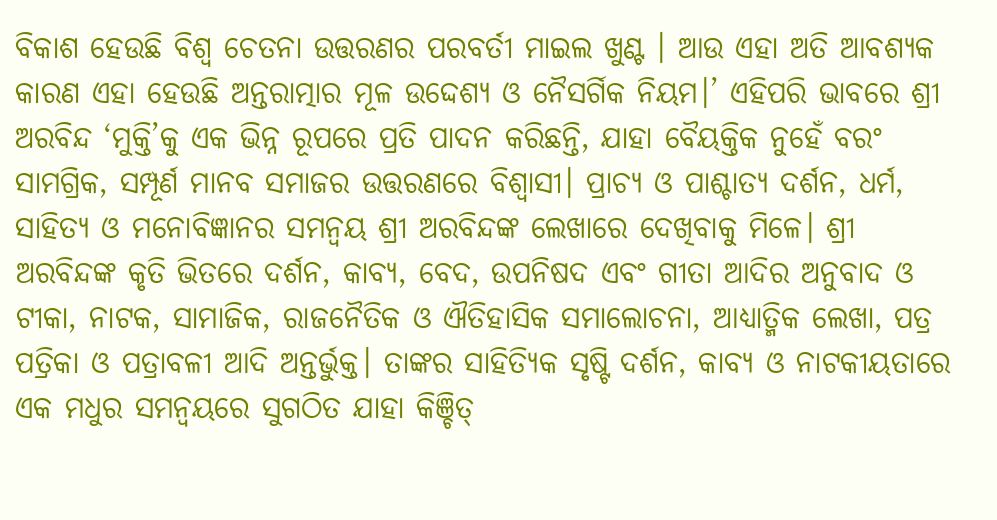ବିକାଶ ହେଉଛି ବିଶ୍ୱ ଚେତନା ଉତ୍ତରଣର ପରବର୍ତୀ ମାଇଲ ଖୁଣ୍ଟ । ଆଉ ଏହା ଅତି ଆବଶ୍ୟକ କାରଣ ଏହା ହେଉଛି ଅନ୍ତରାତ୍ମାର ମୂଳ ଉଦ୍ଦେଶ୍ୟ ଓ ନୈସର୍ଗିକ ନିୟମ।’ ଏହିପରି ଭାବରେ ଶ୍ରୀ ଅରବିନ୍ଦ ‘ମୁକ୍ତି’କୁ ଏକ ଭିନ୍ନ ରୂପରେ ପ୍ରତି ପାଦନ କରିଛନ୍ତି, ଯାହା ବୈୟକ୍ତିକ ନୁହେଁ ବରଂ ସାମଗ୍ରିକ, ସମ୍ପୂର୍ଣ ମାନବ ସମାଜର ଉତ୍ତରଣରେ ବିଶ୍ୱାସୀ। ପ୍ରାଚ୍ୟ ଓ ପାଶ୍ଚାତ୍ୟ ଦର୍ଶନ, ଧର୍ମ, ସାହିତ୍ୟ ଓ ମନୋବିଜ୍ଞାନର ସମନ୍ୱୟ ଶ୍ରୀ ଅରବିନ୍ଦଙ୍କ ଲେଖାରେ ଦେଖିବାକୁ ମିଳେ। ଶ୍ରୀ ଅରବିନ୍ଦଙ୍କ କୃତି ଭିତରେ ଦର୍ଶନ, କାବ୍ୟ, ବେଦ, ଉପନିଷଦ ଏବଂ ଗୀତା ଆଦିର ଅନୁବାଦ ଓ ଟୀକା, ନାଟକ, ସାମାଜିକ, ରାଜନୈତିକ ଓ ଐତିହାସିକ ସମାଲୋଚନା, ଆଧ୍ୟାତ୍ମିକ ଲେଖା, ପତ୍ର ପତ୍ରିକା ଓ ପତ୍ରାବଳୀ ଆଦି ଅନ୍ତର୍ଭୁକ୍ତ। ତାଙ୍କର ସାହିତ୍ୟିକ ସୃଷ୍ଟି ଦର୍ଶନ, କାବ୍ୟ ଓ ନାଟକୀୟତାରେ ଏକ ମଧୁର ସମନ୍ୱୟରେ ସୁଗଠିତ ଯାହା କିଞ୍ଚିତ୍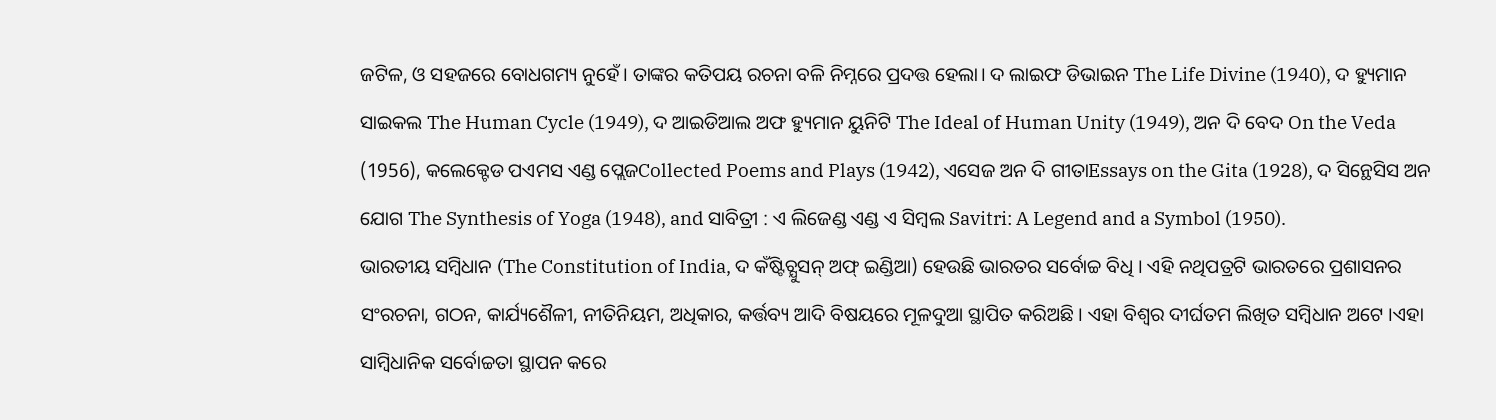ଜଟିଳ, ଓ ସହଜରେ ବୋଧଗମ୍ୟ ନୁହେଁ। ତାଙ୍କର କତିପୟ ରଚନା ବଳି ନିମ୍ନରେ ପ୍ରଦତ୍ତ ହେଲା। ଦ ଲାଇଫ ଡିଭାଇନ The Life Divine (1940), ଦ ହ୍ୟୁମାନ ସାଇକଲ The Human Cycle (1949), ଦ ଆଇଡିଆଲ ଅଫ ହ୍ୟୁମାନ ୟୁନିଟି The Ideal of Human Unity (1949), ଅନ ଦି ବେଦ On the Veda (1956), କଲେକ୍ଟେଡ ପଏମସ ଏଣ୍ଡ ପ୍ଲେଜCollected Poems and Plays (1942), ଏସେଜ ଅନ ଦି ଗୀତାEssays on the Gita (1928), ଦ ସିନ୍ଥେସିସ ଅନ ଯୋଗ The Synthesis of Yoga (1948), and ସାବିତ୍ରୀ : ଏ ଲିଜେଣ୍ଡ ଏଣ୍ଡ ଏ ସିମ୍ବଲ Savitri: A Legend and a Symbol (1950).
ଭାରତୀୟ ସମ୍ବିଧାନ (The Constitution of India, ଦ କଁଷ୍ଟିଚ୍ଯୁସନ୍ ଅଫ୍ ଇଣ୍ଡିଆ) ହେଉଛି ଭାରତର ସର୍ବୋଚ୍ଚ ବିଧି । ଏହି ନଥିପତ୍ରଟି ଭାରତରେ ପ୍ରଶାସନର ସଂରଚନା, ଗଠନ, କାର୍ଯ୍ୟଶୈଳୀ, ନୀତିନିୟମ, ଅଧିକାର, କର୍ତ୍ତବ୍ୟ ଆଦି ବିଷୟରେ ମୂଳଦୁଆ ସ୍ଥାପିତ କରିଅଛି । ଏହା ବିଶ୍ୱର ଦୀର୍ଘତମ ଲିଖିତ ସମ୍ବିଧାନ ଅଟେ ।ଏହା ସାମ୍ବିଧାନିକ ସର୍ବୋଚ୍ଚତା ସ୍ଥାପନ କରେ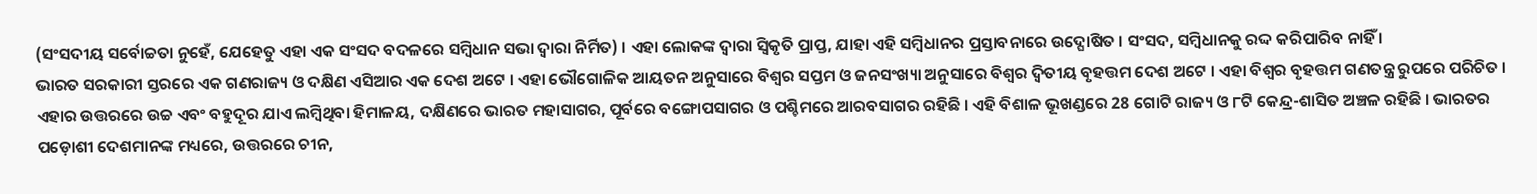(ସଂସଦୀୟ ସର୍ବୋଚ୍ଚତା ନୁହେଁ, ଯେହେତୁ ଏହା ଏକ ସଂସଦ ବଦଳରେ ସମ୍ବିଧାନ ସଭା ଦ୍ବାରା ନିର୍ମିତ) । ଏହା ଲୋକଙ୍କ ଦ୍ବାରା ସ୍ୱିକୃତି ପ୍ରାପ୍ତ, ଯାହା ଏହି ସମ୍ବିଧାନର ପ୍ରସ୍ତାବନାରେ ଉଦ୍ଘୋଷିତ । ସଂସଦ, ସମ୍ବିଧାନକୁ ରଦ୍ଦ କରିପାରିବ ନାହିଁ ।
ଭାରତ ସରକାରୀ ସ୍ତରରେ ଏକ ଗଣରାଜ୍ୟ ଓ ଦକ୍ଷିଣ ଏସିଆର ଏକ ଦେଶ ଅଟେ । ଏହା ଭୌଗୋଳିକ ଆୟତନ ଅନୁସାରେ ବିଶ୍ୱର ସପ୍ତମ ଓ ଜନସଂଖ୍ୟା ଅନୁସାରେ ବିଶ୍ୱର ଦ୍ୱିତୀୟ ବୃହତ୍ତମ ଦେଶ ଅଟେ । ଏହା ବିଶ୍ୱର ବୃହତ୍ତମ ଗଣତନ୍ତ୍ର ରୁପରେ ପରିଚିତ । ଏହାର ଉତ୍ତରରେ ଉଚ୍ଚ ଏବଂ ବହୁଦୂର ଯାଏ ଲମ୍ବିଥିବା ହିମାଳୟ, ଦକ୍ଷିଣରେ ଭାରତ ମହାସାଗର, ପୂର୍ବରେ ବଙ୍ଗୋପସାଗର ଓ ପଶ୍ଚିମରେ ଆରବସାଗର ରହିଛି । ଏହି ବିଶାଳ ଭୂଖଣ୍ଡରେ 28 ଗୋଟି ରାଜ୍ୟ ଓ ୮ଟି କେନ୍ଦ୍ର-ଶାସିତ ଅଞ୍ଚଳ ରହିଛି । ଭାରତର ପଡ଼ୋଶୀ ଦେଶମାନଙ୍କ ମଧ୍ୟରେ, ଉତ୍ତରରେ ଚୀନ,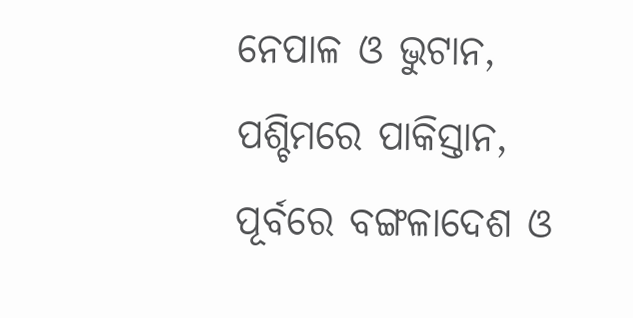ନେପାଳ ଓ ଭୁଟାନ, ପଶ୍ଚିମରେ ପାକିସ୍ତାନ, ପୂର୍ବରେ ବଙ୍ଗଳାଦେଶ ଓ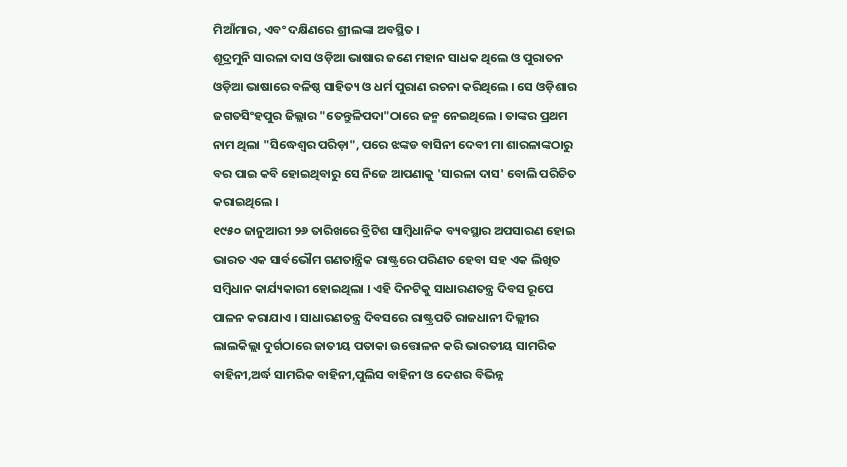ମିଆଁମାର, ଏବଂ ଦକ୍ଷିଣରେ ଶ୍ରୀଲଙ୍କା ଅବସ୍ଥିତ ।
ଶୂଦ୍ରମୁନି ସାରଳା ଦାସ ଓଡ଼ିଆ ଭାଷାର ଜଣେ ମହାନ ସାଧକ ଥିଲେ ଓ ପୁରାତନ ଓଡ଼ିଆ ଭାଷାରେ ବଳିଷ୍ଠ ସାହିତ୍ୟ ଓ ଧର୍ମ ପୁରାଣ ରଚନା କରିଥିଲେ । ସେ ଓଡ଼ିଶାର ଜଗତସିଂହପୁର ଜିଲ୍ଲାର "ତେନ୍ତୁଳିପଦା"ଠାରେ ଜନ୍ମ ନେଇଥିଲେ । ତାଙ୍କର ପ୍ରଥମ ନାମ ଥିଲା "ସିଦ୍ଧେଶ୍ୱର ପରିଡ଼ା", ପରେ ଝଙ୍କଡ ବାସିନୀ ଦେବୀ ମା ଶାରଳାଙ୍କଠାରୁ ବର ପାଇ କବି ହୋଇଥିବାରୁ ସେ ନିଜେ ଆପଣାକୁ 'ସାରଳା ଦାସ' ବୋଲି ପରିଚିତ କରାଇଥିଲେ ।
୧୯୫୦ ଜାନୁଆରୀ ୨୬ ତାରିଖରେ ବ୍ରିଟିଶ ସାମ୍ବିଧାନିକ ବ୍ୟବସ୍ଥାର ଅପସାରଣ ହୋଇ ଭାରତ ଏକ ସାର୍ବଭୌମ ଗଣତାନ୍ତ୍ରିକ ରାଷ୍ଟ୍ରରେ ପରିଣତ ହେବା ସହ ଏକ ଲିଖିତ ସମ୍ବିଧାନ କାର୍ଯ୍ୟକାରୀ ହୋଇଥିଲା । ଏହି ଦିନଟିକୁ ସାଧାରଣତନ୍ତ୍ର ଦିବସ ରୂପେ ପାଳନ କରାଯାଏ । ସାଧାରଣତନ୍ତ୍ର ଦିବସରେ ରାଷ୍ଟ୍ରପତି ରାଜଧାନୀ ଦିଲ୍ଲୀର ଲାଲକିଲ୍ଲା ଦୁର୍ଗଠାରେ ଜାତୀୟ ପତାକା ଉତ୍ତୋଳନ କରି ଭାରତୀୟ ସାମରିକ ବାହିନୀ,ଅର୍ଦ୍ଧ ସାମରିକ ବାହିନୀ,ପୁଲିସ ବାହିନୀ ଓ ଦେଶର ବିଭିନ୍ନ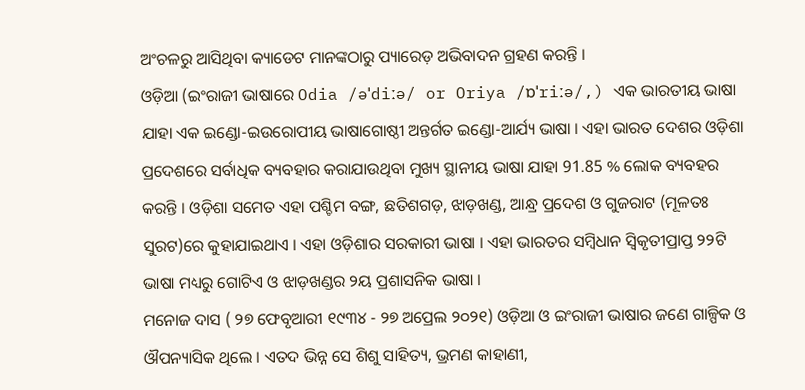ଅଂଚଳରୁ ଆସିଥିବା କ୍ୟାଡେଟ ମାନଙ୍କଠାରୁ ପ୍ୟାରେଡ଼ ଅଭିବାଦନ ଗ୍ରହଣ କରନ୍ତି ।
ଓଡ଼ିଆ (ଇଂରାଜୀ ଭାଷାରେ Odia /əˈdiːə/ or Oriya /ɒˈriːə/,) ଏକ ଭାରତୀୟ ଭାଷା ଯାହା ଏକ ଇଣ୍ଡୋ-ଇଉରୋପୀୟ ଭାଷାଗୋଷ୍ଠୀ ଅନ୍ତର୍ଗତ ଇଣ୍ଡୋ-ଆର୍ଯ୍ୟ ଭାଷା । ଏହା ଭାରତ ଦେଶର ଓଡ଼ିଶା ପ୍ରଦେଶରେ ସର୍ବାଧିକ ବ୍ୟବହାର କରାଯାଉଥିବା ମୁଖ୍ୟ ସ୍ଥାନୀୟ ଭାଷା ଯାହା 91.85 % ଲୋକ ବ୍ୟବହର କରନ୍ତି । ଓଡ଼ିଶା ସମେତ ଏହା ପଶ୍ଚିମ ବଙ୍ଗ, ଛତିଶଗଡ଼, ଝାଡ଼ଖଣ୍ଡ, ଆନ୍ଧ୍ର ପ୍ରଦେଶ ଓ ଗୁଜରାଟ (ମୂଳତଃ ସୁରଟ)ରେ କୁହାଯାଇଥାଏ । ଏହା ଓଡ଼ିଶାର ସରକାରୀ ଭାଷା । ଏହା ଭାରତର ସମ୍ବିଧାନ ସ୍ୱିକୃତୀପ୍ରାପ୍ତ ୨୨ଟି ଭାଷା ମଧ୍ୟରୁ ଗୋଟିଏ ଓ ଝାଡ଼ଖଣ୍ଡର ୨ୟ ପ୍ରଶାସନିକ ଭାଷା ।
ମନୋଜ ଦାସ ( ୨୭ ଫେବୃଆରୀ ୧୯୩୪ - ୨୭ ଅପ୍ରେଲ ୨୦୨୧) ଓଡ଼ିଆ ଓ ଇଂରାଜୀ ଭାଷାର ଜଣେ ଗାଳ୍ପିକ ଓ ଔପନ୍ୟାସିକ ଥିଲେ । ଏତଦ ଭିନ୍ନ ସେ ଶିଶୁ ସାହିତ୍ୟ, ଭ୍ରମଣ କାହାଣୀ,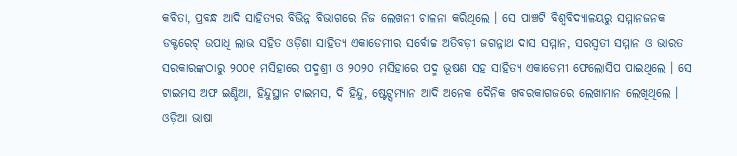କବିତା, ପ୍ରବନ୍ଧ ଆଦି ସାହିତ୍ୟର ବିଭିନ୍ନ ବିଭାଗରେ ନିଜ ଲେଖନୀ ଚାଳନା କରିଥିଲେ । ସେ ପାଞ୍ଚଟି ବିଶ୍ୱବିଦ୍ୟାଳୟରୁ ସମ୍ମାନଜନକ ଡକ୍ଟରେଟ୍ ଉପାଧି ଲାଭ ସହିତ ଓଡ଼ିଶା ସାହିତ୍ୟ ଏକାଡେମୀର ସର୍ବୋଚ୍ଚ ଅତିବଡ଼ୀ ଜଗନ୍ନାଥ ଦାସ ସମ୍ମାନ, ସରସ୍ୱତୀ ସମ୍ମାନ ଓ ଭାରତ ସରକାରଙ୍କଠାରୁ ୨୦୦୧ ମସିହାରେ ପଦ୍ମଶ୍ରୀ ଓ ୨୦୨୦ ମସିହାରେ ପଦ୍ମ ଭୂଷଣ ସହ ସାହିତ୍ୟ ଏକାଡେମୀ ଫେଲୋସିପ ପାଇଥିଲେ । ସେ ଟାଇମସ ଅଫ ଇଣ୍ଡିଆ, ହିନ୍ଦୁସ୍ଥାନ ଟାଇମସ, ଦି ହିନ୍ଦୁ, ଷ୍ଟେଟ୍ସମ୍ୟାନ ଆଦି ଅନେକ ଦୈନିକ ଖବରକାଗଜରେ ଲେଖାମାନ ଲେଖିଥିଲେ ।
ଓଡ଼ିଆ ଭାଷା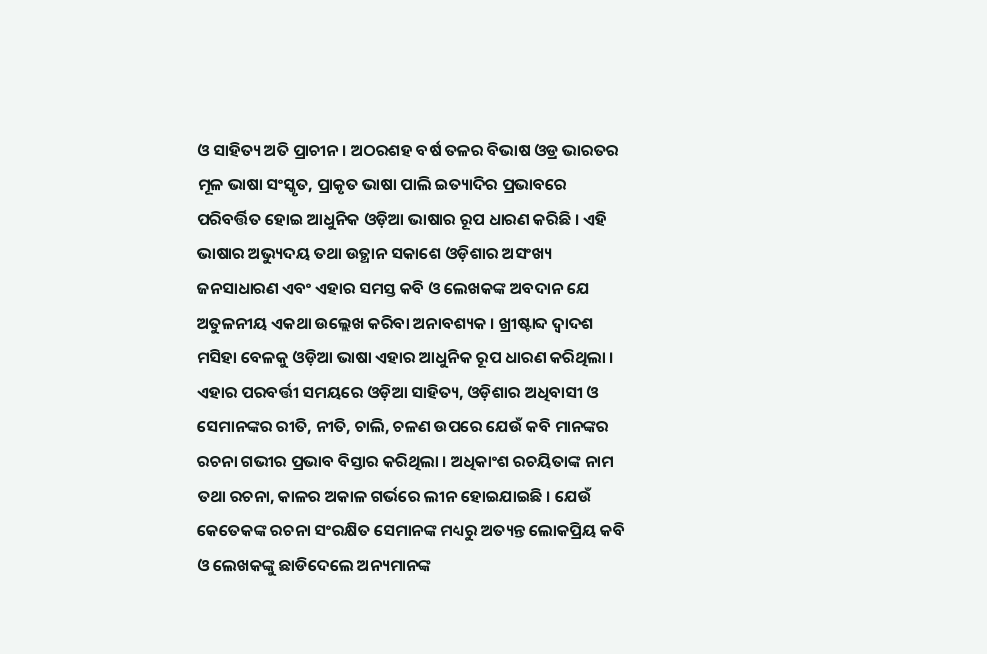ଓ ସାହିତ୍ୟ ଅତି ପ୍ରାଚୀନ । ଅଠରଶହ ବର୍ଷ ତଳର ବିଭାଷ ଓଡ୍ର ଭାରତର ମୂଳ ଭାଷା ସଂସ୍କୃତ, ପ୍ରାକୃତ ଭାଷା ପାଲି ଇତ୍ୟାଦିର ପ୍ରଭାବରେ ପରିବର୍ତ୍ତିତ ହୋଇ ଆଧୁନିକ ଓଡ଼ିଆ ଭାଷାର ରୂପ ଧାରଣ କରିଛି । ଏହି ଭାଷାର ଅଭ୍ୟୁଦୟ ତଥା ଉତ୍ଥାନ ସକାଶେ ଓଡ଼ିଶାର ଅସଂଖ୍ୟ ଜନସାଧାରଣ ଏବଂ ଏହାର ସମସ୍ତ କବି ଓ ଲେଖକଙ୍କ ଅବଦାନ ଯେ ଅତୁଳନୀୟ ଏକଥା ଉଲ୍ଲେଖ କରିବା ଅନାବଶ୍ୟକ । ଖ୍ରୀଷ୍ଟାବ୍ଦ ଦ୍ୱାଦଶ ମସିହା ବେଳକୁ ଓଡ଼ିଆ ଭାଷା ଏହାର ଆଧୁନିକ ରୂପ ଧାରଣ କରିଥିଲା । ଏହାର ପରବର୍ତ୍ତୀ ସମୟରେ ଓଡ଼ିଆ ସାହିତ୍ୟ, ଓଡ଼ିଶାର ଅଧିବାସୀ ଓ ସେମାନଙ୍କର ରୀତି, ନୀତି, ଚାଲି, ଚଳଣ ଉପରେ ଯେଉଁ କବି ମାନଙ୍କର ରଚନା ଗଭୀର ପ୍ରଭାବ ବିସ୍ତାର କରିଥିଲା । ଅଧିକାଂଶ ରଚୟିତାଙ୍କ ନାମ ତଥା ରଚନା, କାଳର ଅକାଳ ଗର୍ଭରେ ଲୀନ ହୋଇଯାଇଛି । ଯେଉଁ କେତେକଙ୍କ ରଚନା ସଂରକ୍ଷିତ ସେମାନଙ୍କ ମଧ୍ୟରୁ ଅତ୍ୟନ୍ତ ଲୋକପ୍ରିୟ କବି ଓ ଲେଖକଙ୍କୁ ଛାଡିଦେଲେ ଅନ୍ୟମାନଙ୍କ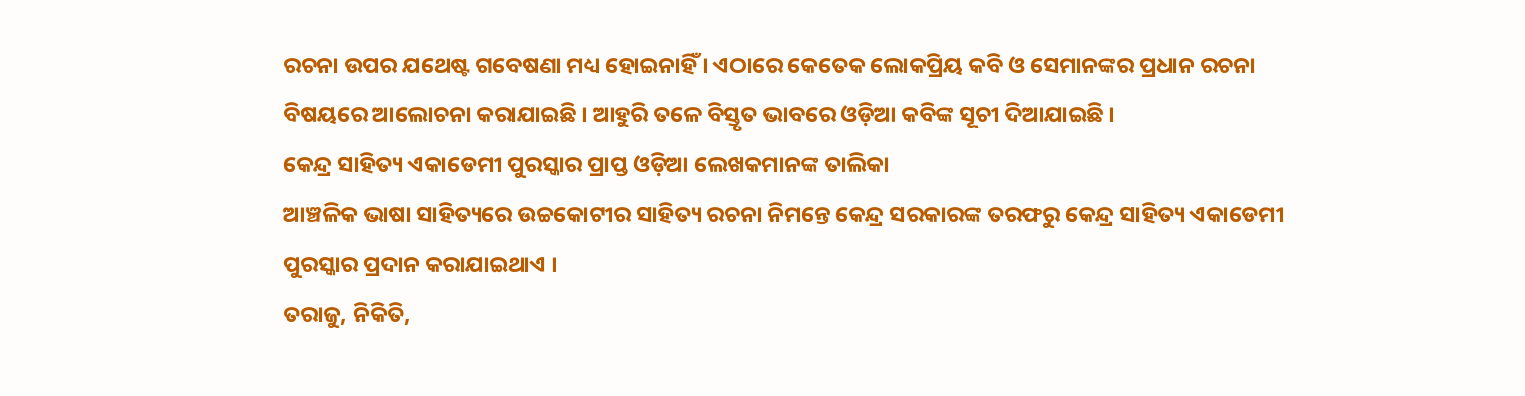ରଚନା ଉପର ଯଥେଷ୍ଟ ଗବେଷଣା ମଧ୍ୟ ହୋଇନାହିଁ । ଏଠାରେ କେତେକ ଲୋକପ୍ରିୟ କବି ଓ ସେମାନଙ୍କର ପ୍ରଧାନ ରଚନା ବିଷୟରେ ଆଲୋଚନା କରାଯାଇଛି । ଆହୁରି ତଳେ ବିସ୍ତୃତ ଭାବରେ ଓଡ଼ିଆ କବିଙ୍କ ସୂଚୀ ଦିଆଯାଇଛି ।
କେନ୍ଦ୍ର ସାହିତ୍ୟ ଏକାଡେମୀ ପୁରସ୍କାର ପ୍ରାପ୍ତ ଓଡ଼ିଆ ଲେଖକମାନଙ୍କ ତାଲିକା
ଆଞ୍ଚଳିକ ଭାଷା ସାହିତ୍ୟରେ ଉଚ୍ଚକୋଟୀର ସାହିତ୍ୟ ରଚନା ନିମନ୍ତେ କେନ୍ଦ୍ର ସରକାରଙ୍କ ତରଫରୁ କେନ୍ଦ୍ର ସାହିତ୍ୟ ଏକାଡେମୀ ପୁରସ୍କାର ପ୍ରଦାନ କରାଯାଇଥାଏ ।
ତରାଜୁ, ନିକିତି,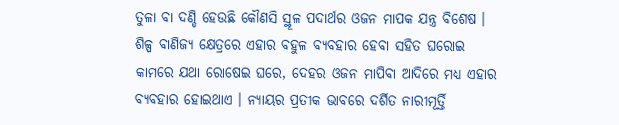ତୁଳା ବା ଦଣ୍ଡି ହେଉଛି କୌଣସି ସ୍ଥୂଳ ପଦାର୍ଥର ଓଜନ ମାପକ ଯନ୍ତ୍ର ବିଶେଷ । ଶିଳ୍ପ ବାଣିଜ୍ୟ କ୍ଷେତ୍ରରେ ଏହାର ବହୁଳ ବ୍ୟବହାର ହେବା ସହିତ ଘରୋଇ କାମରେ ଯଥା ରୋଷେଇ ଘରେ, ଦେହର ଓଜନ ମାପିବା ଆଦିରେ ମଧ୍ୟ ଏହାର ବ୍ୟବହାର ହୋଇଥାଏ । ନ୍ୟାୟର ପ୍ରତୀକ ଭାବରେ ଦର୍ଶିତ ନାରୀମୂର୍ତ୍ତି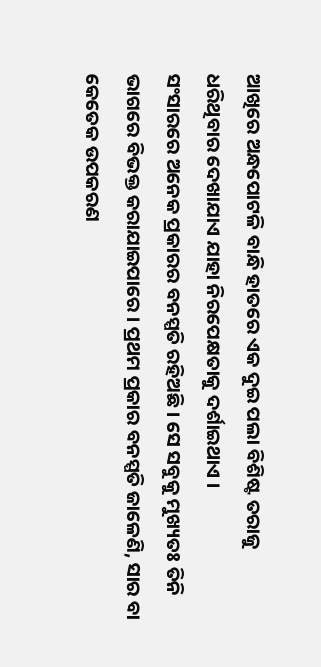ଆଖିରେ ଅନ୍ଧପୋଟଳି ବାନ୍ଧି ହାତରେ ଏକ ଦୁଇ ପଲା ବିଶିଷ୍ଟ ତରାଜୁ ଧରିଥିବାର ଦେଖାଯାଏ ଯାହା ନିରପେକ୍ଷତାକୁ ଦର୍ଶାଇଥାଏ ।
ସଂସାରରେ ଅନେକ ପ୍ରକାରର ବନସ୍ପତି ରହିଅଛି । ସେ ସବୁକୁ ମୁଖ୍ୟତଃ ତିନି ଭାଗରେ ବିଭକ୍ତ କରାଯାଇପାରେ । ପ୍ରଥମ ପ୍ରକାର ବନସ୍ପତି ଜାଳେଣି, ସାର ବା କେତେକ ଉପକରଣ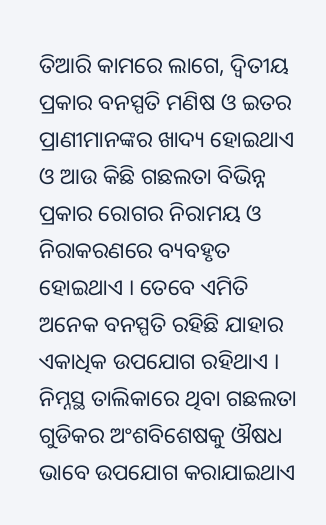ତିଆରି କାମରେ ଲାଗେ, ଦ୍ୱିତୀୟ ପ୍ରକାର ବନସ୍ପତି ମଣିଷ ଓ ଇତର ପ୍ରାଣୀମାନଙ୍କର ଖାଦ୍ୟ ହୋଇଥାଏ ଓ ଆଉ କିଛି ଗଛଲତା ବିଭିନ୍ନ ପ୍ରକାର ରୋଗର ନିରାମୟ ଓ ନିରାକରଣରେ ବ୍ୟବହୃତ ହୋଇଥାଏ । ତେବେ ଏମିତି ଅନେକ ବନସ୍ପତି ରହିଛି ଯାହାର ଏକାଧିକ ଉପଯୋଗ ରହିଥାଏ । ନିମ୍ନସ୍ଥ ତାଲିକାରେ ଥିବା ଗଛଲତା ଗୁଡିକର ଅଂଶବିଶେଷକୁ ଔଷଧ ଭାବେ ଉପଯୋଗ କରାଯାଇଥାଏ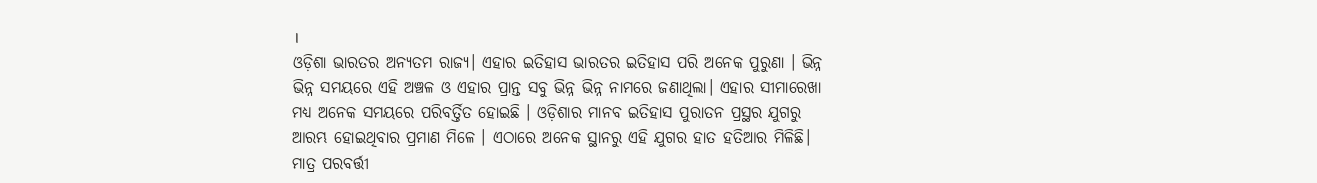।
ଓଡ଼ିଶା ଭାରତର ଅନ୍ୟତମ ରାଜ୍ୟ। ଏହାର ଇତିହାସ ଭାରତର ଇତିହାସ ପରି ଅନେକ ପୁରୁଣା । ଭିନ୍ନ ଭିନ୍ନ ସମୟରେ ଏହି ଅଞ୍ଚଳ ଓ ଏହାର ପ୍ରାନ୍ତ ସବୁ ଭିନ୍ନ ଭିନ୍ନ ନାମରେ ଜଣାଥିଲା। ଏହାର ସୀମାରେଖା ମଧ୍ୟ ଅନେକ ସମୟରେ ପରିବର୍ତ୍ତିତ ହୋଇଛି । ଓଡ଼ିଶାର ମାନବ ଇତିହାସ ପୁରାତନ ପ୍ରସ୍ଥର ଯୁଗରୁ ଆରମ୍ଭ ହୋଇଥିବାର ପ୍ରମାଣ ମିଳେ । ଏଠାରେ ଅନେକ ସ୍ଥାନରୁ ଏହି ଯୁଗର ହାତ ହତିଆର ମିଳିଛି। ମାତ୍ର ପରବର୍ତ୍ତୀ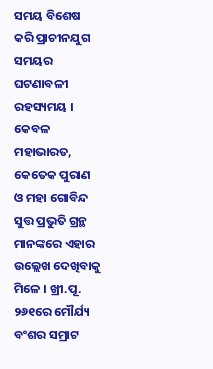ସମୟ ବିଶେଷ କରି ପ୍ରାଚୀନଯୁଗ ସମୟର ଘଟଣାବଳୀ ରହସ୍ୟମୟ । କେବଳ ମହାଭାରତ, କେତେକ ପୁରାଣ ଓ ମହା ଗୋବିନ୍ଦ ସୁତ୍ତ ପ୍ରଭୁତି ଗ୍ରନ୍ଥ ମାନଙ୍କରେ ଏହାର ଉଲ୍ଲେଖ ଦେଖିବାକୁ ମିଳେ । ଖ୍ରୀ.ପୂ. ୨୬୧ରେ ମୌର୍ଯ୍ୟ ବଂଶର ସମ୍ରାଟ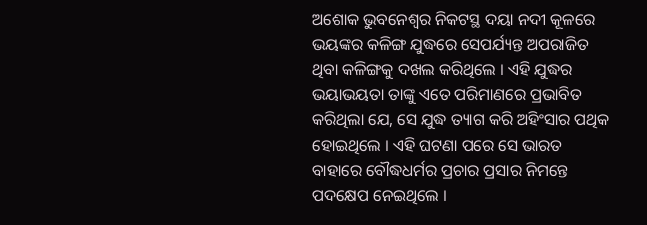ଅଶୋକ ଭୁବନେଶ୍ୱର ନିକଟସ୍ଥ ଦୟା ନଦୀ କୂଳରେ ଭୟଙ୍କର କଳିଙ୍ଗ ଯୁଦ୍ଧରେ ସେପର୍ଯ୍ୟନ୍ତ ଅପରାଜିତ ଥିବା କଳିଙ୍ଗକୁ ଦଖଲ କରିଥିଲେ । ଏହି ଯୁଦ୍ଧର ଭୟାଭୟତା ତାଙ୍କୁ ଏତେ ପରିମାଣରେ ପ୍ରଭାବିତ କରିଥିଲା ଯେ, ସେ ଯୁଦ୍ଧ ତ୍ୟାଗ କରି ଅହିଂସାର ପଥିକ ହୋଇଥିଲେ । ଏହି ଘଟଣା ପରେ ସେ ଭାରତ ବାହାରେ ବୌଦ୍ଧଧର୍ମର ପ୍ରଚାର ପ୍ରସାର ନିମନ୍ତେ ପଦକ୍ଷେପ ନେଇଥିଲେ ।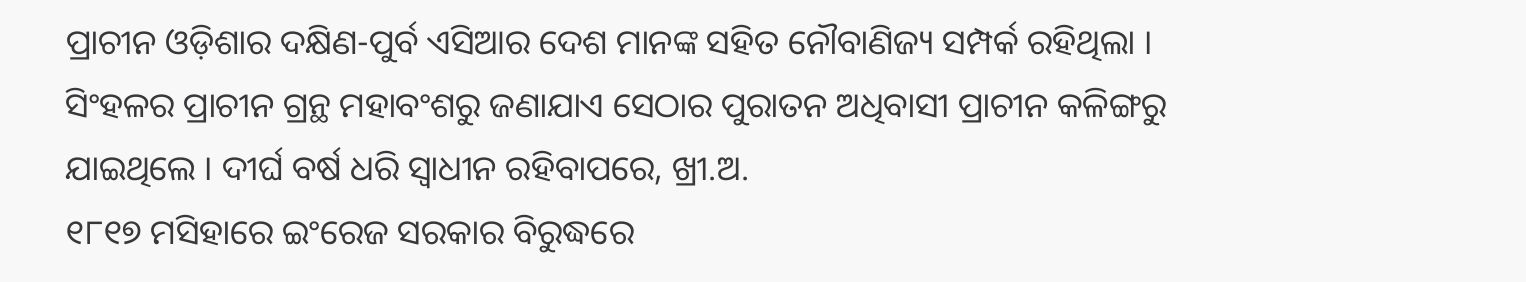ପ୍ରାଚୀନ ଓଡ଼ିଶାର ଦକ୍ଷିଣ-ପୁର୍ବ ଏସିଆର ଦେଶ ମାନଙ୍କ ସହିତ ନୌବାଣିଜ୍ୟ ସମ୍ପର୍କ ରହିଥିଲା । ସିଂହଳର ପ୍ରାଚୀନ ଗ୍ରନ୍ଥ ମହାବଂଶରୁ ଜଣାଯାଏ ସେଠାର ପୁରାତନ ଅଧିବାସୀ ପ୍ରାଚୀନ କଳିଙ୍ଗରୁ ଯାଇଥିଲେ । ଦୀର୍ଘ ବର୍ଷ ଧରି ସ୍ୱାଧୀନ ରହିବାପରେ, ଖ୍ରୀ.ଅ.
୧୮୧୭ ମସିହାରେ ଇଂରେଜ ସରକାର ବିରୁଦ୍ଧରେ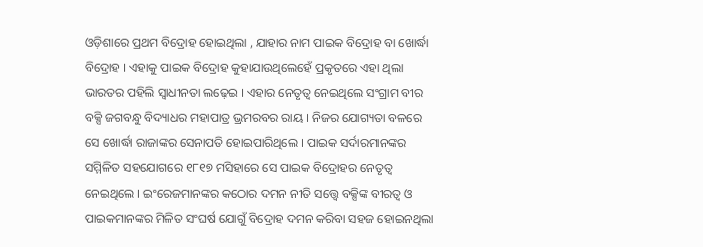ଓଡ଼ିଶାରେ ପ୍ରଥମ ବିଦ୍ରୋହ ହୋଇଥିଲା , ଯାହାର ନାମ ପାଇକ ବିଦ୍ରୋହ ବା ଖୋର୍ଦ୍ଧା ବିଦ୍ରୋହ । ଏହାକୁ ପାଇକ ବିଦ୍ରୋହ କୁହାଯାଉଥିଲେହେଁ ପ୍ରକୃତରେ ଏହା ଥିଲା ଭାରତର ପହିଲି ସ୍ୱାଧୀନତା ଲଢ଼େଇ । ଏହାର ନେତୃତ୍ୱ ନେଇଥିଲେ ସଂଗ୍ରାମ ବୀର ବକ୍ସି ଜଗବନ୍ଧୁ ବିଦ୍ୟାଧର ମହାପାତ୍ର ଭ୍ରମରବର ରାୟ । ନିଜର ଯୋଗ୍ୟତା ବଳରେ ସେ ଖୋର୍ଦ୍ଧା ରାଜାଙ୍କର ସେନାପତି ହୋଇପାରିଥିଲେ । ପାଇକ ସର୍ଦାରମାନଙ୍କର ସମ୍ମିଳିତ ସହଯୋଗରେ ୧୮୧୭ ମସିହାରେ ସେ ପାଇକ ବିଦ୍ରୋହର ନେତୃତ୍ୱ ନେଇଥିଲେ । ଇଂରେଜମାନଙ୍କର କଠୋର ଦମନ ନୀତି ସତ୍ତ୍ୱେ ବକ୍ସିଙ୍କ ବୀରତ୍ୱ ଓ ପାଇକମାନଙ୍କର ମିଳିତ ସଂଘର୍ଷ ଯୋଗୁଁ ବିଦ୍ରୋହ ଦମନ କରିବା ସହଜ ହୋଇନଥିଲା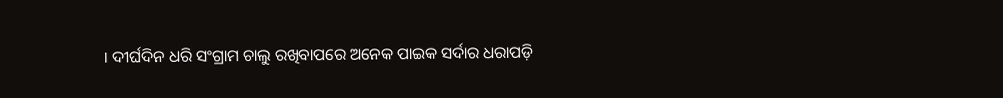। ଦୀର୍ଘଦିନ ଧରି ସଂଗ୍ରାମ ଚାଲୁ ରଖିବାପରେ ଅନେକ ପାଇକ ସର୍ଦାର ଧରାପଡ଼ି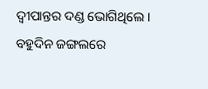ଦ୍ୱୀପାନ୍ତର ଦଣ୍ଡ ଭୋଗିଥିଲେ । ବହୁଦିନ ଜଙ୍ଗଲରେ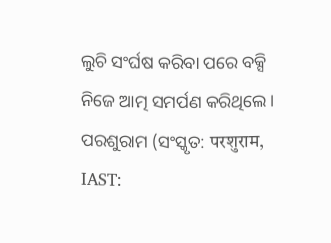ଲୁଚି ସଂର୍ଘଷ କରିବା ପରେ ବକ୍ସି ନିଜେ ଆତ୍ମ ସମର୍ପଣ କରିଥିଲେ ।
ପରଶୁରାମ (ସଂସ୍କୃତ: परशुराम, IAST: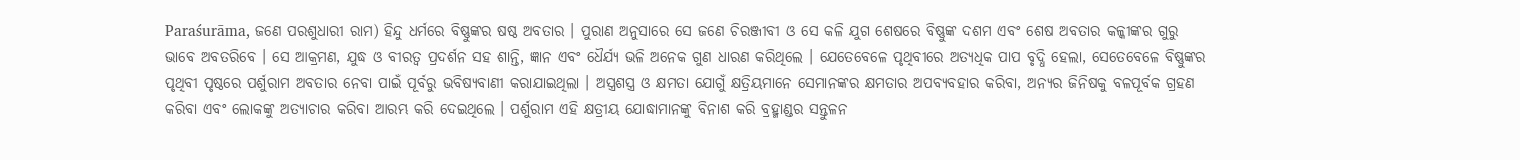Paraśurāma, ଜଣେ ପରଶୁଧାରୀ ରାମ) ହିନ୍ଦୁ ଧର୍ମରେ ବିଷ୍ଣୁଙ୍କର ଷଷ୍ଠ ଅବତାର । ପୁରାଣ ଅନୁସାରେ ସେ ଜଣେ ଚିରଞ୍ଜୀବୀ ଓ ସେ କଳି ଯୁଗ ଶେଷରେ ବିଷ୍ଣୁଙ୍କ ଦଶମ ଏବଂ ଶେଷ ଅବତାର କଳ୍କୀଙ୍କର ଗୁରୁ ଭାବେ ଅବତରିବେ । ସେ ଆକ୍ରମଣ, ଯୁଦ୍ଧ ଓ ବୀରତ୍ୱ ପ୍ରଦର୍ଶନ ସହ ଶାନ୍ତି, ଜ୍ଞାନ ଏବଂ ଧୈର୍ଯ୍ୟ ଭଳି ଅନେକ ଗୁଣ ଧାରଣ କରିଥିଲେ । ଯେତେବେଳେ ପୃଥିବୀରେ ଅତ୍ୟଧିକ ପାପ ବୃଦ୍ଧି ହେଲା, ସେତେବେଳେ ବିଷ୍ଣୁଙ୍କର ପୃଥିବୀ ପୃଷ୍ଠରେ ପର୍ଶୁରାମ ଅବତାର ନେବା ପାଇଁ ପୂର୍ବରୁ ଭବିଷ୍ୟବାଣୀ କରାଯାଇଥିଲା । ଅସ୍ତ୍ରଶସ୍ତ୍ର ଓ କ୍ଷମତା ଯୋଗୁଁ କ୍ଷତ୍ରିୟମାନେ ସେମାନଙ୍କର କ୍ଷମତାର ଅପବ୍ୟବହାର କରିବା, ଅନ୍ୟର ଜିନିଷକୁ ବଳପୂର୍ବକ ଗ୍ରହଣ କରିବା ଏବଂ ଲୋକଙ୍କୁ ଅତ୍ୟାଚାର କରିବା ଆରମ୍ଭ କରି ଦେଇଥିଲେ । ପର୍ଶୁରାମ ଏହି କ୍ଷତ୍ରୀୟ ଯୋଦ୍ଧାମାନଙ୍କୁ ବିନାଶ କରି ବ୍ରହ୍ମାଣ୍ଡର ସନ୍ତୁଳନ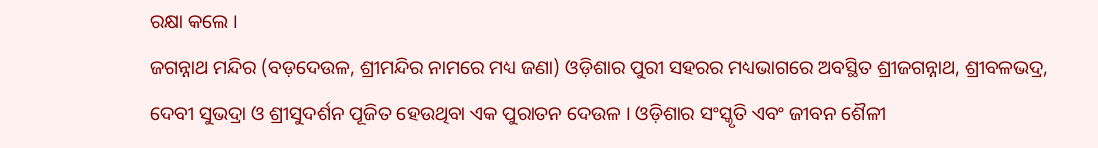ରକ୍ଷା କଲେ ।
ଜଗନ୍ନାଥ ମନ୍ଦିର (ବଡ଼ଦେଉଳ, ଶ୍ରୀମନ୍ଦିର ନାମରେ ମଧ୍ୟ ଜଣା) ଓଡ଼ିଶାର ପୁରୀ ସହରର ମଧ୍ୟଭାଗରେ ଅବସ୍ଥିତ ଶ୍ରୀଜଗନ୍ନାଥ, ଶ୍ରୀବଳଭଦ୍ର, ଦେବୀ ସୁଭଦ୍ରା ଓ ଶ୍ରୀସୁଦର୍ଶନ ପୂଜିତ ହେଉଥିବା ଏକ ପୁରାତନ ଦେଉଳ । ଓଡ଼ିଶାର ସଂସ୍କୃତି ଏବଂ ଜୀବନ ଶୈଳୀ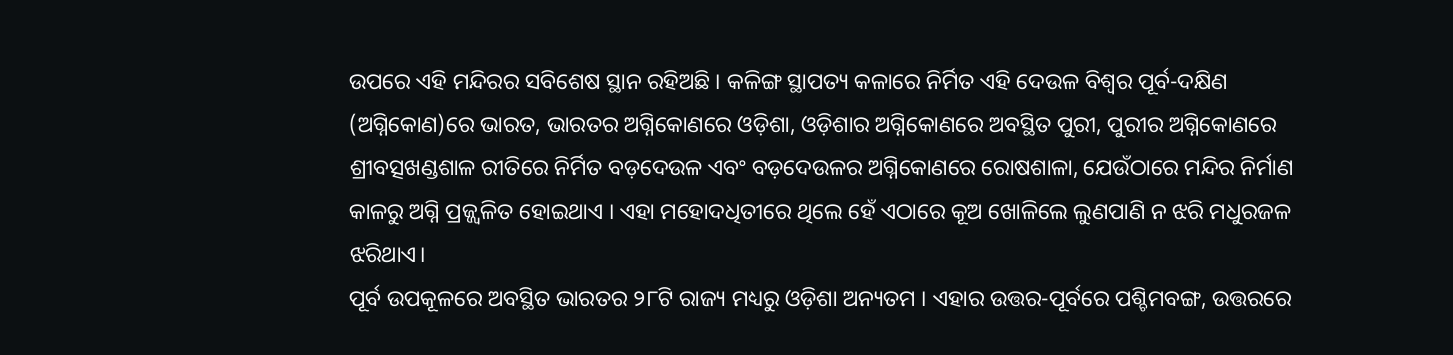ଉପରେ ଏହି ମନ୍ଦିରର ସବିଶେଷ ସ୍ଥାନ ରହିଅଛି । କଳିଙ୍ଗ ସ୍ଥାପତ୍ୟ କଳାରେ ନିର୍ମିତ ଏହି ଦେଉଳ ବିଶ୍ୱର ପୂର୍ବ-ଦକ୍ଷିଣ (ଅଗ୍ନିକୋଣ)ରେ ଭାରତ, ଭାରତର ଅଗ୍ନିକୋଣରେ ଓଡ଼ିଶା, ଓଡ଼ିଶାର ଅଗ୍ନିକୋଣରେ ଅବସ୍ଥିତ ପୁରୀ, ପୁରୀର ଅଗ୍ନିକୋଣରେ ଶ୍ରୀବତ୍ସଖଣ୍ଡଶାଳ ରୀତିରେ ନିର୍ମିତ ବଡ଼ଦେଉଳ ଏବଂ ବଡ଼ଦେଉଳର ଅଗ୍ନିକୋଣରେ ରୋଷଶାଳା, ଯେଉଁଠାରେ ମନ୍ଦିର ନିର୍ମାଣ କାଳରୁ ଅଗ୍ନି ପ୍ରଜ୍ଜ୍ୱଳିତ ହୋଇଥାଏ । ଏହା ମହୋଦଧିତୀରେ ଥିଲେ ହେଁ ଏଠାରେ କୂଅ ଖୋଳିଲେ ଲୁଣପାଣି ନ ଝରି ମଧୁରଜଳ ଝରିଥାଏ।
ପୂର୍ବ ଉପକୂଳରେ ଅବସ୍ଥିତ ଭାରତର ୨୮ଟି ରାଜ୍ୟ ମଧ୍ୟରୁ ଓଡ଼ିଶା ଅନ୍ୟତମ । ଏହାର ଉତ୍ତର-ପୂର୍ବରେ ପଶ୍ଚିମବଙ୍ଗ, ଉତ୍ତରରେ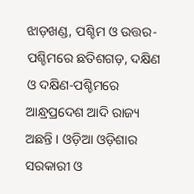ଝାଡ଼ଖଣ୍ଡ, ପଶ୍ଚିମ ଓ ଉତ୍ତର-ପଶ୍ଚିମରେ ଛତିଶଗଡ଼, ଦକ୍ଷିଣ ଓ ଦକ୍ଷିଣ-ପଶ୍ଚିମରେ ଆନ୍ଧ୍ରପ୍ରଦେଶ ଆଦି ରାଜ୍ୟ ଅଛନ୍ତି । ଓଡ଼ିଆ ଓଡ଼ିଶାର ସରକାରୀ ଓ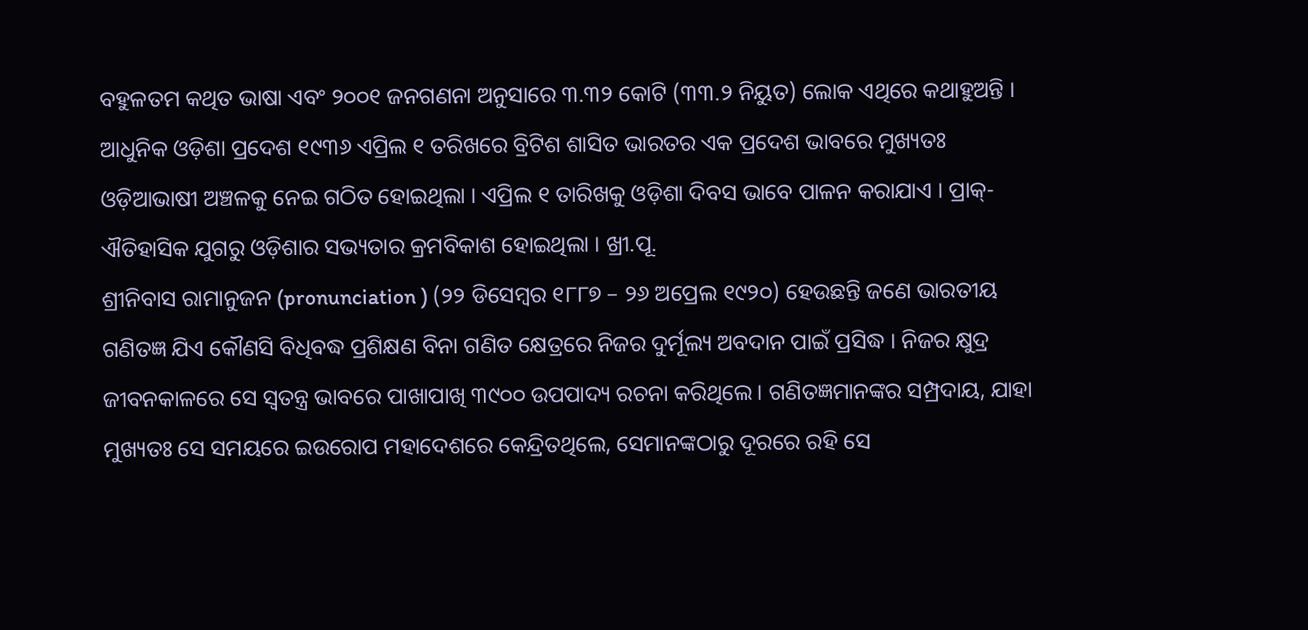ବହୁଳତମ କଥିତ ଭାଷା ଏବଂ ୨୦୦୧ ଜନଗଣନା ଅନୁସାରେ ୩.୩୨ କୋଟି (୩୩.୨ ନିୟୁତ) ଲୋକ ଏଥିରେ କଥାହୁଅନ୍ତି । ଆଧୁନିକ ଓଡ଼ିଶା ପ୍ରଦେଶ ୧୯୩୬ ଏପ୍ରିଲ ୧ ତରିଖରେ ବ୍ରିଟିଶ ଶାସିତ ଭାରତର ଏକ ପ୍ରଦେଶ ଭାବରେ ମୁଖ୍ୟତଃ ଓଡ଼ିଆଭାଷୀ ଅଞ୍ଚଳକୁ ନେଇ ଗଠିତ ହୋଇଥିଲା । ଏପ୍ରିଲ ୧ ତାରିଖକୁ ଓଡ଼ିଶା ଦିବସ ଭାବେ ପାଳନ କରାଯାଏ । ପ୍ରାକ୍-ଐତିହାସିକ ଯୁଗରୁ ଓଡ଼ିଶାର ସଭ୍ୟତାର କ୍ରମବିକାଶ ହୋଇଥିଲା । ଖ୍ରୀ.ପୂ.
ଶ୍ରୀନିବାସ ରାମାନୁଜନ (pronunciation ) (୨୨ ଡିସେମ୍ବର ୧୮୮୭ – ୨୬ ଅପ୍ରେଲ ୧୯୨୦) ହେଉଛନ୍ତି ଜଣେ ଭାରତୀୟ ଗଣିତଜ୍ଞ ଯିଏ କୌଣସି ବିଧିବଦ୍ଧ ପ୍ରଶିକ୍ଷଣ ବିନା ଗଣିତ କ୍ଷେତ୍ରରେ ନିଜର ଦୁର୍ମୂଲ୍ୟ ଅବଦାନ ପାଇଁ ପ୍ରସିଦ୍ଧ । ନିଜର କ୍ଷୁଦ୍ର ଜୀବନକାଳରେ ସେ ସ୍ୱତନ୍ତ୍ର ଭାବରେ ପାଖାପାଖି ୩୯୦୦ ଉପପାଦ୍ୟ ରଚନା କରିଥିଲେ। ଗଣିତଜ୍ଞମାନଙ୍କର ସମ୍ପ୍ରଦାୟ, ଯାହା ମୁଖ୍ୟତଃ ସେ ସମୟରେ ଇଉରୋପ ମହାଦେଶରେ କେନ୍ଦ୍ରିତଥିଲେ, ସେମାନଙ୍କଠାରୁ ଦୂରରେ ରହି ସେ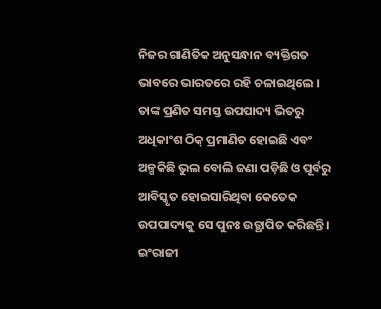ନିଜର ଗାଣିତିକ ଅନୁସନ୍ଧାନ ବ୍ୟକ୍ତିଗତ ଭାବରେ ଭାରତରେ ରହି ଚଳାଇଥିଲେ । ତାଙ୍କ ପ୍ରଣିତ ସମସ୍ତ ଉପପାଦ୍ୟ ଭିତରୁ ଅଧିକାଂଶ ଠିକ୍ ପ୍ରମାଣିତ ହୋଇଛି ଏବଂ ଅଳ୍ପକିଛି ଭୁଲ ବୋଲି ଜଣା ପଡ଼ିଛି ଓ ପୂର୍ବରୁ ଆବିସ୍କୃତ ହୋଇସାରିଥିବା କେତେକ ଉପପାଦ୍ୟକୁ ସେ ପୁନଃ ଉତ୍ଥାପିତ କରିଛନ୍ତି। ଇଂରାଜୀ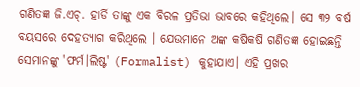ଗଣିତଜ୍ଞ ଜି.ଏଚ୍. ହାର୍ଡି ତାଙ୍କୁ ଏକ ବିରଳ ପ୍ରତିଭା ଭାବରେ କହିଥିଲେ। ସେ ୩୨ ବର୍ଷ ବୟସରେ ଦେହତ୍ୟାଗ କରିଥିଲେ । ଯେଉମାନେ ଅଙ୍କ କଷିକଷି ଗଣିତଜ୍ଞ ହୋଇଛନ୍ତି ସେମାନଙ୍କୁ 'ଫର୍ମ।ଲିଷ୍ଟ' (Formalist) କୁହାଯାଏ। ଏହି ପ୍ରଖର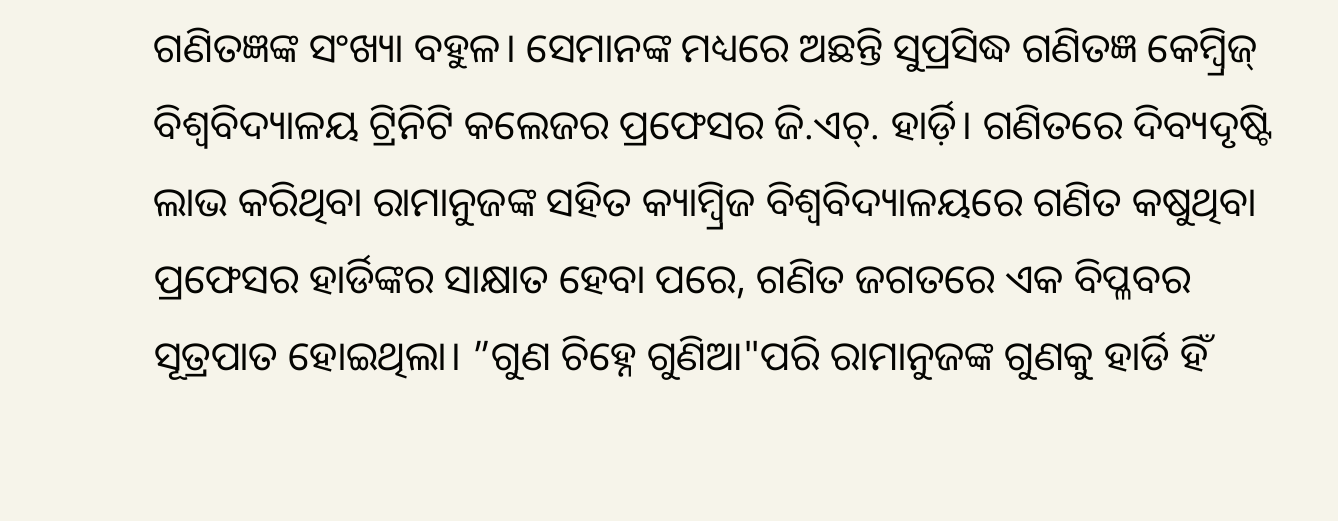ଗଣିତଜ୍ଞଙ୍କ ସଂଖ୍ୟା ବହୁଳ। ସେମାନଙ୍କ ମଧ୍ୟରେ ଅଛନ୍ତି ସୁପ୍ରସିଦ୍ଧ ଗଣିତଜ୍ଞ କେମ୍ବ୍ରିଜ୍ ବିଶ୍ୱବିଦ୍ୟାଳୟ ଟ୍ରିନିଟି କଲେଜର ପ୍ରଫେସର ଜି.ଏଚ୍. ହାର୍ଡ଼ି। ଗଣିତରେ ଦିବ୍ୟଦୃଷ୍ଟି ଲାଭ କରିଥିବା ରାମାନୁଜଙ୍କ ସହିତ କ୍ୟାମ୍ବ୍ରିଜ ବିଶ୍ୱବିଦ୍ୟାଳୟରେ ଗଣିତ କଷୁଥିବା ପ୍ରଫେସର ହାର୍ଡିଙ୍କର ସାକ୍ଷାତ ହେବା ପରେ, ଗଣିତ ଜଗତରେ ଏକ ବିପ୍ଳବର ସୂତ୍ରପାତ ହୋଇଥିଲା। ”ଗୁଣ ଚିହ୍ନେ ଗୁଣିଆ"ପରି ରାମାନୁଜଙ୍କ ଗୁଣକୁ ହାର୍ଡି ହିଁ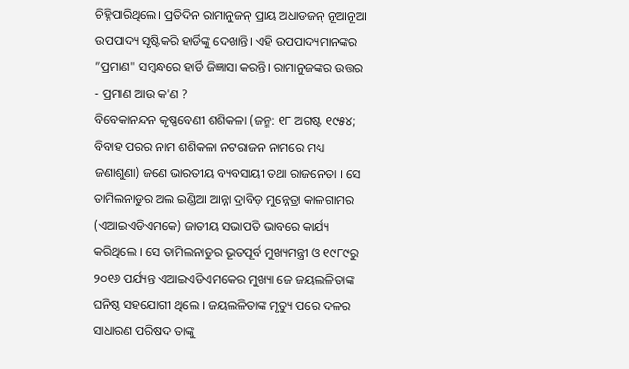ଚିହ୍ନିପାରିଥିଲେ। ପ୍ରତିଦିନ ରାମାନୁଜନ୍ ପ୍ରାୟ ଅଧାଡଜନ୍ ନୂଆନୂଆ ଉପପାଦ୍ୟ ସୃଷ୍ଟିକରି ହାର୍ଡିଙ୍କୁ ଦେଖାନ୍ତି। ଏହି ଉପପାଦ୍ୟମାନଙ୍କର ”ପ୍ରମାଣ" ସମ୍ବନ୍ଧରେ ହାର୍ଡି ଜିଜ୍ଞାସା କରନ୍ତି। ରାମାନୁଜଙ୍କର ଉତ୍ତର - ପ୍ରମାଣ ଆଉ କ'ଣ ?
ବିବେକାନନ୍ଦନ କୃଷ୍ଣବେଣୀ ଶଶିକଳା (ଜନ୍ମ: ୧୮ ଅଗଷ୍ଟ ୧୯୫୪; ବିବାହ ପରର ନାମ ଶଶିକଳା ନଟରାଜନ ନାମରେ ମଧ୍ୟ ଜଣାଶୁଣା) ଜଣେ ଭାରତୀୟ ବ୍ୟବସାୟୀ ତଥା ରାଜନେତା । ସେ ତାମିଲନାଡୁର ଅଲ ଇଣ୍ଡିଆ ଆନ୍ନା ଦ୍ରାବିଡ଼ ମୁନ୍ନେତ୍ରା କାଳଗାମର (ଏଆଇଏଡିଏମକେ) ଜାତୀୟ ସଭାପତି ଭାବରେ କାର୍ଯ୍ୟ କରିଥିଲେ । ସେ ତାମିଲନାଡୁର ଭୂତପୂର୍ବ ମୁଖ୍ୟମନ୍ତ୍ରୀ ଓ ୧୯୮୯ରୁ ୨୦୧୬ ପର୍ଯ୍ୟନ୍ତ ଏଆଇଏଡିଏମକେର ମୁଖ୍ୟା ଜେ ଜୟଲଳିତାଙ୍କ ଘନିଷ୍ଠ ସହଯୋଗୀ ଥିଲେ । ଜୟଲଳିତାଙ୍କ ମୃତ୍ୟୁ ପରେ ଦଳର ସାଧାରଣ ପରିଷଦ ତାଙ୍କୁ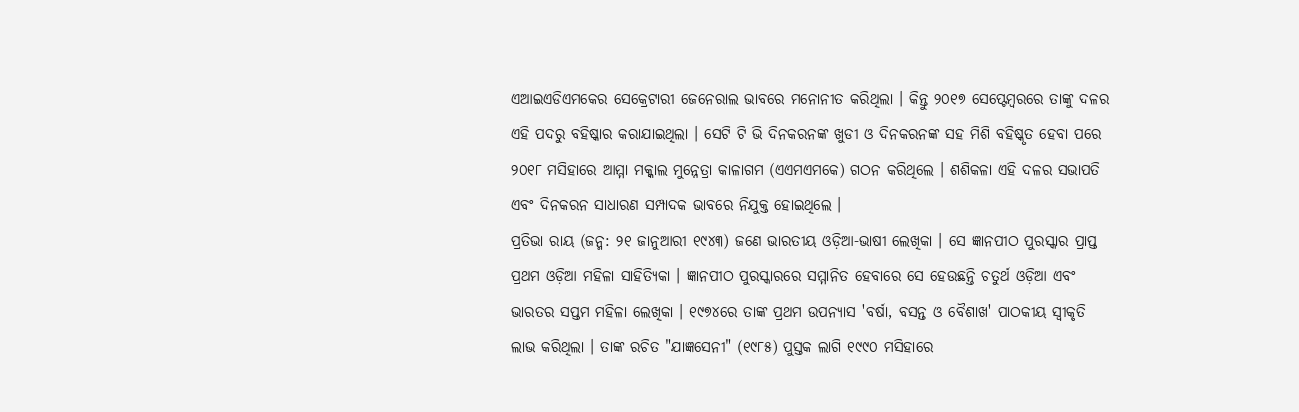ଏଆଇଏଡିଏମକେର ସେକ୍ରେଟାରୀ ଜେନେରାଲ ଭାବରେ ମନୋନୀତ କରିଥିଲା । କିନ୍ତୁ ୨୦୧୭ ସେପ୍ଟେମ୍ବରରେ ତାଙ୍କୁ ଦଳର ଏହି ପଦରୁ ବହିଷ୍କାର କରାଯାଇଥିଲା । ସେଟି ଟି ଭି ଦିନକରନଙ୍କ ଖୁଡୀ ଓ ଦିନକରନଙ୍କ ସହ ମିଶି ବହିଷ୍କୃତ ହେବା ପରେ ୨୦୧୮ ମସିହାରେ ଆମ୍ମା ମକ୍କାଲ ମୁନ୍ନେତ୍ରା କାଳାଗମ (ଏଏମଏମକେ) ଗଠନ କରିଥିଲେ । ଶଶିକଳା ଏହି ଦଳର ସଭାପତି ଏବଂ ଦିନକରନ ସାଧାରଣ ସମ୍ପାଦକ ଭାବରେ ନିଯୁକ୍ତ ହୋଇଥିଲେ ।
ପ୍ରତିଭା ରାୟ (ଜନ୍ମ: ୨୧ ଜାନୁଆରୀ ୧୯୪୩) ଜଣେ ଭାରତୀୟ ଓଡ଼ିଆ-ଭାଷୀ ଲେଖିକା । ସେ ଜ୍ଞାନପୀଠ ପୁରସ୍କାର ପ୍ରାପ୍ତ ପ୍ରଥମ ଓଡ଼ିଆ ମହିଳା ସାହିତ୍ୟିକା । ଜ୍ଞାନପୀଠ ପୁରସ୍କାରରେ ସମ୍ମାନିତ ହେବାରେ ସେ ହେଉଛନ୍ତି ଚତୁର୍ଥ ଓଡ଼ିଆ ଏବଂ ଭାରତର ସପ୍ତମ ମହିଳା ଲେଖିକା । ୧୯୭୪ରେ ତାଙ୍କ ପ୍ରଥମ ଉପନ୍ୟାସ 'ବର୍ଷା, ବସନ୍ତ ଓ ବୈଶାଖ' ପାଠକୀୟ ସ୍ୱୀକୃତି ଲାଭ କରିଥିଲା । ତାଙ୍କ ରଚିତ "ଯାଜ୍ଞସେନୀ" (୧୯୮୫) ପୁସ୍ତକ ଲାଗି ୧୯୯୦ ମସିହାରେ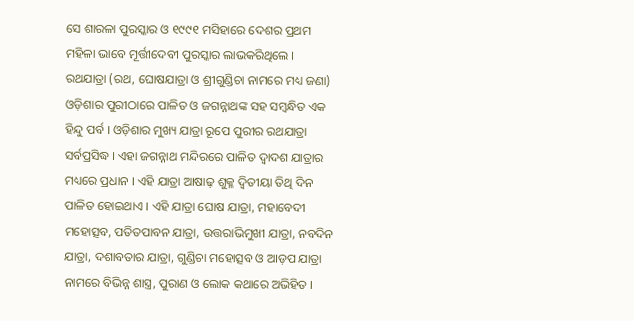ସେ ଶାରଳା ପୁରସ୍କାର ଓ ୧୯୯୧ ମସିହାରେ ଦେଶର ପ୍ରଥମ ମହିଳା ଭାବେ ମୂର୍ତ୍ତୀଦେବୀ ପୁରସ୍କାର ଲାଭକରିଥିଲେ ।
ରଥଯାତ୍ରା (ରଥ, ଘୋଷଯାତ୍ରା ଓ ଶ୍ରୀଗୁଣ୍ଡିଚା ନାମରେ ମଧ୍ୟ ଜଣା) ଓଡ଼ିଶାର ପୁରୀଠାରେ ପାଳିତ ଓ ଜଗନ୍ନାଥଙ୍କ ସହ ସମ୍ବନ୍ଧିତ ଏକ ହିନ୍ଦୁ ପର୍ବ । ଓଡ଼ିଶାର ମୁଖ୍ୟ ଯାତ୍ରା ରୂପେ ପୁରୀର ରଥଯାତ୍ରା ସର୍ବପ୍ରସିଦ୍ଧ । ଏହା ଜଗନ୍ନାଥ ମନ୍ଦିରରେ ପାଳିତ ଦ୍ୱାଦଶ ଯାତ୍ରାର ମଧ୍ୟରେ ପ୍ରଧାନ । ଏହି ଯାତ୍ରା ଆଷାଢ଼ ଶୁକ୍ଳ ଦ୍ୱିତୀୟା ତିଥି ଦିନ ପାଳିତ ହୋଇଥାଏ । ଏହି ଯାତ୍ରା ଘୋଷ ଯାତ୍ରା, ମହାବେଦୀ ମହୋତ୍ସବ, ପତିତପାବନ ଯାତ୍ରା, ଉତ୍ତରାଭିମୁଖୀ ଯାତ୍ରା, ନବଦିନ ଯାତ୍ରା, ଦଶାବତାର ଯାତ୍ରା, ଗୁଣ୍ଡିଚା ମହୋତ୍ସବ ଓ ଆଡ଼ପ ଯାତ୍ରା ନାମରେ ବିଭିନ୍ନ ଶାସ୍ତ୍ର, ପୁରାଣ ଓ ଲୋକ କଥାରେ ଅଭିହିତ ।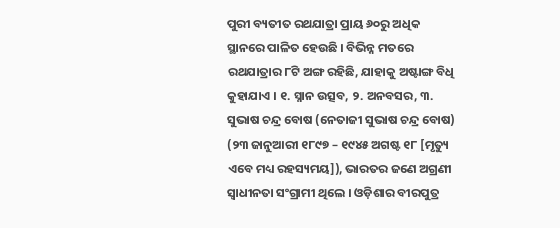ପୁରୀ ବ୍ୟତୀତ ରଥଯାତ୍ରା ପ୍ରାୟ ୬୦ରୁ ଅଧିକ ସ୍ଥାନରେ ପାଳିତ ହେଉଛି । ବିଭିନ୍ନ ମତରେ ରଥଯାତ୍ରାର ୮ଟି ଅଙ୍ଗ ରହିଛି, ଯାହାକୁ ଅଷ୍ଟାଙ୍ଗ ବିଧି କୁହାଯାଏ । ୧. ସ୍ନାନ ଉତ୍ସବ, ୨. ଅନବସର, ୩.
ସୁଭାଷ ଚନ୍ଦ୍ର ବୋଷ (ନେତାଜୀ ସୁଭାଷ ଚନ୍ଦ୍ର ବୋଷ) (୨୩ ଜାନୁଆରୀ ୧୮୯୭ – ୧୯୪୫ ଅଗଷ୍ଟ ୧୮ [ମୃତ୍ୟୁ ଏବେ ମଧ୍ୟ ରହସ୍ୟମୟ]), ଭାରତର ଜଣେ ଅଗ୍ରଣୀ ସ୍ୱାଧୀନତା ସଂଗ୍ରାମୀ ଥିଲେ । ଓଡ଼ିଶାର ବୀରପୁତ୍ର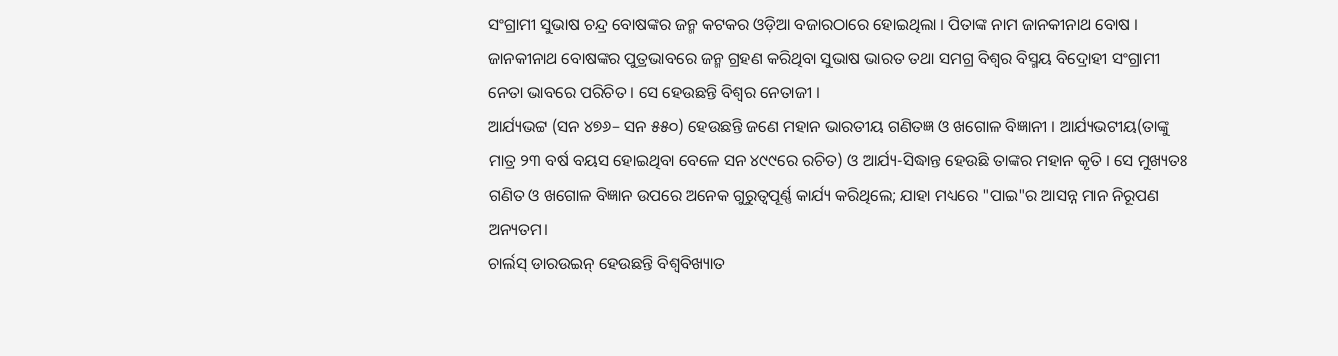ସଂଗ୍ରାମୀ ସୁଭାଷ ଚନ୍ଦ୍ର ବୋଷଙ୍କର ଜନ୍ମ କଟକର ଓଡ଼ିଆ ବଜାରଠାରେ ହୋଇଥିଲା । ପିତାଙ୍କ ନାମ ଜାନକୀନାଥ ବୋଷ । ଜାନକୀନାଥ ବୋଷଙ୍କର ପୁତ୍ରଭାବରେ ଜନ୍ମ ଗ୍ରହଣ କରିଥିବା ସୁଭାଷ ଭାରତ ତଥା ସମଗ୍ର ବିଶ୍ୱର ବିସ୍ମୟ ବିଦ୍ରୋହୀ ସଂଗ୍ରାମୀ ନେତା ଭାବରେ ପରିଚିତ । ସେ ହେଉଛନ୍ତି ବିଶ୍ୱର ନେତାଜୀ ।
ଆର୍ଯ୍ୟଭଟ୍ଟ (ସନ ୪୭୬– ସନ ୫୫୦) ହେଉଛନ୍ତି ଜଣେ ମହାନ ଭାରତୀୟ ଗଣିତଜ୍ଞ ଓ ଖଗୋଳ ବିଜ୍ଞାନୀ । ଆର୍ଯ୍ୟଭଟୀୟ(ତାଙ୍କୁ ମାତ୍ର ୨୩ ବର୍ଷ ବୟସ ହୋଇଥିବା ବେଳେ ସନ ୪୯୯ରେ ରଚିତ) ଓ ଆର୍ଯ୍ୟ-ସିଦ୍ଧାନ୍ତ ହେଉଛି ତାଙ୍କର ମହାନ କୃତି । ସେ ମୁଖ୍ୟତଃ ଗଣିତ ଓ ଖଗୋଳ ବିଜ୍ଞାନ ଉପରେ ଅନେକ ଗୁରୁତ୍ୱପୂର୍ଣ୍ଣ କାର୍ଯ୍ୟ କରିଥିଲେ; ଯାହା ମଧ୍ୟରେ "ପାଇ"ର ଆସନ୍ନ ମାନ ନିରୂପଣ ଅନ୍ୟତମ।
ଚାର୍ଲସ୍ ଡାରଉଇନ୍ ହେଉଛନ୍ତି ବିଶ୍ୱବିଖ୍ୟାତ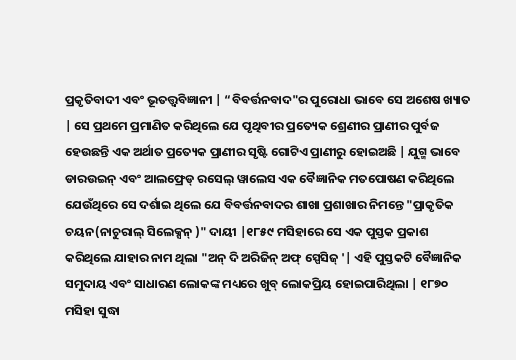ପ୍ରକୃତିବାଦୀ ଏବଂ ଭୂତତ୍ତ୍ୱବିଜ୍ଞାନୀ | “ବିବର୍ତ୍ତନବାଦ"ର ପୁରୋଧା ଭାବେ ସେ ଅଶେଷ ଖ୍ୟାତ | ସେ ପ୍ରଥମେ ପ୍ରମାଣିତ କରିଥିଲେ ଯେ ପୃଥିବୀର ପ୍ରତ୍ୟେକ ଶ୍ରେଣୀର ପ୍ରାଣୀର ପୁର୍ବଜ ହେଉଛନ୍ତି ଏକ ଅର୍ଥାତ ପ୍ରତ୍ୟେକ ପ୍ରାଣୀର ସୃଷ୍ଟି ଗୋଟିଏ ପ୍ରାଣୀରୁ ହୋଇଅଛି | ଯୁଗ୍ମ ଭାବେ ଡାରଉଇନ୍ ଏବଂ ଆଲଫ୍ରେଡ୍ ରସେଲ୍ ୱାଲେସ ଏକ ବୈଜ୍ଞାନିକ ମତପୋଷଣ କରିଥିଲେ ଯେଉଁଥିରେ ସେ ଦର୍ଶାଇ ଥିଲେ ଯେ ବିବର୍ତ୍ତନବାଦର ଶାଖା ପ୍ରଶାଖାର ନିମନ୍ତେ "ପ୍ରାକୃତିକ ଚୟନ(ନାଚୁରାଲ୍ ସିଲେକ୍ସନ୍ )" ଦାୟୀ |୧୮୫୯ ମସିହାରେ ସେ ଏକ ପୁସ୍ତକ ପ୍ରକାଶ କରିଥିଲେ ଯାହାର ନାମ ଥିଲା "ଅନ୍ ଦି ଅରିଜିନ୍ ଅଫ୍ ସ୍ପେସିଜ୍ '| ଏହି ପୁସ୍ତକଟି ବୈଜ୍ଞାନିକ ସମୁଦାୟ ଏବଂ ସାଧାରଣ ଲୋକଙ୍କ ମଧ୍ୟରେ ଖୁବ୍ ଲୋକପ୍ରିୟ ହୋଇପାରିଥିଲା | ୧୮୭୦ ମସିହା ସୁଦ୍ଧା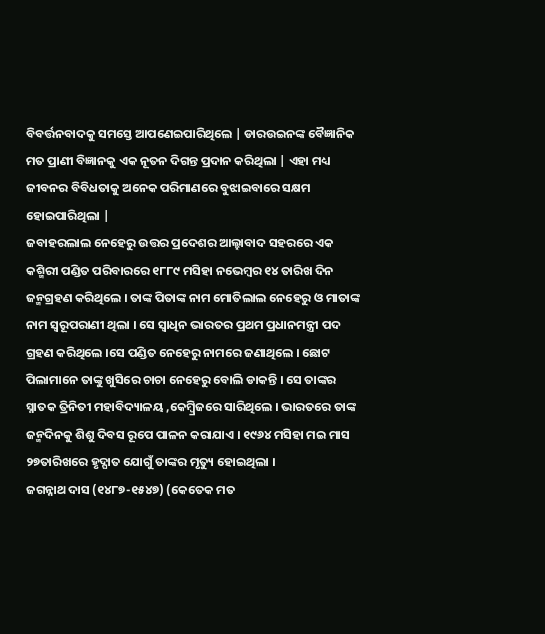ବିବର୍ତ୍ତନବାଦକୁ ସମସ୍ତେ ଆପଣେଇପାରିଥିଲେ | ଡାରଉଇନଙ୍କ ବୈଜ୍ଞାନିକ ମତ ପ୍ରାଣୀ ବିଜ୍ଞାନକୁ ଏକ ନୂତନ ଦିଗନ୍ତ ପ୍ରଦାନ କରିଥିଲା | ଏହା ମଧ୍ୟ ଜୀବନର ବିବିଧତାକୁ ଅନେକ ପରିମାଣରେ ବୁଝାଇବାରେ ସକ୍ଷମ ହୋଇପାରିଥିଲା |
ଜବାହରଲାଲ ନେହେରୁ ଉତ୍ତର ପ୍ରଦେଶର ଆଲ୍ହାବାଦ ସହରରେ ଏକ କଶ୍ମିରୀ ପଣ୍ଡିତ ପରିବାରରେ ୧୮୮୯ ମସିହା ନଭେମ୍ବର ୧୪ ତାରିଖ ଦିନ ଜନ୍ମଗ୍ରହଣ କରିଥିଲେ । ତାଙ୍କ ପିତାଙ୍କ ନାମ ମୋତିଲାଲ ନେହେରୁ ଓ ମାତାଙ୍କ ନାମ ସ୍ୱରୂପରାଣୀ ଥିଲା । ସେ ସ୍ୱାଧିନ ଭାରତର ପ୍ରଥମ ପ୍ରଧାନମନ୍ତ୍ରୀ ପଦ ଗ୍ରହଣ କରିଥିଲେ ।ସେ ପଣ୍ଡିତ ନେହେରୁ ନାମରେ ଜଣାଥିଲେ । ଛୋଟ ପିଲାମାନେ ତାଙ୍କୁ ଖୁସିରେ ଚାଚା ନେହେରୁ ବୋଲି ଡାକନ୍ତି । ସେ ତାଙ୍କର ସ୍ନାତକ ତ୍ରିନିତୀ ମହାବିଦ୍ୟାଳୟ ,କେମ୍ବ୍ରିଜରେ ସାରିଥିଲେ । ଭାରତରେ ତାଙ୍କ ଜନ୍ମଦିନକୁ ଶିଶୁ ଦିବସ ରୂପେ ପାଳନ କରାଯାଏ । ୧୯୬୪ ମସିହା ମଇ ମାସ ୨୭ତାରିଖରେ ହୃଦ୍ଘାତ ଯୋଗୁଁ ତାଙ୍କର ମୃତ୍ୟୁ ହୋଇଥିଲା ।
ଜଗନ୍ନାଥ ଦାସ (୧୪୮୭-୧୫୪୭) (କେତେକ ମତ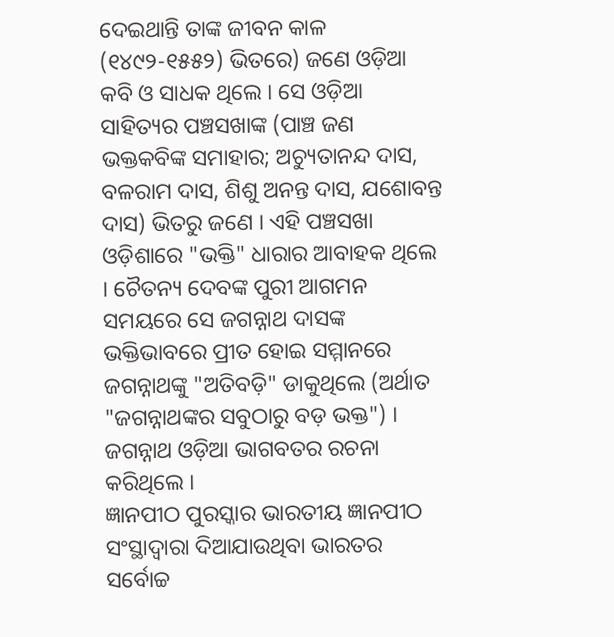ଦେଇଥାନ୍ତି ତାଙ୍କ ଜୀବନ କାଳ (୧୪୯୨-୧୫୫୨) ଭିତରେ) ଜଣେ ଓଡ଼ିଆ କବି ଓ ସାଧକ ଥିଲେ । ସେ ଓଡ଼ିଆ ସାହିତ୍ୟର ପଞ୍ଚସଖାଙ୍କ (ପାଞ୍ଚ ଜଣ ଭକ୍ତକବିଙ୍କ ସମାହାର; ଅଚ୍ୟୁତାନନ୍ଦ ଦାସ, ବଳରାମ ଦାସ, ଶିଶୁ ଅନନ୍ତ ଦାସ, ଯଶୋବନ୍ତ ଦାସ) ଭିତରୁ ଜଣେ । ଏହି ପଞ୍ଚସଖା ଓଡ଼ିଶାରେ "ଭକ୍ତି" ଧାରାର ଆବାହକ ଥିଲେ । ଚୈତନ୍ୟ ଦେବଙ୍କ ପୁରୀ ଆଗମନ ସମୟରେ ସେ ଜଗନ୍ନାଥ ଦାସଙ୍କ ଭକ୍ତିଭାବରେ ପ୍ରୀତ ହୋଇ ସମ୍ମାନରେ ଜଗନ୍ନାଥଙ୍କୁ "ଅତିବଡ଼ି" ଡାକୁଥିଲେ (ଅର୍ଥାତ "ଜଗନ୍ନାଥଙ୍କର ସବୁଠାରୁ ବଡ଼ ଭକ୍ତ") । ଜଗନ୍ନାଥ ଓଡ଼ିଆ ଭାଗବତର ରଚନା କରିଥିଲେ ।
ଜ୍ଞାନପୀଠ ପୁରସ୍କାର ଭାରତୀୟ ଜ୍ଞାନପୀଠ ସଂସ୍ଥାଦ୍ୱାରା ଦିଆଯାଉଥିବା ଭାରତର ସର୍ବୋଚ୍ଚ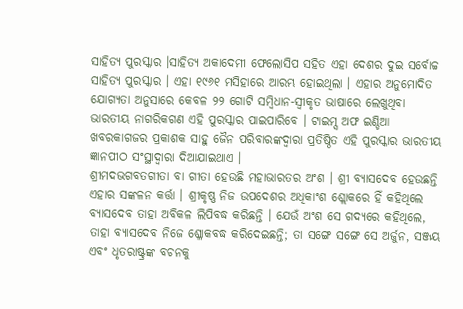ସାହିତ୍ୟ ପୁରସ୍କାର ।ସାହିତ୍ୟ ଅକାଦେମୀ ଫେଲୋସିପ ସହିତ ଏହା ଦେଶର ଦୁଇ ସର୍ବୋଚ୍ଚ ସାହିତ୍ୟ ପୁରସ୍କାର । ଏହା ୧୯୬୧ ମସିହାରେ ଆରମ୍ଭ ହୋଇଥିଲା । ଏହାର ଅନୁମୋଦିତ ଯୋଗ୍ୟତା ଅନୁସାରେ କେବଳ ୨୨ ଗୋଟି ସମ୍ବିଧାନ-ସ୍ୱୀକୃତ ଭାଷାରେ ଲେଖୁଥିବା ଭାରତୀୟ ନାଗରିକଗଣ ଏହି ପୁରସ୍କାର ପାଇପାରିବେ । ଟାଇମ୍ସ ଅଫ ଇଣ୍ଡିଆ ଖବରକାଗଜର ପ୍ରକାଶକ ସାହୁ ଜୈନ ପରିବାରଙ୍କଦ୍ୱାରା ପ୍ରତିଷ୍ଠିତ ଏହି ପୁରସ୍କାର ଭାରତୀୟ ଜ୍ଞାନପୀଠ ସଂସ୍ଥାଦ୍ୱାରା ଦିଆଯାଇଥାଏ ।
ଶ୍ରୀମଦଭଗବତଗୀତା ବା ଗୀତା ହେଉଛି ମହାଭାରତର ଅଂଶ । ଶ୍ରୀ ବ୍ୟାସଦେବ ହେଉଛନ୍ତି ଏହାର ସଙ୍କଳନ କର୍ତ୍ତା । ଶ୍ରୀକୃଷ୍ଣ ନିଜ ଉପଦେଶର ଅଧିକାଂଶ ଶ୍ଲୋକରେ ହିଁ କହିଥିଲେ ବ୍ୟାସଦେବ ତାହା ଅବିକଳ ଲିପିବଦ୍ଧ କରିଛନ୍ତି । ଯେଉଁ ଅଂଶ ସେ ଗଦ୍ୟରେ କହିଥିଲେ, ତାହା ବ୍ୟାସଦେବ ନିଜେ ଶ୍ଳୋକବଦ୍ଧ କରିଦେଇଛନ୍ତି; ତା ସଙ୍ଗେ ସଙ୍ଗେ ସେ ଅର୍ଜୁନ, ସଞ୍ଜୟ ଏବଂ ଧୃତରାଷ୍ଟ୍ରଙ୍କ ବଚନକୁ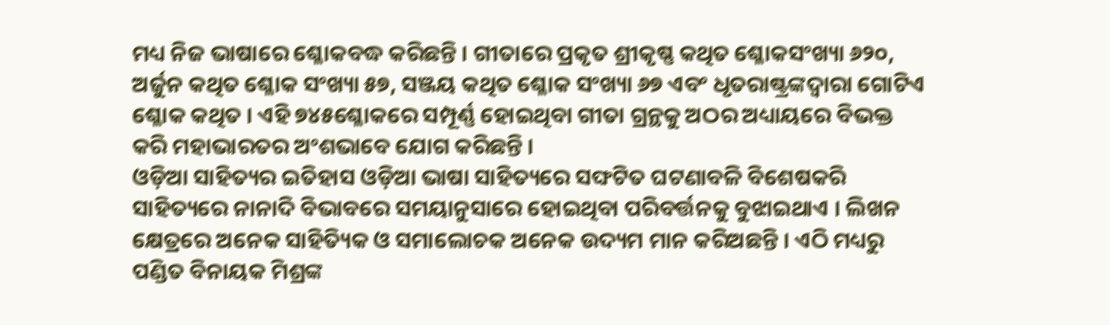ମଧ୍ୟ ନିଜ ଭାଷାରେ ଶ୍ଳୋକବଦ୍ଧ କରିଛନ୍ତି । ଗୀତାରେ ପ୍ରକୃତ ଶ୍ରୀକୃଷ୍ଣ କଥିତ ଶ୍ଳୋକସଂଖ୍ୟା ୬୨୦, ଅର୍ଜୁନ କଥିତ ଶ୍ଳୋକ ସଂଖ୍ୟା ୫୭, ସଞ୍ଜୟ କଥିତ ଶ୍ଳୋକ ସଂଖ୍ୟା ୬୭ ଏବଂ ଧୃତରାଷ୍ଟ୍ରଙ୍କଦ୍ୱାରା ଗୋଟିଏ ଶ୍ଳୋକ କଥିତ । ଏହି ୭୪୫ଶ୍ଳୋକରେ ସମ୍ପୂର୍ଣ୍ଣ ହୋଇଥିବା ଗୀତା ଗ୍ରନ୍ଥକୁ ଅଠର ଅଧ୍ୟାୟରେ ବିଭକ୍ତ କରି ମହାଭାରତର ଅଂଶଭାବେ ଯୋଗ କରିଛନ୍ତି ।
ଓଡ଼ିଆ ସାହିତ୍ୟର ଇତିହାସ ଓଡ଼ିଆ ଭାଷା ସାହିତ୍ୟରେ ସଙ୍ଘଟିତ ଘଟଣାବଳି ବିଶେଷକରି ସାହିତ୍ୟରେ ନାନାଦି ବିଭାବରେ ସମୟାନୁସାରେ ହୋଇଥିବା ପରିବର୍ତ୍ତନକୁ ବୁଝାଇଥାଏ । ଲିଖନ କ୍ଷେତ୍ରରେ ଅନେକ ସାହିତ୍ୟିକ ଓ ସମାଲୋଚକ ଅନେକ ଉଦ୍ୟମ ମାନ କରିଅଛନ୍ତି । ଏଠି ମଧ୍ୟରୁ ପଣ୍ଡିତ ବିନାୟକ ମିଶ୍ରଙ୍କ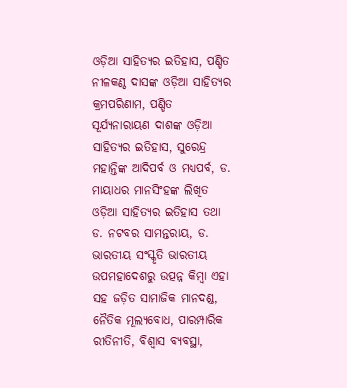ଓଡ଼ିଆ ସାହିତ୍ୟର ଇତିହାସ, ପଣ୍ଡିତ ନୀଳକଣ୍ଠ ଦାସଙ୍କ ଓଡ଼ିଆ ସାହିତ୍ୟର କ୍ରମପରିଣାମ, ପଣ୍ଡିତ ସୂର୍ଯ୍ୟନାରାୟଣ ଦାଶଙ୍କ ଓଡ଼ିଆ ସାହିତ୍ୟର ଇତିହାସ, ସୁରେନ୍ଦ୍ର ମହାନ୍ତିଙ୍କ ଆଦିପର୍ବ ଓ ମଧ୍ୟପର୍ବ, ଡ. ମାୟାଧର ମାନସିଂହଙ୍କ ଲିଖିତ ଓଡ଼ିଆ ସାହିତ୍ୟର ଇତିହାସ ତଥା ଡ. ନଟବର ସାମନ୍ତରାୟ, ଡ.
ଭାରତୀୟ ସଂସ୍କୃତି ଭାରତୀୟ ଉପମହାଦେଶରୁ ଉତ୍ପନ୍ନ କିମ୍ବା ଏହା ସହ ଜଡ଼ିତ ସାମାଜିକ ମାନଦଣ୍ଡ, ନୈତିକ ମୂଲ୍ୟବୋଧ, ପାରମ୍ପାରିକ ରୀତିନୀତି, ବିଶ୍ୱାସ ବ୍ୟବସ୍ଥା,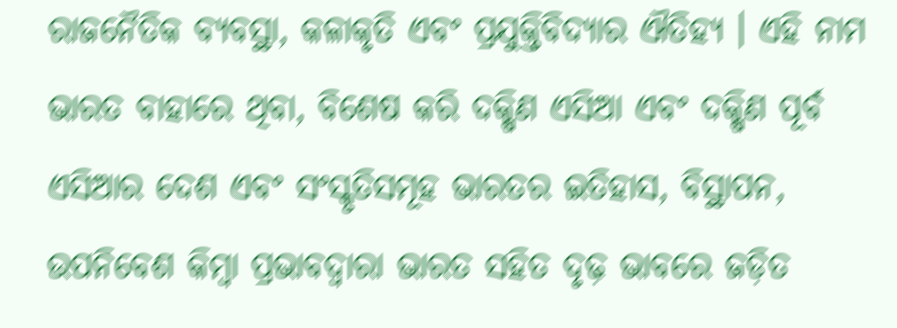ରାଜନୈତିକ ବ୍ୟବସ୍ଥା, କଳାକୃତି ଏବଂ ପ୍ରଯୁକ୍ତିବିଦ୍ୟାର ଐତିହ୍ୟ । ଏହି ନାମ ଭାରତ ବାହାରେ ଥିବା, ବିଶେଷ କରି ଦକ୍ଷିଣ ଏସିଆ ଏବଂ ଦକ୍ଷିଣ ପୂର୍ବ ଏସିଆର ଦେଶ ଏବଂ ସଂସ୍କୃତିସମୂହ ଭାରତର ଇତିହାସ, ବିସ୍ଥାପନ, ଉପନିବେଶ କିମ୍ବା ପ୍ରଭାବଦ୍ୱାରା ଭାରତ ସହିତ ଦୃଢ଼ ଭାବରେ ଜଡ଼ିତ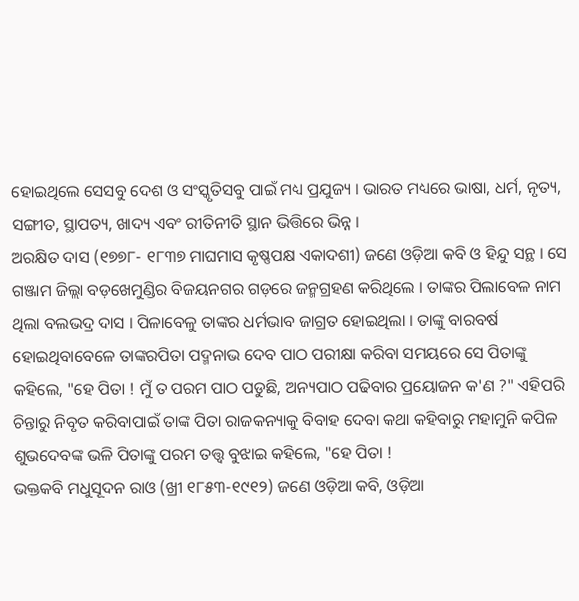ହୋଇଥିଲେ ସେସବୁ ଦେଶ ଓ ସଂସ୍କୃତିସବୁ ପାଇଁ ମଧ୍ୟ ପ୍ରଯୁଜ୍ୟ । ଭାରତ ମଧ୍ୟରେ ଭାଷା, ଧର୍ମ, ନୃତ୍ୟ, ସଙ୍ଗୀତ, ସ୍ଥାପତ୍ୟ, ଖାଦ୍ୟ ଏବଂ ରୀତିନୀତି ସ୍ଥାନ ଭିତ୍ତିରେ ଭିନ୍ନ ।
ଅରକ୍ଷିତ ଦାସ (୧୭୭୮- ୧୮୩୭ ମାଘମାସ କୃଷ୍ଣପକ୍ଷ ଏକାଦଶୀ) ଜଣେ ଓଡ଼ିଆ କବି ଓ ହିନ୍ଦୁ ସନ୍ଥ । ସେ ଗଞ୍ଜାମ ଜିଲ୍ଲା ବଡ଼ଖେମୁଣ୍ଡିର ବିଜୟନଗର ଗଡ଼ରେ ଜନ୍ମଗ୍ରହଣ କରିଥିଲେ । ତାଙ୍କର ପିଲାବେଳ ନାମ ଥିଲା ବଲଭଦ୍ର ଦାସ । ପିଳାବେଳୁ ତାଙ୍କର ଧର୍ମଭାବ ଜାଗ୍ରତ ହୋଇଥିଲା । ତାଙ୍କୁ ବାରବର୍ଷ ହୋଇଥିବାବେଳେ ତାଙ୍କରପିତା ପଦ୍ମନାଭ ଦେବ ପାଠ ପରୀକ୍ଷା କରିବା ସମୟରେ ସେ ପିତାଙ୍କୁ କହିଲେ, "ହେ ପିତା ! ମୁଁ ତ ପରମ ପାଠ ପଡୁଛି, ଅନ୍ୟପାଠ ପଢିବାର ପ୍ରୟୋଜନ କ'ଣ ?" ଏହିପରି ଚିନ୍ତାରୁ ନିବୃତ କରିବାପାଇଁ ତାଙ୍କ ପିତା ରାଜକନ୍ୟାକୁ ବିବାହ ଦେବା କଥା କହିବାରୁ ମହାମୁନି କପିଳ ଶୁଭଦେବଙ୍କ ଭଳି ପିତାଙ୍କୁ ପରମ ତତ୍ତ୍ୱ ବୁଝାଇ କହିଲେ, "ହେ ପିତା !
ଭକ୍ତକବି ମଧୁସୂଦନ ରାଓ (ଖ୍ରୀ ୧୮୫୩-୧୯୧୨) ଜଣେ ଓଡ଼ିଆ କବି, ଓଡ଼ିଆ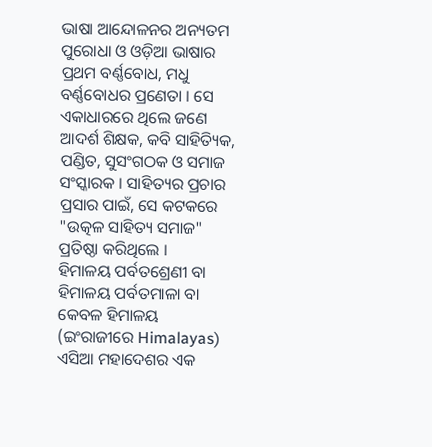ଭାଷା ଆନ୍ଦୋଳନର ଅନ୍ୟତମ ପୁରୋଧା ଓ ଓଡ଼ିଆ ଭାଷାର ପ୍ରଥମ ବର୍ଣ୍ଣବୋଧ, ମଧୁ ବର୍ଣ୍ଣବୋଧର ପ୍ରଣେତା । ସେ ଏକାଧାରରେ ଥିଲେ ଜଣେ ଆଦର୍ଶ ଶିକ୍ଷକ, କବି ସାହିତ୍ୟିକ, ପଣ୍ଡିତ, ସୁସଂଗଠକ ଓ ସମାଜ ସଂସ୍କାରକ । ସାହିତ୍ୟର ପ୍ରଚାର ପ୍ରସାର ପାଇଁ, ସେ କଟକରେ "ଉତ୍କଳ ସାହିତ୍ୟ ସମାଜ" ପ୍ରତିଷ୍ଠା କରିଥିଲେ ।
ହିମାଳୟ ପର୍ବତଶ୍ରେଣୀ ବା ହିମାଳୟ ପର୍ବତମାଳା ବା କେବଳ ହିମାଳୟ (ଇଂରାଜୀରେ Himalayas) ଏସିଆ ମହାଦେଶର ଏକ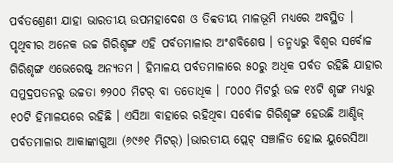ପର୍ବତଶ୍ରେଣୀ ଯାହା ଭାରତୀୟ ଉପମହାଦେଶ ଓ ତିବ୍ବତୀୟ ମାଳଭୂମି ମଧ୍ୟରେ ଅବସ୍ଥିତ । ପୃଥିବୀର ଅନେକ ଉଚ୍ଚ ଗିରିଶୃଙ୍ଗ ଏହି ପର୍ବତମାଳାର ଅଂଶବିଶେଷ । ତନ୍ମଧ୍ୟରୁ ବିଶ୍ୱର ସର୍ବୋଚ୍ଚ ଗିରିଶୃଙ୍ଗ ଏଭେରେଷ୍ଟ୍ ଅନ୍ୟତମ । ହିମାଳୟ ପର୍ବତମାଳାରେ ୫୦ରୁ ଅଧିକ ପର୍ବତ ରହିଛି ଯାହାର ସମୁଦ୍ରପତନରୁ ଉଚ୍ଚତା ୭୨୦୦ ମିଟର୍ ବା ତତୋଧିକ । ୮୦୦୦ ମିଟର୍ରୁ ଉଚ୍ଚ ୧୪ଟି ଶୃଙ୍ଗ ମଧ୍ୟରୁ ୧୦ଟି ହିମାଳୟରେ ରହିଛି । ଏସିଆ ବାହାରେ ରହିଥିବା ସର୍ବୋଚ୍ଚ ଗିରିଶୃଙ୍ଗ ହେଉଛି ଆଣ୍ଡିଜ୍ ପର୍ବତମାଳାର ଆକାଙ୍କାଗୁଆ (୬୯୬୧ ମିଟର୍) ।ଭାରତୀୟ ପ୍ଲେଟ୍ ସଞ୍ଚାଳିତ ହୋଇ ୟୁରେସିଆ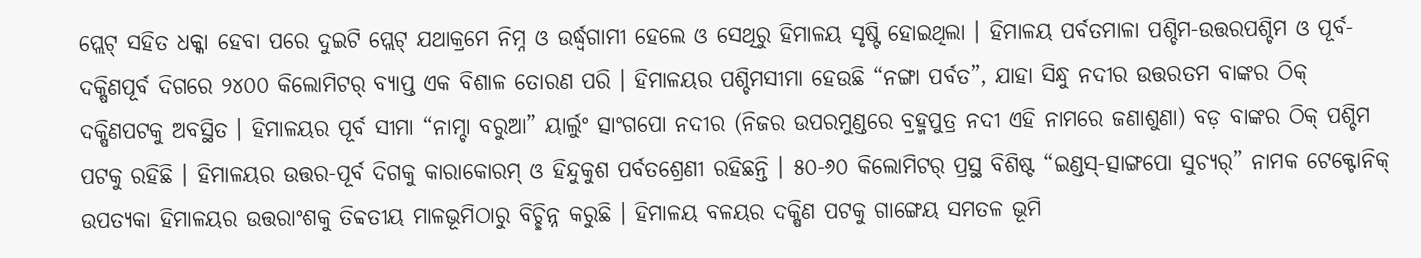ପ୍ଲେଟ୍ ସହିତ ଧକ୍କା ହେବା ପରେ ଦୁଇଟି ପ୍ଲେଟ୍ ଯଥାକ୍ରମେ ନିମ୍ନ ଓ ଉର୍ଦ୍ଧ୍ୱଗାମୀ ହେଲେ ଓ ସେଥିରୁ ହିମାଳୟ ସୃଷ୍ଟି ହୋଇଥିଲା । ହିମାଳୟ ପର୍ବତମାଳା ପଶ୍ଚିମ-ଉତ୍ତରପଶ୍ଚିମ ଓ ପୂର୍ବ-ଦକ୍ଷିଣପୂର୍ବ ଦିଗରେ ୨୪୦୦ କିଲୋମିଟର୍ ବ୍ୟାପ୍ତ ଏକ ବିଶାଳ ତୋରଣ ପରି । ହିମାଳୟର ପଶ୍ଚିମସୀମା ହେଉଛି “ନଙ୍ଗା ପର୍ବତ”, ଯାହା ସିନ୍ଧୁ ନଦୀର ଉତ୍ତରତମ ବାଙ୍କର ଠିକ୍ ଦକ୍ଷିଣପଟକୁ ଅବସ୍ଥିତ । ହିମାଳୟର ପୂର୍ବ ସୀମା “ନାମ୍ଚା ବରୁଆ” ୟାର୍ଲୁଂ ତ୍ସାଂଗପୋ ନଦୀର (ନିଜର ଉପରମୁଣ୍ଡରେ ବ୍ରହ୍ମପୁତ୍ର ନଦୀ ଏହି ନାମରେ ଜଣାଶୁଣା) ବଡ଼ ବାଙ୍କର ଠିକ୍ ପଶ୍ଚିମ ପଟକୁ ରହିଛି । ହିମାଳୟର ଉତ୍ତର-ପୂର୍ବ ଦିଗକୁ କାରାକୋରମ୍ ଓ ହିନ୍ଦୁକୁଶ ପର୍ବତଶ୍ରେଣୀ ରହିଛନ୍ତି । ୫୦-୬୦ କିଲୋମିଟର୍ ପ୍ରସ୍ଥ ବିଶିଷ୍ଟ “ଇଣ୍ଡସ୍-ତ୍ସାଙ୍ଗପୋ ସୁଚ୍ୟର୍” ନାମକ ଟେକ୍ଟୋନିକ୍ ଉପତ୍ୟକା ହିମାଳୟର ଉତ୍ତରାଂଶକୁ ତିବ୍ବତୀୟ ମାଳଭୂମିଠାରୁ ବିଚ୍ଛିନ୍ନ କରୁଛି । ହିମାଳୟ ବଳୟର ଦକ୍ଷିଣ ପଟକୁ ଗାଙ୍ଗେୟ ସମତଳ ଭୂମି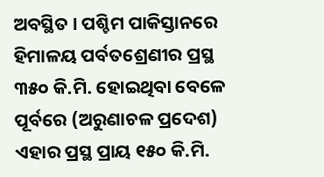ଅବସ୍ଥିତ । ପଶ୍ଚିମ ପାକିସ୍ତାନରେ ହିମାଳୟ ପର୍ବତଶ୍ରେଣୀର ପ୍ରସ୍ଥ ୩୫୦ କି.ମି. ହୋଇଥିବା ବେଳେ ପୂର୍ବରେ (ଅରୁଣାଚଳ ପ୍ରଦେଶ) ଏହାର ପ୍ରସ୍ଥ ପ୍ରାୟ ୧୫୦ କି.ମି.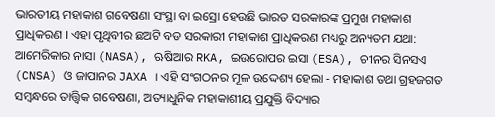ଭାରତୀୟ ମହାକାଶ ଗବେଷଣା ସଂସ୍ଥା ବା ଇସ୍ରୋ ହେଉଛି ଭାରତ ସରକାରଙ୍କ ପ୍ରମୁଖ ମହାକାଶ ପ୍ରାଧିକରଣ । ଏହା ପୃଥିବୀର ଛଅଟି ବଡ ସରକାରୀ ମହାକାଶ ପ୍ରାଧିକରଣ ମଧ୍ୟରୁ ଅନ୍ୟତମ ଯଥା: ଆମେରିକାର ନାସା (NASA), ଋଷିଆର RKA, ଇଉରୋପର ଇସା (ESA), ଚୀନର ସିନସଏ (CNSA) ଓ ଜାପାନର JAXA । ଏହି ସଂଗଠନର ମୂଳ ଉଦ୍ଦେଶ୍ୟ ହେଲା - ମହାକାଶ ତଥା ଗ୍ରହଜଗତ ସମ୍ବନ୍ଧରେ ତାତ୍ତ୍ୱିକ ଗବେଷଣା, ଅତ୍ୟାଧୁନିକ ମହାକାଶୀୟ ପ୍ରଯୁକ୍ତି ବିଦ୍ୟାର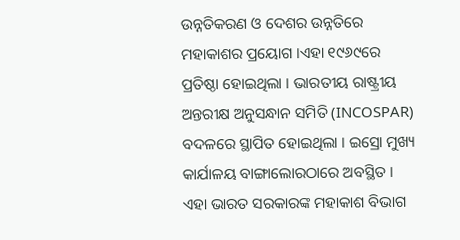ଉନ୍ନତିକରଣ ଓ ଦେଶର ଉନ୍ନତିରେ ମହାକାଶର ପ୍ରୟୋଗ ।ଏହା ୧୯୬୯ରେ ପ୍ରତିଷ୍ଠା ହୋଇଥିଲା । ଭାରତୀୟ ରାଷ୍ଟ୍ରୀୟ ଅନ୍ତରୀକ୍ଷ ଅନୁସନ୍ଧାନ ସମିତି (INCOSPAR) ବଦଳରେ ସ୍ଥାପିତ ହୋଇଥିଲା । ଇସ୍ରୋ ମୁଖ୍ୟ କାର୍ଯାଳୟ ବାଙ୍ଗାଲୋରଠାରେ ଅବସ୍ଥିତ । ଏହା ଭାରତ ସରକାରଙ୍କ ମହାକାଶ ବିଭାଗ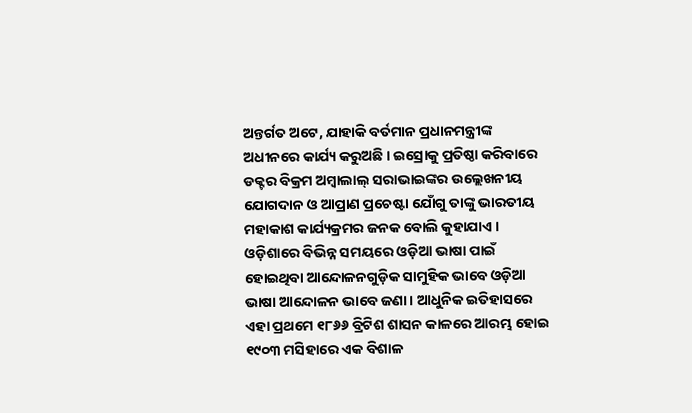ଅନ୍ତର୍ଗତ ଅଟେ, ଯାହାକି ବର୍ତମାନ ପ୍ରଧାନମନ୍ତ୍ରୀଙ୍କ ଅଧୀନରେ କାର୍ଯ୍ୟ କରୁଅଛି । ଇସ୍ରୋକୁ ପ୍ରତିଷ୍ଠା କରିବାରେ ଡକ୍ଟର ବିକ୍ରମ ଅମ୍ବାଲାଲ୍ ସରାଭାଇଙ୍କର ଉଲ୍ଲେଖନୀୟ ଯୋଗଦାନ ଓ ଆପ୍ରାଣ ପ୍ରଚେଷ୍ଟା ଯୋଁଗୁ ତାଙ୍କୁ ଭାରତୀୟ ମହାକାଶ କାର୍ଯ୍ୟକ୍ରମର ଜନକ ବୋଲି କୁହାଯାଏ ।
ଓଡ଼ିଶାରେ ବିଭିନ୍ନ ସମୟରେ ଓଡ଼ିଆ ଭାଷା ପାଇଁ ହୋଇଥିବା ଆନ୍ଦୋଳନଗୁଡ଼ିକ ସାମୁହିକ ଭାବେ ଓଡ଼ିଆ ଭାଷା ଆନ୍ଦୋଳନ ଭାବେ ଜଣା । ଆଧୁନିକ ଇତିହାସରେ ଏହା ପ୍ରଥମେ ୧୮୬୬ ବ୍ରିଟିଶ ଶାସନ କାଳରେ ଆରମ୍ଭ ହୋଇ ୧୯୦୩ ମସିହାରେ ଏକ ବିଶାଳ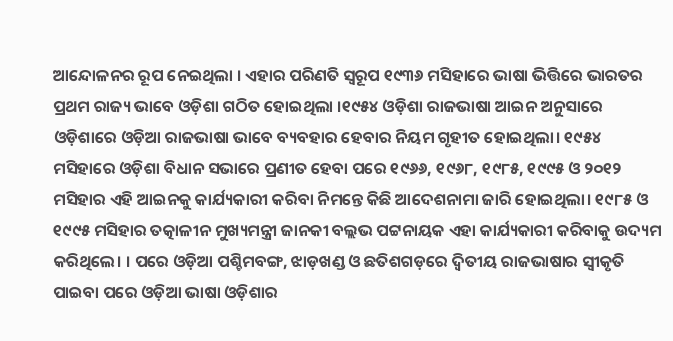ଆନ୍ଦୋଳନର ରୂପ ନେଇଥିଲା । ଏହାର ପରିଣତି ସ୍ୱରୂପ ୧୯୩୬ ମସିହାରେ ଭାଷା ଭିତ୍ତିରେ ଭାରତର ପ୍ରଥମ ରାଜ୍ୟ ଭାବେ ଓଡ଼ିଶା ଗଠିତ ହୋଇଥିଲା ।୧୯୫୪ ଓଡ଼ିଶା ରାଜଭାଷା ଆଇନ ଅନୁସାରେ ଓଡ଼ିଶାରେ ଓଡ଼ିଆ ରାଜଭାଷା ଭାବେ ବ୍ୟବହାର ହେବାର ନିୟମ ଗୃହୀତ ହୋଇଥିଲା। ୧୯୫୪ ମସିହାରେ ଓଡ଼ିଶା ବିଧାନ ସଭାରେ ପ୍ରଣୀତ ହେବା ପରେ ୧୯୬୬, ୧୯୬୮, ୧୯୮୫, ୧୯୯୫ ଓ ୨୦୧୨ ମସିହାର ଏହି ଆଇନକୁ କାର୍ଯ୍ୟକାରୀ କରିବା ନିମନ୍ତେ କିଛି ଆଦେଶନାମା ଜାରି ହୋଇଥିଲା। ୧୯୮୫ ଓ ୧୯୯୫ ମସିହାର ତତ୍କାଳୀନ ମୁଖ୍ୟମନ୍ତ୍ରୀ ଜାନକୀ ବଲ୍ଲଭ ପଟ୍ଟନାୟକ ଏହା କାର୍ଯ୍ୟକାରୀ କରିବାକୁ ଉଦ୍ୟମ କରିଥିଲେ। । ପରେ ଓଡ଼ିଆ ପଶ୍ଚିମବଙ୍ଗ, ଝାଡ଼ଖଣ୍ଡ ଓ ଛତିଶଗଡ଼ରେ ଦ୍ୱିତୀୟ ରାଜଭାଷାର ସ୍ୱୀକୃତି ପାଇବା ପରେ ଓଡ଼ିଆ ଭାଷା ଓଡ଼ିଶାର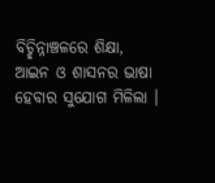ବିଚ୍ଛିନ୍ନାଞ୍ଚଳରେ ଶିକ୍ଷା, ଆଇନ ଓ ଶାସନର ଭାଷା ହେବାର ସୁଯୋଗ ମିଳିଲା ।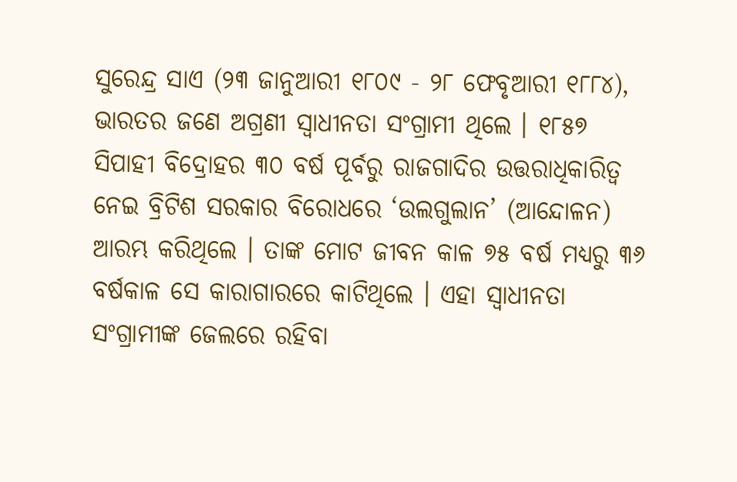ସୁରେନ୍ଦ୍ର ସାଏ (୨୩ ଜାନୁଆରୀ ୧୮୦୯ - ୨୮ ଫେବୃଆରୀ ୧୮୮୪), ଭାରତର ଜଣେ ଅଗ୍ରଣୀ ସ୍ୱାଧୀନତା ସଂଗ୍ରାମୀ ଥିଲେ । ୧୮୫୭ ସିପାହୀ ବିଦ୍ରୋହର ୩୦ ବର୍ଷ ପୂର୍ବରୁ ରାଜଗାଦିର ଉତ୍ତରାଧିକାରିତ୍ୱ ନେଇ ବ୍ରିଟିଶ ସରକାର ବିରୋଧରେ ‘ଉଲଗୁଲାନ’ (ଆନ୍ଦୋଳନ) ଆରମ୍ଭ କରିଥିଲେ । ତାଙ୍କ ମୋଟ ଜୀବନ କାଳ ୭୫ ବର୍ଷ ମଧ୍ୟରୁ ୩୬ ବର୍ଷକାଳ ସେ କାରାଗାରରେ କାଟିଥିଲେ । ଏହା ସ୍ୱାଧୀନତା ସଂଗ୍ରାମୀଙ୍କ ଜେଲରେ ରହିବା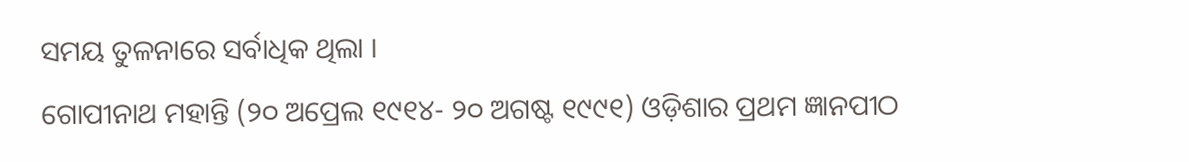ସମୟ ତୁଳନାରେ ସର୍ବାଧିକ ଥିଲା ।
ଗୋପୀନାଥ ମହାନ୍ତି (୨୦ ଅପ୍ରେଲ ୧୯୧୪- ୨୦ ଅଗଷ୍ଟ ୧୯୯୧) ଓଡ଼ିଶାର ପ୍ରଥମ ଜ୍ଞାନପୀଠ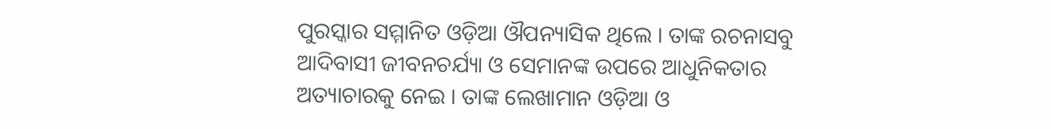ପୁରସ୍କାର ସମ୍ମାନିତ ଓଡ଼ିଆ ଔପନ୍ୟାସିକ ଥିଲେ । ତାଙ୍କ ରଚନାସବୁ ଆଦିବାସୀ ଜୀବନଚର୍ଯ୍ୟା ଓ ସେମାନଙ୍କ ଉପରେ ଆଧୁନିକତାର ଅତ୍ୟାଚାରକୁ ନେଇ । ତାଙ୍କ ଲେଖାମାନ ଓଡ଼ିଆ ଓ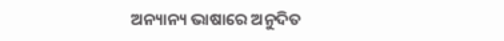ଅନ୍ୟାନ୍ୟ ଭାଷାରେ ଅନୁଦିତ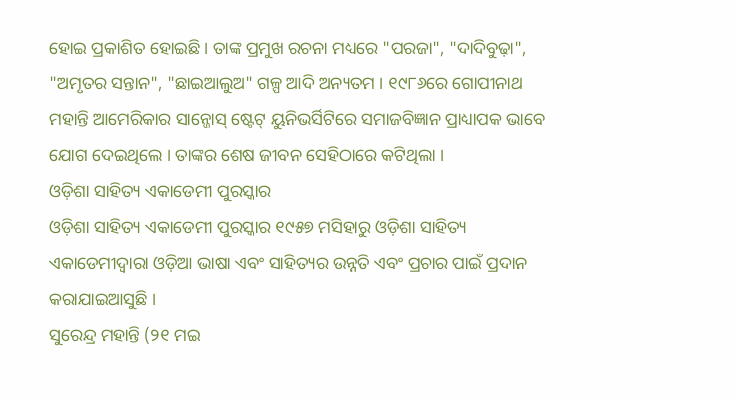ହୋଇ ପ୍ରକାଶିତ ହୋଇଛି । ତାଙ୍କ ପ୍ରମୁଖ ରଚନା ମଧ୍ୟରେ "ପରଜା", "ଦାଦିବୁଢ଼ା", "ଅମୃତର ସନ୍ତାନ", "ଛାଇଆଲୁଅ" ଗଳ୍ପ ଆଦି ଅନ୍ୟତମ । ୧୯୮୬ରେ ଗୋପୀନାଥ ମହାନ୍ତି ଆମେରିକାର ସାନ୍ଜୋସ୍ ଷ୍ଟେଟ୍ ୟୁନିଭର୍ସିଟିରେ ସମାଜବିଜ୍ଞାନ ପ୍ରାଧ୍ୟାପକ ଭାବେ ଯୋଗ ଦେଇଥିଲେ । ତାଙ୍କର ଶେଷ ଜୀବନ ସେହିଠାରେ କଟିଥିଲା ।
ଓଡ଼ିଶା ସାହିତ୍ୟ ଏକାଡେମୀ ପୁରସ୍କାର
ଓଡ଼ିଶା ସାହିତ୍ୟ ଏକାଡେମୀ ପୁରସ୍କାର ୧୯୫୭ ମସିହାରୁ ଓଡ଼ିଶା ସାହିତ୍ୟ ଏକାଡେମୀଦ୍ୱାରା ଓଡ଼ିଆ ଭାଷା ଏବଂ ସାହିତ୍ୟର ଉନ୍ନତି ଏବଂ ପ୍ରଚାର ପାଇଁ ପ୍ରଦାନ କରାଯାଇଆସୁଛି ।
ସୁରେନ୍ଦ୍ର ମହାନ୍ତି (୨୧ ମଇ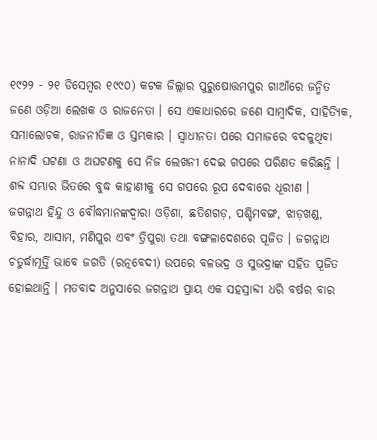୧୯୨୨ - ୨୧ ଡିସେମ୍ବର ୧୯୯୦) କଟକ ଜିଲ୍ଲାର ପୁରୁଷୋତ୍ତମପୁର ଗାଆଁରେ ଜନ୍ମିତ ଜଣେ ଓଡ଼ିଆ ଲେଖକ ଓ ରାଜନେତା । ସେ ଏକାଧାରରେ ଜଣେ ସାମ୍ବାଦିକ, ସାହିତ୍ୟିକ, ସମାଲୋଚକ, ରାଜନୀତିଜ୍ଞ ଓ ସ୍ତମ୍ଭକାର । ସ୍ୱାଧୀନତା ପରେ ସମାଜରେ ବଦଳୁଥିବା ନାନାଦି ଘଟଣା ଓ ଅଘଟଣକୁ ସେ ନିଜ ଲେଖନୀ ଦେଇ ଗପରେ ପରିଣତ କରିଛନ୍ତି । ଶବ୍ଦ ସମ୍ଭାର ଭିତରେ ବୁଦ୍ଧ କାହାଣୀକୁ ସେ ଗପରେ ରୂପ ଦେବାରେ ଧୂରୀଣ ।
ଜଗନ୍ନାଥ ହିନ୍ଦୁ ଓ ବୌଦ୍ଧମାନଙ୍କଦ୍ୱାରା ଓଡ଼ିଶା, ଛତିଶଗଡ଼, ପଶ୍ଚିମବଙ୍ଗ, ଝାଡ଼ଖଣ୍ଡ, ବିହାର, ଆସାମ, ମଣିପୁର ଏବଂ ତ୍ରିପୁରା ତଥା ବଙ୍ଗଳାଦେଶରେ ପୂଜିତ । ଜଗନ୍ନାଥ ଚତୁର୍ଦ୍ଧାମୂର୍ତ୍ତି ଭାବେ ଜଗତି (ରତ୍ନବେଦୀ) ଉପରେ ବଳଭଦ୍ର ଓ ସୁଭଦ୍ରାଙ୍କ ସହିତ ପୂଜିତ ହୋଇଥାନ୍ତି । ମତବାଦ ଅନୁସାରେ ଜଗନ୍ନାଥ ପ୍ରାୟ ଏକ ସହସ୍ରାବ୍ଦୀ ଧରି ବର୍ଷର ବାର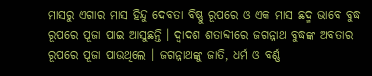ମାସରୁ ଏଗାର ମାସ ହିନ୍ଦୁ ଦେବତା ବିଷ୍ଣୁ ରୂପରେ ଓ ଏକ ମାସ ଛଦ୍ମ ଭାବେ ବୁଦ୍ଧ ରୂପରେ ପୂଜା ପାଇ ଆସୁଛନ୍ତି । ଦ୍ୱାଦଶ ଶତାବ୍ଦୀରେ ଜଗନ୍ନାଥ ବୁଦ୍ଧଙ୍କ ଅବତାର ରୂପରେ ପୂଜା ପାଉଥିଲେ । ଜଗନ୍ନାଥଙ୍କୁ ଜାତି, ଧର୍ମ ଓ ବର୍ଣ୍ଣ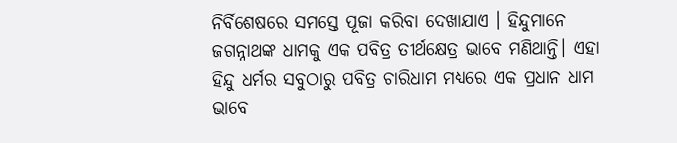ନିର୍ବିଶେଷରେ ସମସ୍ତେ ପୂଜା କରିବା ଦେଖାଯାଏ । ହିନ୍ଦୁମାନେ ଜଗନ୍ନାଥଙ୍କ ଧାମକୁ ଏକ ପବିତ୍ର ତୀର୍ଥକ୍ଷେତ୍ର ଭାବେ ମଣିଥାନ୍ତି। ଏହା ହିନ୍ଦୁ ଧର୍ମର ସବୁଠାରୁ ପବିତ୍ର ଚାରିଧାମ ମଧ୍ୟରେ ଏକ ପ୍ରଧାନ ଧାମ ଭାବେ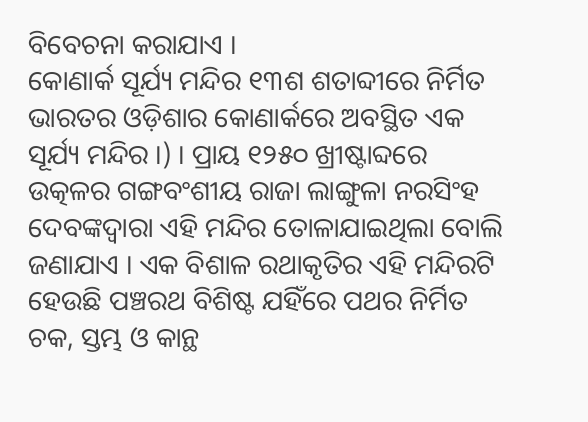ବିବେଚନା କରାଯାଏ ।
କୋଣାର୍କ ସୂର୍ଯ୍ୟ ମନ୍ଦିର ୧୩ଶ ଶତାବ୍ଦୀରେ ନିର୍ମିତ ଭାରତର ଓଡ଼ିଶାର କୋଣାର୍କରେ ଅବସ୍ଥିତ ଏକ ସୂର୍ଯ୍ୟ ମନ୍ଦିର ।) । ପ୍ରାୟ ୧୨୫୦ ଖ୍ରୀଷ୍ଟାବ୍ଦରେ ଉତ୍କଳର ଗଙ୍ଗବଂଶୀୟ ରାଜା ଲାଙ୍ଗୁଳା ନରସିଂହ ଦେବଙ୍କଦ୍ୱାରା ଏହି ମନ୍ଦିର ତୋଳାଯାଇଥିଲା ବୋଲି ଜଣାଯାଏ । ଏକ ବିଶାଳ ରଥାକୃତିର ଏହି ମନ୍ଦିରଟି ହେଉଛି ପଞ୍ଚରଥ ବିଶିଷ୍ଟ ଯହିଁରେ ପଥର ନିର୍ମିତ ଚକ, ସ୍ତମ୍ଭ ଓ କାନ୍ଥ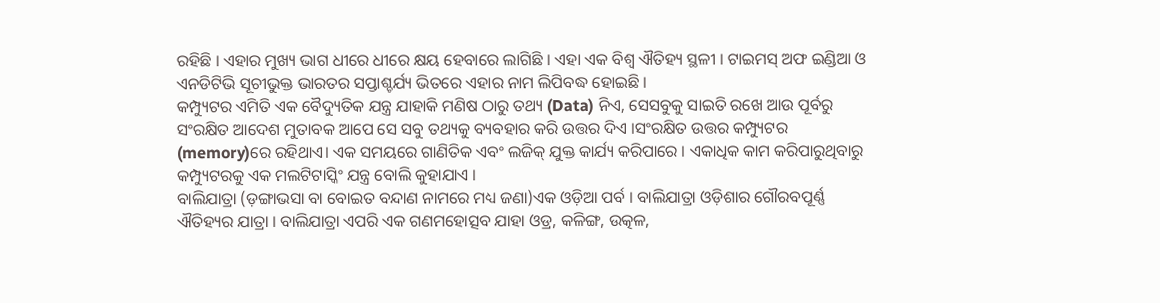ରହିଛି । ଏହାର ମୁଖ୍ୟ ଭାଗ ଧୀରେ ଧୀରେ କ୍ଷୟ ହେବାରେ ଲାଗିଛି । ଏହା ଏକ ବିଶ୍ୱ ଐତିହ୍ୟ ସ୍ଥଳୀ । ଟାଇମସ୍ ଅଫ ଇଣ୍ଡିଆ ଓ ଏନଡିଟିଭି ସୂଚୀଭୁକ୍ତ ଭାରତର ସପ୍ତାଶ୍ଚର୍ଯ୍ୟ ଭିତରେ ଏହାର ନାମ ଲିପିବଦ୍ଧ ହୋଇଛି ।
କମ୍ପ୍ୟୁଟର ଏମିତି ଏକ ବୈଦ୍ୟୁତିକ ଯନ୍ତ୍ର ଯାହାକି ମଣିଷ ଠାରୁ ତଥ୍ୟ (Data) ନିଏ, ସେସବୁକୁ ସାଇତି ରଖେ ଆଉ ପୂର୍ବରୁ ସଂରକ୍ଷିତ ଆଦେଶ ମୁତାବକ ଆପେ ସେ ସବୁ ତଥ୍ୟକୁ ବ୍ୟବହାର କରି ଉତ୍ତର ଦିଏ ।ସଂରକ୍ଷିତ ଉତ୍ତର କମ୍ପ୍ୟୁଟର (memory)ରେ ରହିଥାଏ। ଏକ ସମୟରେ ଗାଣିତିକ ଏବଂ ଲଜିକ୍ ଯୁକ୍ତ କାର୍ଯ୍ୟ କରିପାରେ । ଏକାଧିକ କାମ କରିପାରୁଥିବାରୁ କମ୍ପ୍ୟୁଟରକୁ ଏକ ମଲଟିଟାସ୍କିଂ ଯନ୍ତ୍ର ବୋଲି କୁହାଯାଏ ।
ବାଲିଯାତ୍ରା (ଡ଼ଙ୍ଗାଭସା ବା ବୋଇତ ବନ୍ଦାଣ ନାମରେ ମଧ୍ୟ ଜଣା)ଏକ ଓଡ଼ିଆ ପର୍ବ । ବାଲିଯାତ୍ରା ଓଡ଼ିଶାର ଗୌରବପୂର୍ଣ୍ଣ ଐତିହ୍ୟର ଯାତ୍ରା । ବାଲିଯାତ୍ରା ଏପରି ଏକ ଗଣମହୋତ୍ସବ ଯାହା ଓଡ୍ର, କଳିଙ୍ଗ, ଉତ୍କଳ,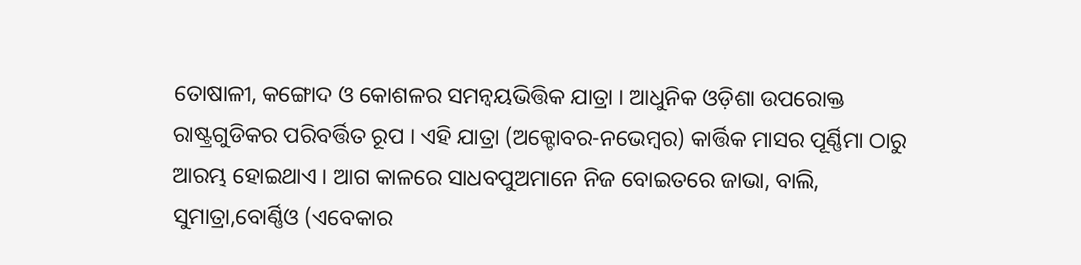ତୋଷାଳୀ, କଙ୍ଗୋଦ ଓ କୋଶଳର ସମନ୍ୱୟଭିତ୍ତିକ ଯାତ୍ରା । ଆଧୁନିକ ଓଡ଼ିଶା ଉପରୋକ୍ତ ରାଷ୍ଟ୍ରଗୁଡିକର ପରିବର୍ତ୍ତିତ ରୂପ । ଏହି ଯାତ୍ରା (ଅକ୍ଟୋବର-ନଭେମ୍ବର) କାର୍ତ୍ତିକ ମାସର ପୂର୍ଣ୍ଣିମା ଠାରୁ ଆରମ୍ଭ ହୋଇଥାଏ । ଆଗ କାଳରେ ସାଧବପୁଅମାନେ ନିଜ ବୋଇତରେ ଜାଭା, ବାଲି, ସୁମାତ୍ରା,ବୋର୍ଣ୍ଣିଓ (ଏବେକାର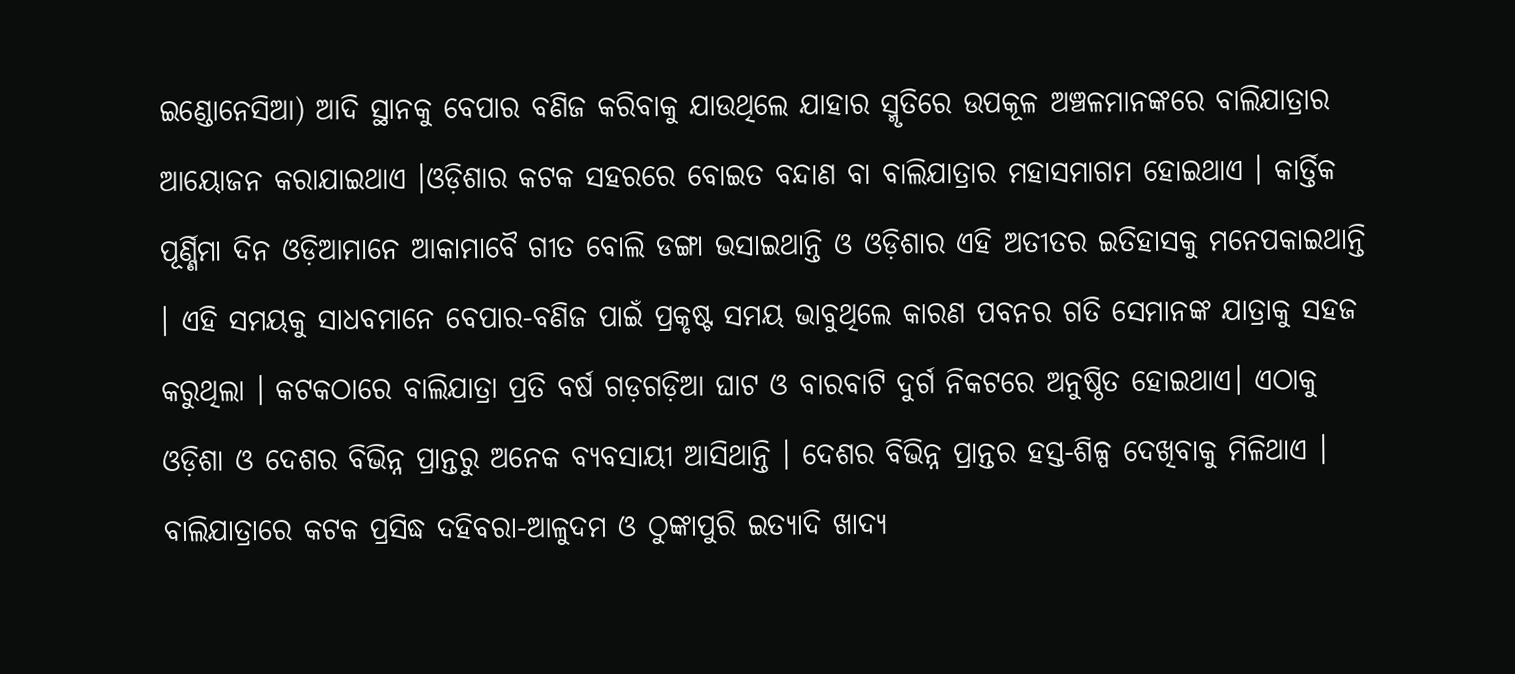ଇଣ୍ଡୋନେସିଆ) ଆଦି ସ୍ଥାନକୁ ବେପାର ବଣିଜ କରିବାକୁ ଯାଉଥିଲେ ଯାହାର ସ୍ମୃତିରେ ଉପକୂଳ ଅଞ୍ଚଳମାନଙ୍କରେ ବାଲିଯାତ୍ରାର ଆୟୋଜନ କରାଯାଇଥାଏ ।ଓଡ଼ିଶାର କଟକ ସହରରେ ବୋଇତ ବନ୍ଦାଣ ବା ବାଲିଯାତ୍ରାର ମହାସମାଗମ ହୋଇଥାଏ । କାର୍ତ୍ତିକ ପୂର୍ଣ୍ଣିମା ଦିନ ଓଡ଼ିଆମାନେ ଆକାମାବୈ ଗୀତ ବୋଲି ଡଙ୍ଗା ଭସାଇଥାନ୍ତି ଓ ଓଡ଼ିଶାର ଏହି ଅତୀତର ଇତିହାସକୁ ମନେପକାଇଥାନ୍ତି । ଏହି ସମୟକୁ ସାଧବମାନେ ବେପାର-ବଣିଜ ପାଇଁ ପ୍ରକୃଷ୍ଟ ସମୟ ଭାବୁଥିଲେ କାରଣ ପବନର ଗତି ସେମାନଙ୍କ ଯାତ୍ରାକୁ ସହଜ କରୁଥିଲା । କଟକଠାରେ ବାଲିଯାତ୍ରା ପ୍ରତି ବର୍ଷ ଗଡ଼ଗଡ଼ିଆ ଘାଟ ଓ ବାରବାଟି ଦୁର୍ଗ ନିକଟରେ ଅନୁଷ୍ଠିତ ହୋଇଥାଏ। ଏଠାକୁ ଓଡ଼ିଶା ଓ ଦେଶର ବିଭିନ୍ନ ପ୍ରାନ୍ତରୁ ଅନେକ ବ୍ୟବସାୟୀ ଆସିଥାନ୍ତି । ଦେଶର ବିଭିନ୍ନ ପ୍ରାନ୍ତର ହସ୍ତ-ଶିଳ୍ପ ଦେଖିବାକୁ ମିଳିଥାଏ । ବାଲିଯାତ୍ରାରେ କଟକ ପ୍ରସିଦ୍ଧ ଦହିବରା-ଆଳୁଦମ ଓ ଠୁଙ୍କାପୁରି ଇତ୍ୟାଦି ଖାଦ୍ୟ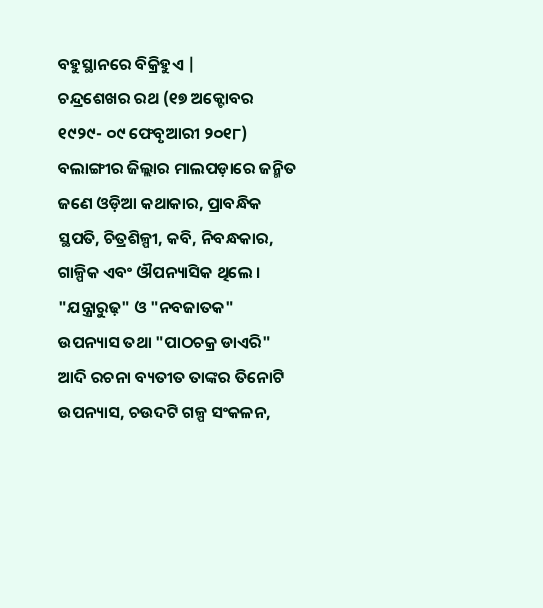ବହୁସ୍ଥାନରେ ବିକ୍ରିହୁଏ |
ଚନ୍ଦ୍ରଶେଖର ରଥ (୧୭ ଅକ୍ଟୋବର ୧୯୨୯- ୦୯ ଫେବୃଆରୀ ୨୦୧୮) ବଲାଙ୍ଗୀର ଜିଲ୍ଲାର ମାଲପଡ଼ାରେ ଜନ୍ମିତ ଜଣେ ଓଡ଼ିଆ କଥାକାର, ପ୍ରାବନ୍ଧିକ ସ୍ଥପତି, ଚିତ୍ରଶିଳ୍ପୀ, କବି, ନିବନ୍ଧକାର, ଗାଳ୍ପିକ ଏବଂ ଔପନ୍ୟାସିକ ଥିଲେ । "ଯନ୍ତ୍ରାରୁଢ଼" ଓ "ନବଜାତକ" ଉପନ୍ୟାସ ତଥା "ପାଠଚକ୍ର ଡାଏରି" ଆଦି ରଚନା ବ୍ୟତୀତ ତାଙ୍କର ତିନୋଟି ଉପନ୍ୟାସ, ଚଉଦଟି ଗଳ୍ପ ସଂକଳନ,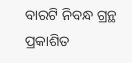ବାରଟି ନିବନ୍ଧ ଗ୍ରନ୍ଥ ପ୍ରକାଶିତ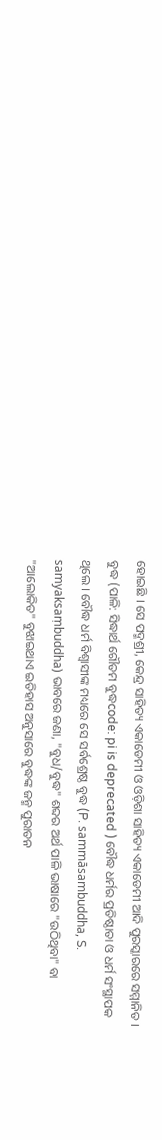ହୋଇଛି । ସେ ପଦ୍ମଶ୍ରୀ, କେନ୍ଦ୍ର ସାହିତ୍ୟ ଏକାଡେମୀ ଓ ଓଡ଼ିଶା ସାହିତ୍ୟ ଏକାଡେମୀ ଆଦି ପୁରସ୍କାରରେ ସମ୍ମାନିତ ।
ବୁଦ୍ଧ (ପାଳି: ସିଦ୍ଧାର୍ଥ ଗୌତମ ବୁଦ୍ଧcode: pi is deprecated ) ବୌଦ୍ଧ ଧର୍ମର ପ୍ରତିଷ୍ଠାତା ଓ ଧର୍ମ ସଂସ୍ଥାପକ ଥିଲେ । ବୌଦ୍ଧ ଧର୍ମ ବିଶ୍ୱାସୀଙ୍କ ମଧ୍ୟରେ ସେ ସର୍ବଶ୍ରେଷ୍ଠ ବୁଦ୍ଧ (P. sammāsambuddha, S. samyaksaṃbuddha) ଭାବରେ ଜଣା, "ବୁଧ/ବୁଦ୍ଧ" ଶବ୍ଦର ଅର୍ଥ ପାଳି ଭାଷାରେ "ଉଠିଥିବା" ବା "ଆଲୋକିତ" ବୁଝାଇଥାଏ ଇତିହାସ ଅନୁସାରେ ବୁଦ୍ଧଙ୍କ ଜନ୍ମ ପୁରାତନ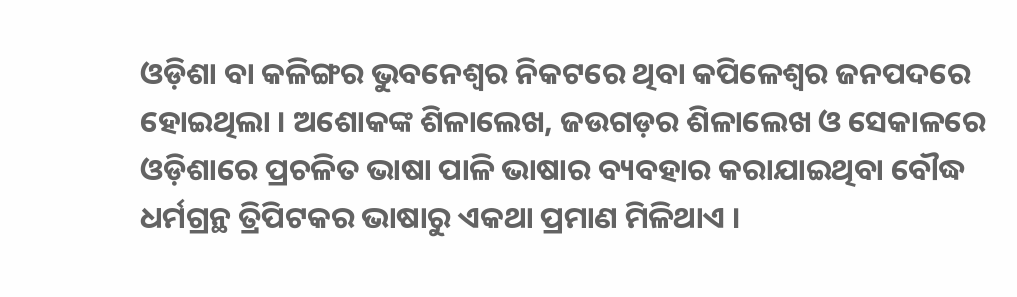ଓଡ଼ିଶା ବା କଳିଙ୍ଗର ଭୁବନେଶ୍ୱର ନିକଟରେ ଥିବା କପିଳେଶ୍ୱର ଜନପଦରେ ହୋଇଥିଲା । ଅଶୋକଙ୍କ ଶିଳାଲେଖ, ଜଉଗଡ଼ର ଶିଳାଲେଖ ଓ ସେକାଳରେ ଓଡ଼ିଶାରେ ପ୍ରଚଳିତ ଭାଷା ପାଳି ଭାଷାର ବ୍ୟବହାର କରାଯାଇଥିବା ବୌଦ୍ଧ ଧର୍ମଗ୍ରନ୍ଥ ତ୍ରିପିଟକର ଭାଷାରୁ ଏକଥା ପ୍ରମାଣ ମିଳିଥାଏ ।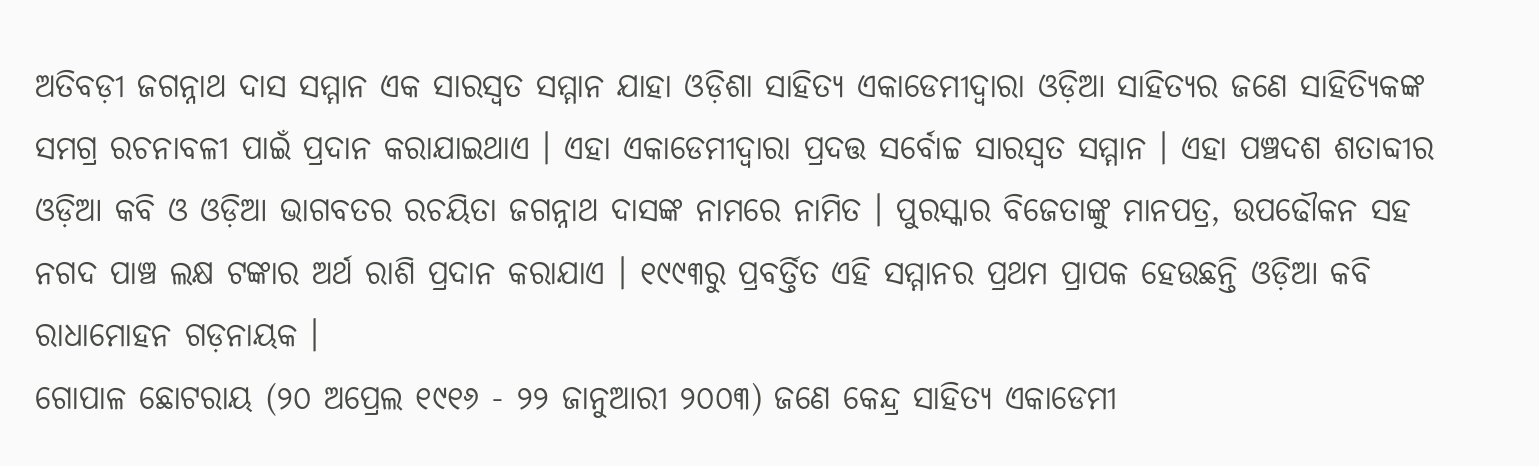ଅତିବଡ଼ୀ ଜଗନ୍ନାଥ ଦାସ ସମ୍ମାନ ଏକ ସାରସ୍ୱତ ସମ୍ମାନ ଯାହା ଓଡ଼ିଶା ସାହିତ୍ୟ ଏକାଡେମୀଦ୍ୱାରା ଓଡ଼ିଆ ସାହିତ୍ୟର ଜଣେ ସାହିତ୍ୟିକଙ୍କ ସମଗ୍ର ରଚନାବଳୀ ପାଇଁ ପ୍ରଦାନ କରାଯାଇଥାଏ । ଏହା ଏକାଡେମୀଦ୍ୱାରା ପ୍ରଦତ୍ତ ସର୍ବୋଚ୍ଚ ସାରସ୍ୱତ ସମ୍ମାନ । ଏହା ପଞ୍ଚଦଶ ଶତାବ୍ଦୀର ଓଡ଼ିଆ କବି ଓ ଓଡ଼ିଆ ଭାଗବତର ରଚୟିତା ଜଗନ୍ନାଥ ଦାସଙ୍କ ନାମରେ ନାମିତ । ପୁରସ୍କାର ବିଜେତାଙ୍କୁ ମାନପତ୍ର, ଉପଢୌକନ ସହ ନଗଦ ପାଞ୍ଚ ଲକ୍ଷ ଟଙ୍କାର ଅର୍ଥ ରାଶି ପ୍ରଦାନ କରାଯାଏ । ୧୯୯୩ରୁ ପ୍ରବର୍ତ୍ତିତ ଏହି ସମ୍ମାନର ପ୍ରଥମ ପ୍ରାପକ ହେଉଛନ୍ତି ଓଡ଼ିଆ କବି ରାଧାମୋହନ ଗଡ଼ନାୟକ ।
ଗୋପାଳ ଛୋଟରାୟ (୨୦ ଅପ୍ରେଲ ୧୯୧୬ - ୨୨ ଜାନୁଆରୀ ୨୦୦୩) ଜଣେ କେନ୍ଦ୍ର ସାହିତ୍ୟ ଏକାଡେମୀ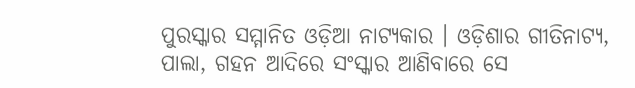ପୁରସ୍କାର ସମ୍ମାନିତ ଓଡ଼ିଆ ନାଟ୍ୟକାର । ଓଡ଼ିଶାର ଗୀତିନାଟ୍ୟ, ପାଲା, ଗହନ ଆଦିରେ ସଂସ୍କାର ଆଣିବାରେ ସେ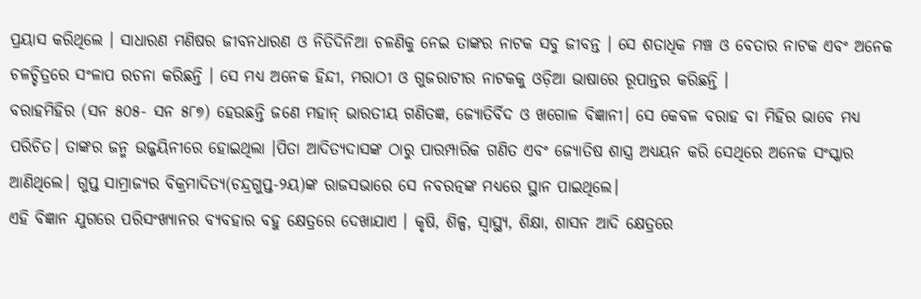ପ୍ରୟାସ କରିଥିଲେ । ସାଧାରଣ ମଣିଷର ଜୀବନଧାରଣ ଓ ନିତିଦିନିଆ ଚଳଣିକୁ ନେଇ ତାଙ୍କର ନାଟକ ସବୁ ଜୀବନ୍ତ । ସେ ଶତାଧିକ ମଞ୍ଚ ଓ ବେତାର ନାଟକ ଏବଂ ଅନେକ ଚଳଚ୍ଚିତ୍ରରେ ସଂଳାପ ରଚନା କରିଛନ୍ତି । ସେ ମଧ୍ୟ ଅନେକ ହିନ୍ଦୀ, ମରାଠୀ ଓ ଗୁଜରାଟୀର ନାଟକକୁ ଓଡ଼ିଆ ଭାଷାରେ ରୂପାନ୍ତର କରିଛନ୍ତି ।
ବରାହମିହିର (ସନ ୫୦୫- ସନ ୫୮୭) ହେଉଛନ୍ତି ଜଣେ ମହାନ୍ ଭାରତୀୟ ଗଣିତଜ୍ଞ, ଜ୍ୟୋତିର୍ବିଦ ଓ ଖଗୋଳ ବିଜ୍ଞାନୀ। ସେ କେବଳ ବରାହ ବା ମିହିର ଭାବେ ମଧ୍ୟ ପରିଚିତ। ତାଙ୍କର ଜନ୍ମ ଉଜ୍ଜୟିନୀରେ ହୋଇଥିଲା ।ପିତା ଆଦିତ୍ୟଦାସଙ୍କ ଠାରୁ ପାରମ୍ପାରିକ ଗଣିତ ଏବଂ ଜ୍ୟୋତିଷ ଶାସ୍ତ୍ର ଅଧ୍ୟୟନ କରି ସେଥିରେ ଅନେକ ସଂସ୍କାର ଆଣିଥିଲେ। ଗୁପ୍ତ ସାମ୍ରାଜ୍ୟର ବିକ୍ରମାଦିତ୍ୟ(ଚନ୍ଦ୍ରଗୁପ୍ତ-୨ୟ)ଙ୍କ ରାଜସଭାରେ ସେ ନବରତ୍ନଙ୍କ ମଧ୍ୟରେ ସ୍ଥାନ ପାଇଥିଲେ।
ଏହି ବିଜ୍ଞାନ ଯୁଗରେ ପରିସଂଖ୍ୟାନର ବ୍ୟବହାର ବହୁ କ୍ଷେତ୍ରରେ ଦେଖାଯାଏ । କୃଷି, ଶିଳ୍ପ, ସ୍ୱାସ୍ଥ୍ୟ, ଶିକ୍ଷା, ଶାସନ ଆଦି କ୍ଷେତ୍ରରେ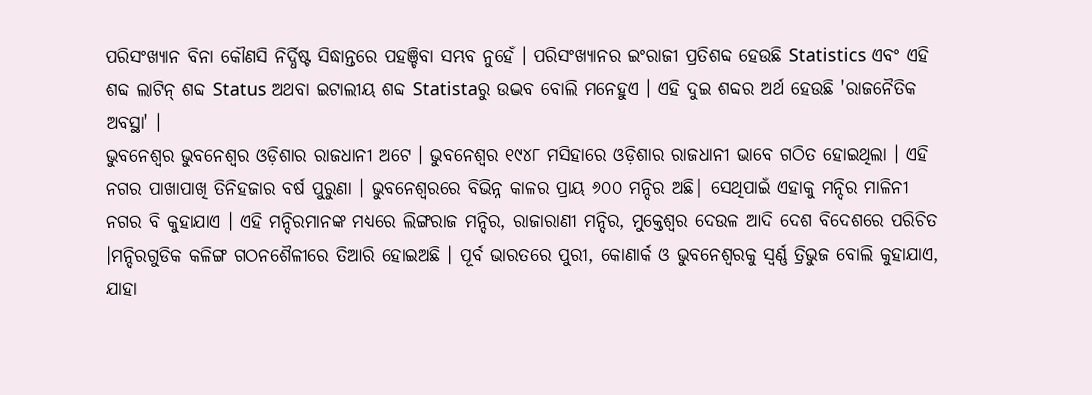ପରିସଂଖ୍ୟାନ ବିନା କୌଣସି ନିର୍ଦ୍ଧିଷ୍ଟ ସିଦ୍ଧାନ୍ତରେ ପହଞ୍ଚିବା ସମ୍ଭବ ନୁହେଁ । ପରିସଂଖ୍ୟାନର ଇଂରାଜୀ ପ୍ରତିଶବ୍ଦ ହେଉଛି Statistics ଏବଂ ଏହି ଶବ୍ଦ ଲାଟିନ୍ ଶବ୍ଦ Status ଅଥବା ଇଟାଲୀୟ ଶବ୍ଦ Statistaରୁ ଉଦ୍ଭବ ବୋଲି ମନେହୁଏ । ଏହି ଦୁଇ ଶବ୍ଦର ଅର୍ଥ ହେଉଛି 'ରାଜନୈତିକ ଅବସ୍ଥା' ।
ଭୁବନେଶ୍ୱର ଭୁବନେଶ୍ୱର ଓଡ଼ିଶାର ରାଜଧାନୀ ଅଟେ । ଭୁବନେଶ୍ୱର ୧୯୪୮ ମସିହାରେ ଓଡ଼ିଶାର ରାଜଧାନୀ ଭାବେ ଗଠିତ ହୋଇଥିଲା । ଏହି ନଗର ପାଖାପାଖି ତିନିହଜାର ବର୍ଷ ପୁରୁଣା । ଭୁବନେଶ୍ୱରରେ ବିଭିନ୍ନ କାଳର ପ୍ରାୟ ୬୦୦ ମନ୍ଦିର ଅଛି| ସେଥିପାଇଁ ଏହାକୁ ମନ୍ଦିର ମାଳିନୀ ନଗର ବି କୁହାଯାଏ । ଏହି ମନ୍ଦିରମାନଙ୍କ ମଧ୍ୟରେ ଲିଙ୍ଗରାଜ ମନ୍ଦିର, ରାଜାରାଣୀ ମନ୍ଦିର, ମୁକ୍ତେଶ୍ୱର ଦେଉଳ ଆଦି ଦେଶ ବିଦେଶରେ ପରିଚିତ ।ମନ୍ଦିରଗୁଡିକ କଳିଙ୍ଗ ଗଠନଶୈଳୀରେ ତିଆରି ହୋଇଅଛି । ପୂର୍ବ ଭାରତରେ ପୁରୀ, କୋଣାର୍କ ଓ ଭୁବନେଶ୍ୱରକୁ ସ୍ୱର୍ଣ୍ଣ ତ୍ରିଭୁଜ ବୋଲି କୁହାଯାଏ, ଯାହା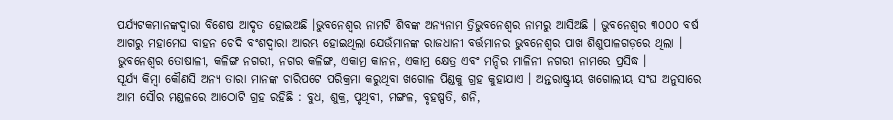ପର୍ଯ୍ୟଟକମାନଙ୍କଦ୍ୱାରା ବିଶେଷ ଆଦୃତ ହୋଇଅଛି ।ଭୁବନେଶ୍ୱର ନାମଟି ଶିବଙ୍କ ଅନ୍ୟନାମ ତ୍ରିଭୁବନେଶ୍ୱର ନାମରୁ ଆସିଅଛି । ଭୁବନେଶ୍ୱର ୩୦୦୦ ବର୍ଷ ଆଗରୁ ମହାମେଘ ବାହନ ଚେଦି ବଂଶଦ୍ୱାରା ଆରମ୍ଭ ହୋଇଥିଲା ଯେଉଁମାନଙ୍କ ରାଜଧାନୀ ବର୍ତ୍ତମାନର ଭୁବନେଶ୍ୱର ପାଖ ଶିଶୁପାଳଗଡ଼ରେ ଥିଲା । ଭୁବନେଶ୍ୱର ତୋଷାଳୀ, କଳିଙ୍ଗ ନଗରୀ, ନଗର କଳିଙ୍ଗ, ଏକାମ୍ର କାନନ, ଏକାମ୍ର କ୍ଷେତ୍ର ଏବଂ ମନ୍ଦିର ମାଳିନୀ ନଗରୀ ନାମରେ ପ୍ରସିଦ୍ଧ ।
ସୂର୍ଯ୍ୟ କିମ୍ବା କୌଣସି ଅନ୍ୟ ତାରା ମାନଙ୍କ ଚାରିପଟେ ପରିକ୍ରମା କରୁଥିବା ଖଗୋଳ ପିଣ୍ଡକୁ ଗ୍ରହ କୁହାଯାଏ । ଅନ୍ତରାଷ୍ଟ୍ରୀୟ ଖଗୋଲୀୟ ସଂଘ ଅନୁସାରେ ଆମ ସୌର ମଣ୍ଡଳରେ ଆଠୋଟି ଗ୍ରହ ରହିଛି : ବୁଧ, ଶୁକ୍ର, ପୃଥିବୀ, ମଙ୍ଗଳ, ବୃହଷ୍ପତି, ଶନି,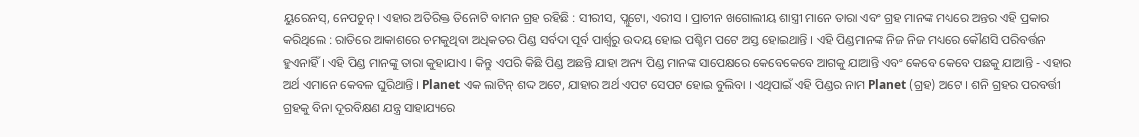ୟୁରେନସ୍, ନେପଚୁନ୍ । ଏହାର ଅତିରିକ୍ତ ତିନୋଟି ବାମନ ଗ୍ରହ ରହିଛି : ସୀରୀସ, ପ୍ଲୁଟୋ, ଏରୀସ । ପ୍ରାଚୀନ ଖଗୋଲୀୟ ଶାସ୍ତ୍ରୀ ମାନେ ତାରା ଏବଂ ଗ୍ରହ ମାନଙ୍କ ମଧ୍ୟରେ ଅନ୍ତର ଏହି ପ୍ରକାର କରିଥିଲେ : ରାତିରେ ଆକାଶରେ ଚମକୁଥିବା ଅଧିକତର ପିଣ୍ଡ ସର୍ବଦା ପୂର୍ବ ପାର୍ଶ୍ୱରୁ ଉଦୟ ହୋଇ ପଶ୍ଚିମ ପଟେ ଅସ୍ତ ହୋଇଥାନ୍ତି । ଏହି ପିଣ୍ଡମାନଙ୍କ ନିଜ ନିଜ ମଧ୍ୟରେ କୌଣସି ପରିବର୍ତ୍ତନ ହୁଏନାହିଁ । ଏହି ପିଣ୍ଡ ମାନଙ୍କୁ ତାରା କୁହାଯାଏ । କିନ୍ତୁ ଏପରି କିଛି ପିଣ୍ଡ ଅଛନ୍ତି ଯାହା ଅନ୍ୟ ପିଣ୍ଡ ମାନଙ୍କ ସାପେକ୍ଷରେ କେବେକେବେ ଆଗକୁ ଯାଆନ୍ତି ଏବଂ କେବେ କେବେ ପଛକୁ ଯାଆନ୍ତି - ଏହାର ଅର୍ଥ ଏମାନେ କେବଳ ଘୁରିଥାନ୍ତି । Planet ଏକ ଲାଟିନ୍ ଶଦ୍ଦ ଅଟେ, ଯାହାର ଅର୍ଥ ଏପଟ ସେପଟ ହୋଇ ବୁଲିବା । ଏଥିପାଇଁ ଏହି ପିଣ୍ଡର ନାମ Planet (ଗ୍ରହ) ଅଟେ । ଶନି ଗ୍ରହର ପରବର୍ତ୍ତୀ ଗ୍ରହକୁ ବିନା ଦୂରବିକ୍ଷଣ ଯନ୍ତ୍ର ସାହାଯ୍ୟରେ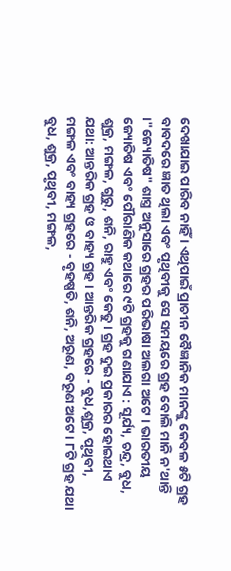ଦେଖାଯାଇ ପାରିବ ନାହିଁ । ଏଥିପାଇଁ ପ୍ରାଚୀନ ବୈଜ୍ଞାନିକ ମାନଙ୍କୁ କେବଳ ୫ଟି ଗ୍ରହ ବାବଦରେ ଜ୍ଞାତ ଥିଲା ଏବଂ ପୃଥିବୀକୁ ସେ ସମୟରେ ଗ୍ରହ ବୋଲି ମାନି ନ'ଥାନ୍ତି ।"ଜ୍ୟୋତିଷ" ଶାସ୍ତ୍ର ଅନୁସାରେ ଗ୍ରହର ପରିଭାଷା ଅଲଗା ଅଟେ । ଭାରତୀୟ ଜ୍ୟୋତିଷ ଏବଂ ପୌରାଣିକ କଥାରେ ୯ଟି ଗ୍ରହକୁ ଗଣାଯାଏ : ସୂର୍ଯ୍ୟ, ଚନ୍ଦ୍ର, ବୁଧ, ଶୁକ୍ର, ମଙ୍ଗଳ, ଗୁରୁ, ଶନି, ରାହୁ ଏବଂ କେତୁ । ଗ୍ରହ ଦୁଇ ପ୍ରକାରର ହୋଇଥାଏ ଯଥା: ଆନ୍ତରିକ ଗ୍ରହ ଓ ବାହ୍ୟ ଗ୍ରହ । ଆନ୍ତରିକ ଗ୍ରହରେ - ବୁଧ,ଶୁକ୍ର, ପୃଥିବୀ, ମଙ୍ଗଳ ଏବଂ ବାହ୍ୟ ଗ୍ରହରେ - ବୃହଷ୍ପତି, ଶନି, ଅରୂଣ, ବରୂଣ ଅଟେ । ୮ଟି ଗ୍ରହ ଯଥା ବୁଧ, ଶୁକ୍ର, ପୃଥିବୀ, ମଙ୍ଗଳ,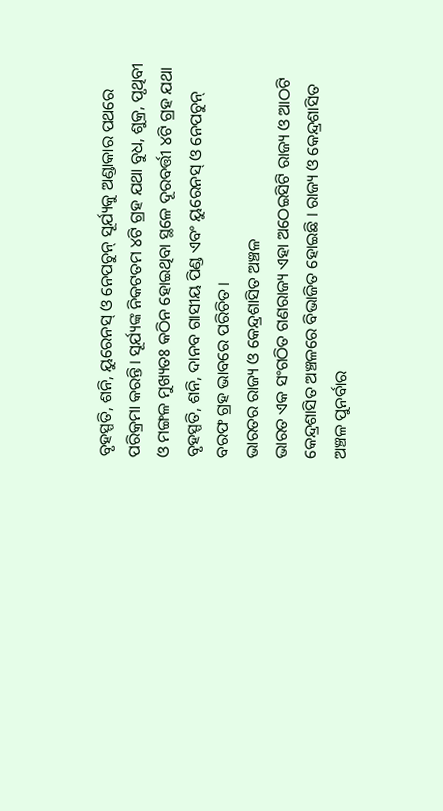ବୃହସ୍ପତି, ଶନି, ୟୁରେନସ୍ ଓ ନେପଚୁନ୍ ସୂର୍ଯ୍ୟକୁ ଅଣ୍ଡାକାର ପଥରେ ପରିକ୍ରମା କରନ୍ତି। ସୂର୍ଯ୍ୟଙ୍କ ନିକଟତମ ୪ଟି ଗ୍ରହ ଯଥା ବୁଧ, ଶୁକ୍ର, ପୃଥିବୀ ଓ ମଙ୍ଗଳ ମୁଖ୍ୟତଃ କଠିନ ହୋଇଥିବା ସ୍ଥଳେ ଦୂରବର୍ତ୍ତୀ ୪ଟି ଗ୍ରହ ଯଥା ବୃହସ୍ପତି, ଶନି, ଦାନବ ଗାସୀୟ ପିଣ୍ଡ ଏବଂ ୟୁରେନସ୍ ଓ ନେପଚୁନ୍ ବରଫ ଗ୍ରହ ଭାବରେ ପରିଚିତ।
ଭାରତର ରାଜ୍ୟ ଓ କେନ୍ଦ୍ରଶାସିତ ଅଞ୍ଚଳ
ଭାରତ ଏକ ସଂଗଠିତ ଗଣରାଜ୍ୟ ଏହା ଅଠେଇସିଟି ରାଜ୍ୟ ଓ ଆଠଟି କେନ୍ଦ୍ରଶାସିତ ଅଞ୍ଚଳରେ ବିଭାଜିତ ହୋଇଛି । ରାଜ୍ୟ ଓ କେନ୍ଦ୍ରଶାସିତ ଅଞ୍ଚଳ ପୁନର୍ବାର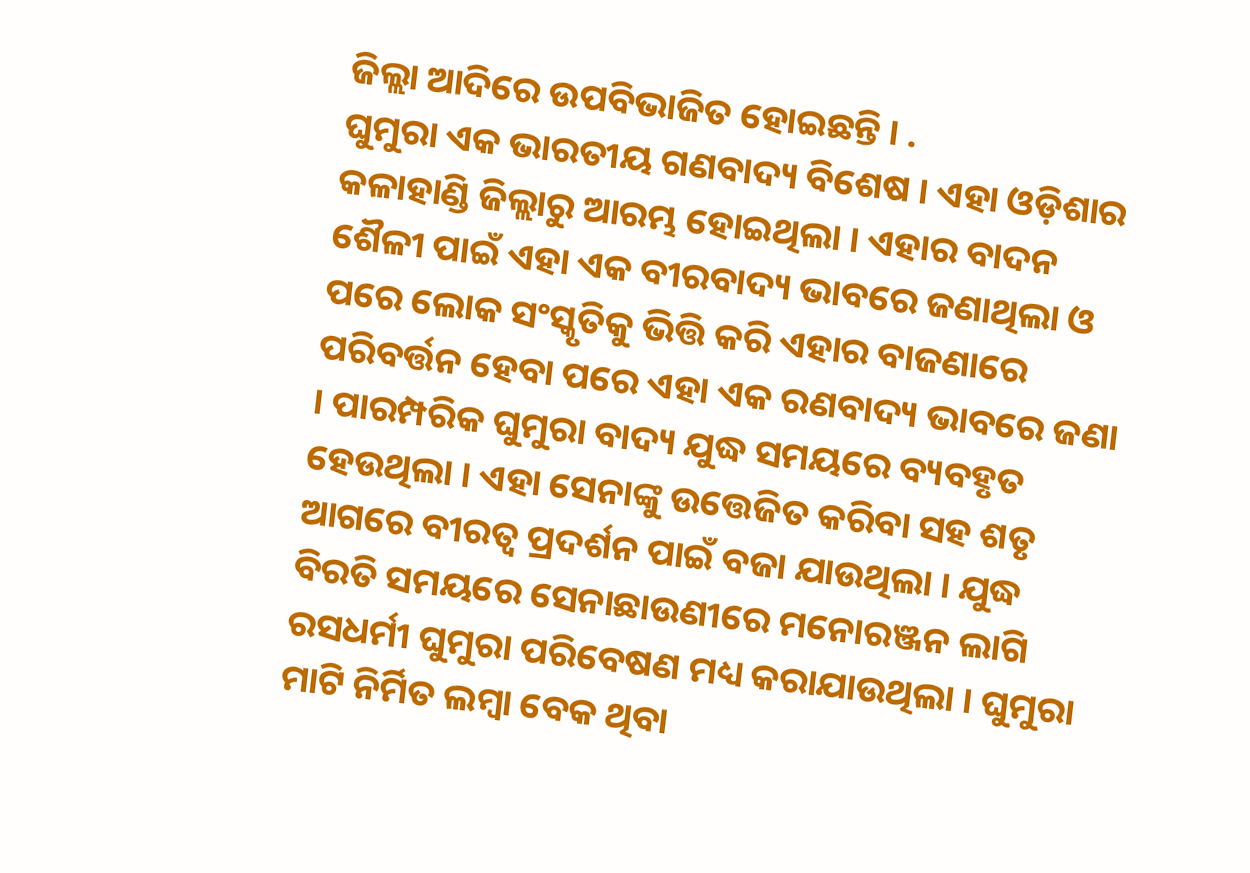ଜିଲ୍ଲା ଆଦିରେ ଉପବିଭାଜିତ ହୋଇଛନ୍ତି । .
ଘୁମୁରା ଏକ ଭାରତୀୟ ଗଣବାଦ୍ୟ ବିଶେଷ । ଏହା ଓଡ଼ିଶାର କଳାହାଣ୍ଡି ଜିଲ୍ଲାରୁ ଆରମ୍ଭ ହୋଇଥିଲା । ଏହାର ବାଦନ ଶୈଳୀ ପାଇଁ ଏହା ଏକ ବୀରବାଦ୍ୟ ଭାବରେ ଜଣାଥିଲା ଓ ପରେ ଲୋକ ସଂସ୍କୃତିକୁ ଭିତ୍ତି କରି ଏହାର ବାଜଣାରେ ପରିବର୍ତ୍ତନ ହେବା ପରେ ଏହା ଏକ ରଣବାଦ୍ୟ ଭାବରେ ଜଣା । ପାରମ୍ପରିକ ଘୁମୁରା ବାଦ୍ୟ ଯୁଦ୍ଧ ସମୟରେ ବ୍ୟବହୃତ ହେଉଥିଲା । ଏହା ସେନାଙ୍କୁ ଉତ୍ତେଜିତ କରିବା ସହ ଶତୃ ଆଗରେ ବୀରତ୍ୱ ପ୍ରଦର୍ଶନ ପାଇଁ ବଜା ଯାଉଥିଲା । ଯୁଦ୍ଧ ବିରତି ସମୟରେ ସେନାଛାଉଣୀରେ ମନୋରଞ୍ଜନ ଲାଗି ରସଧର୍ମୀ ଘୁମୁରା ପରିବେଷଣ ମଧ୍ୟ କରାଯାଉଥିଲା । ଘୁମୁରା ମାଟି ନିର୍ମିତ ଲମ୍ବା ବେକ ଥିବା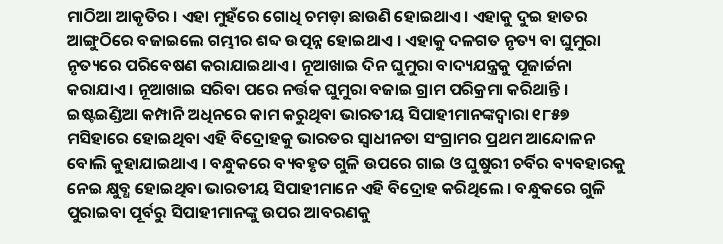ମାଠିଆ ଆକୃତିର । ଏହା ମୁହଁରେ ଗୋଧି ଚମଡ଼ା ଛାଉଣି ହୋଇଥାଏ । ଏହାକୁ ଦୁଇ ହାତର ଆଙ୍ଗୁଠିରେ ବଜାଇଲେ ଗମ୍ଭୀର ଶବ୍ଦ ଉତ୍ପନ୍ନ ହୋଇଥାଏ । ଏହାକୁ ଦଳଗତ ନୃତ୍ୟ ବା ଘୁମୁରା ନୃତ୍ୟରେ ପରିବେଷଣ କରାଯାଇଥାଏ । ନୂଆଖାଇ ଦିନ ଘୁମୁରା ବାଦ୍ୟଯନ୍ତ୍ରକୁ ପୂଜାର୍ଚ୍ଚନା କରାଯାଏ । ନୂଆଖାଇ ସରିବା ପରେ ନର୍ତ୍ତକ ଘୁମୁରା ବଜାଇ ଗ୍ରାମ ପରିକ୍ରମା କରିଥାନ୍ତି ।
ଇଷ୍ଟଇଣ୍ଡିଆ କମ୍ପାନି ଅଧିନରେ କାମ କରୁଥିବା ଭାରତୀୟ ସିପାହୀମାନଙ୍କଦ୍ୱାରା ୧୮୫୭ ମସିହାରେ ହୋଇଥିବା ଏହି ବିଦ୍ରୋହକୁ ଭାରତର ସ୍ୱାଧୀନତା ସଂଗ୍ରାମର ପ୍ରଥମ ଆନ୍ଦୋଳନ ବୋଲି କୁହାଯାଇଥାଏ । ବନ୍ଧୁକରେ ବ୍ୟବହୃତ ଗୁଳି ଉପରେ ଗାଇ ଓ ଘୁଷୁରୀ ଚର୍ବିର ବ୍ୟବହାରକୁ ନେଇ କ୍ଷୁବ୍ଧ ହୋଇଥିବା ଭାରତୀୟ ସିପାହୀମାନେ ଏହି ବିଦ୍ରୋହ କରିଥିଲେ । ବନ୍ଧୁକରେ ଗୁଳି ପୁରାଇବା ପୂର୍ବରୁ ସିପାହୀମାନଙ୍କୁ ଉପର ଆବରଣକୁ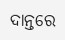ଦାନ୍ତରେ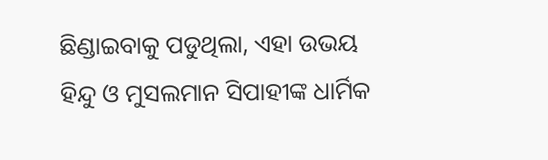ଛିଣ୍ଡାଇବାକୁ ପଡୁଥିଲା, ଏହା ଉଭୟ ହିନ୍ଦୁ ଓ ମୁସଲମାନ ସିପାହୀଙ୍କ ଧାର୍ମିକ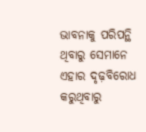ଭାବନାକୁ ପରିପନ୍ଥି ଥିବାରୁ ସେମାନେ ଏହାର ଦୃଢ଼ବିରୋଧ କରୁଥିବାରୁ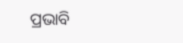ପ୍ରଭାବି